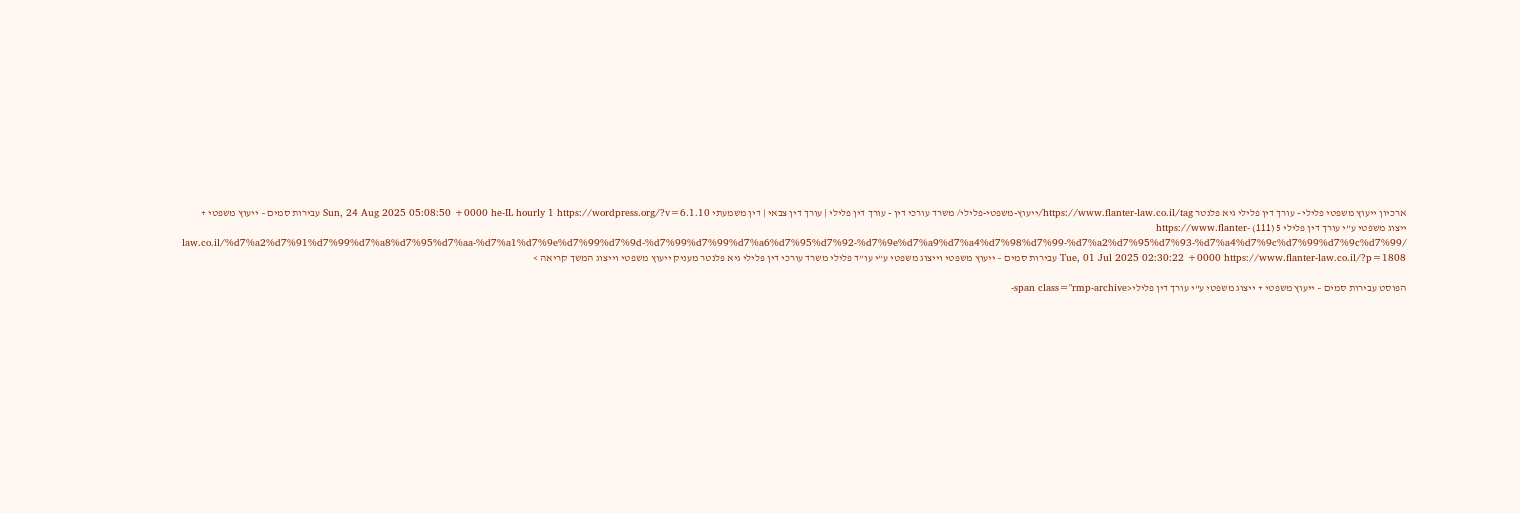ארכיון ייעוץ משפטי פלילי - עורך דין פלילי גיא פלנטר https://www.flanter-law.co.il/tag/ייעוץ-משפטי-פלילי/ משרד עורכי דין - עורך דין פלילי | עורך דין צבאי | דין משמעתי Sun, 24 Aug 2025 05:08:50 +0000 he-IL hourly 1 https://wordpress.org/?v=6.1.10 עבירות סמים – ייעוץ משפטי + ייצוג משפטי ע”י עורך דין פלילי 5 (111) https://www.flanter-law.co.il/%d7%a2%d7%91%d7%99%d7%a8%d7%95%d7%aa-%d7%a1%d7%9e%d7%99%d7%9d-%d7%99%d7%99%d7%a6%d7%95%d7%92-%d7%9e%d7%a9%d7%a4%d7%98%d7%99-%d7%a2%d7%95%d7%93-%d7%a4%d7%9c%d7%99%d7%9c%d7%99/ Tue, 01 Jul 2025 02:30:22 +0000 https://www.flanter-law.co.il/?p=1808 עבירות סמים – ייעוץ משפטי וייצוג משפטי ע”י עו”ד פלילי משרד עורכי דין פלילי גיא פלנטר מעניק ייעוץ משפטי וייצוג המשך קריאה >

הפוסט עבירות סמים – ייעוץ משפטי + ייצוג משפטי ע”י עורך דין פלילי<span class="rmp-archive-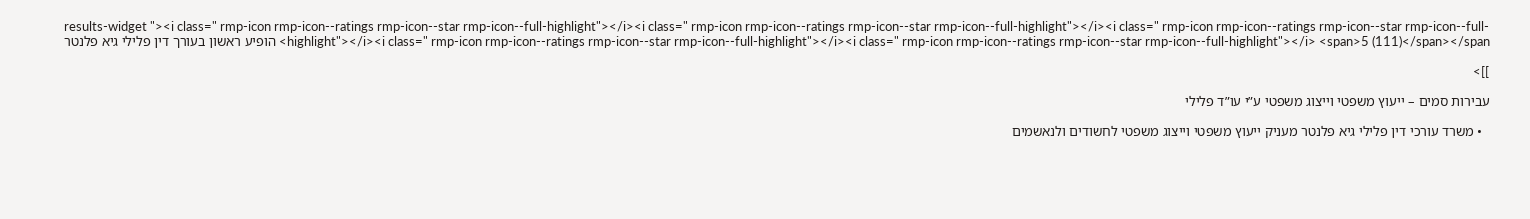results-widget "><i class=" rmp-icon rmp-icon--ratings rmp-icon--star rmp-icon--full-highlight"></i><i class=" rmp-icon rmp-icon--ratings rmp-icon--star rmp-icon--full-highlight"></i><i class=" rmp-icon rmp-icon--ratings rmp-icon--star rmp-icon--full-highlight"></i><i class=" rmp-icon rmp-icon--ratings rmp-icon--star rmp-icon--full-highlight"></i><i class=" rmp-icon rmp-icon--ratings rmp-icon--star rmp-icon--full-highlight"></i> <span>5 (111)</span></span> הופיע ראשון בעורך דין פלילי גיא פלנטר

]]>

עבירות סמים – ייעוץ משפטי וייצוג משפטי ע”י עו”ד פלילי

  • משרד עורכי דין פלילי גיא פלנטר מעניק ייעוץ משפטי וייצוג משפטי לחשודים ולנאשמים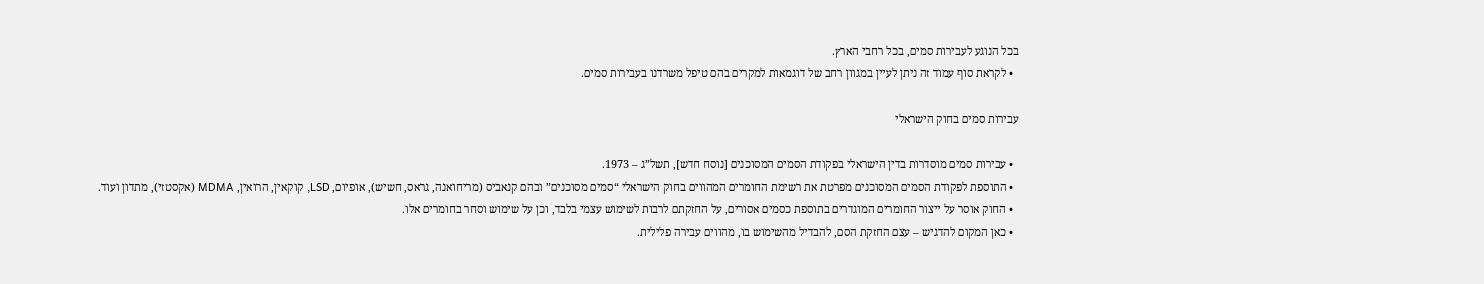בכל הנוגע לעבירות סמים, בכל רחבי הארץ.
  • לקראת סוף עמוד זה ניתן לעיין במגוון רחב של דוגמאות למקרים בהם טיפל משרדנו בעבירות סמים.

עבירות סמים בחוק הישראלי

  • עבירות סמים מוסדרות בדין הישראלי בפקודת הסמים המסוכנים [נוסח חדש], תשל”ג – 1973.
  • התוספת לפקודת הסמים המסוכנים מפרטת את רשימת החומרים המהווים בחוק הישראלי “סמים מסוכנים” ובהם קנאביס (מריחואנה, גראס, חשיש), אופיום, LSD, קוקאין, הרואין, MDMA (אקסטזי), מתדון ועוד.
  • החוק אוסר על ייצור החומרים המוגדרים בתוספת כסמים אסורים, על החזקתם לרבות לשימוש עצמי בלבד, וכן על שימוש וסחר בחומרים אלו.
  • כאן המקום להדגיש – עצם החזקת הסם, להבדיל מהשימוש בו, מהווים עבירה פלילית.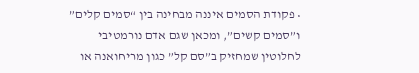• פקודת הסמים איננה מבחינה בין “סמים קלים” ו”סמים קשים”, ומכאן שגם אדם נורמטיבי לחלוטין שמחזיק ב”סם קל” כגון מריחואנה או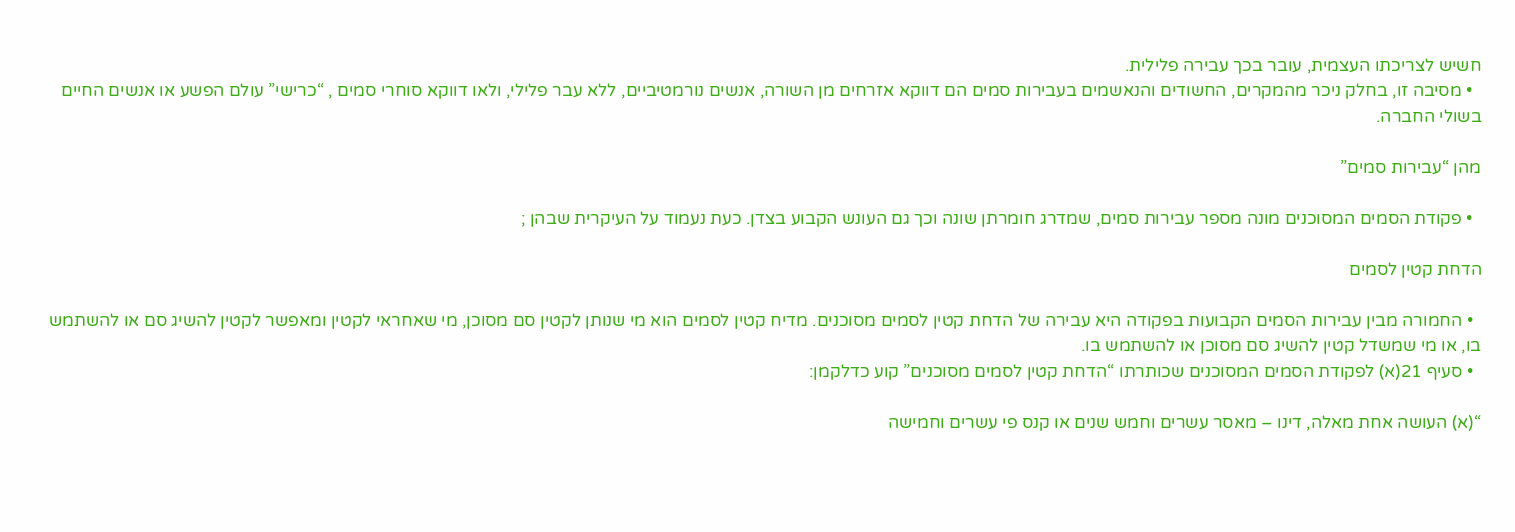חשיש לצריכתו העצמית, עובר בכך עבירה פלילית.
  • מסיבה זו, בחלק ניכר מהמקרים, החשודים והנאשמים בעבירות סמים הם דווקא אזרחים מן השורה, אנשים נורמטיביים, ללא עבר פלילי, ולאו דווקא סוחרי סמים , “כרישי” עולם הפשע או אנשים החיים בשולי החברה.

מהן “עבירות סמים”

  • פקודת הסמים המסוכנים מונה מספר עבירות סמים, שמדרג חומרתן שונה וכך גם העונש הקבוע בצדן. כעת נעמוד על העיקרית שבהן ;

הדחת קטין לסמים

  • החמורה מבין עבירות הסמים הקבועות בפקודה היא עבירה של הדחת קטין לסמים מסוכנים. מדיח קטין לסמים הוא מי שנותן לקטין סם מסוכן, מי שאחראי לקטין ומאפשר לקטין להשיג סם או להשתמש בו, או מי שמשדל קטין להשיג סם מסוכן או להשתמש בו.
  • סעיף 21(א) לפקודת הסמים המסוכנים שכותרתו “הדחת קטין לסמים מסוכנים” קוע כדלקמן:

“(א) העושה אחת מאלה, דינו – מאסר עשרים וחמש שנים או קנס פי עשרים וחמישה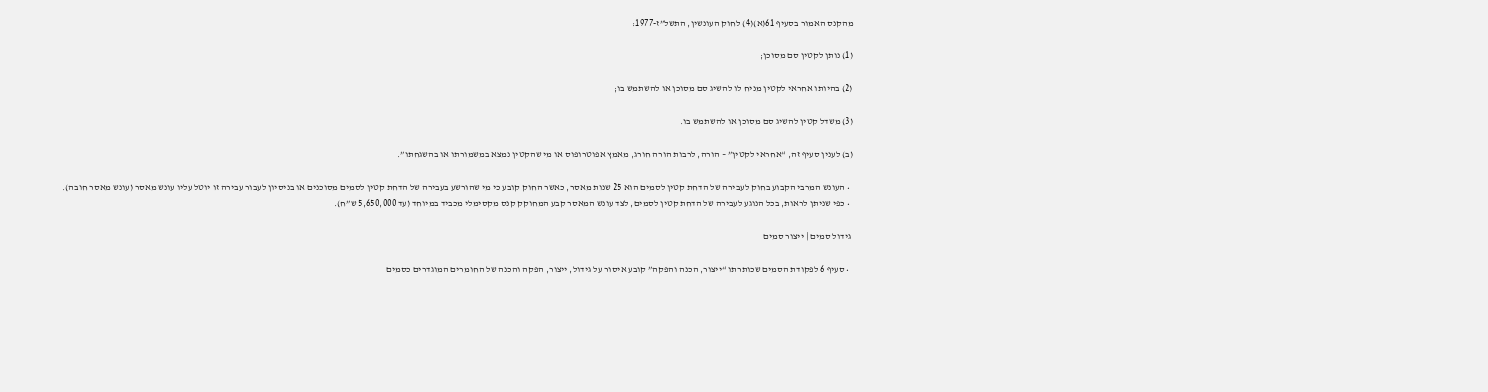מהקנס האמור בסעיף 61(א)(4) לחוק העונשין, התשל”ז-1977:

(1) נותן לקטין סם מסוכן;

(2) בהיותו אחראי לקטין מניח לו להשיג סם מסוכן או להשתמש בו;

(3) משדל קטין להשיג סם מסוכן או להשתמש בו.

(ב) לענין סעיף זה, “אחראי לקטין” – הורה, לרבות הורה חורג, מאמץ אפוטרופוס או מי שהקטין נמצא במשמורתו או בהשגחתו”.

  • העונש המרבי הקבוע בחוק לעבירה של הדחת קטין לסמים הוא 25 שנות מאסר, כאשר החוק קובע כי מי שהורשע בעבירה של הדחת קטין לסמים מסוכנים או בניסיון לעבור עבירה זו יוטל עליו עונש מאסר (עונש מאסר חובה).
  • כפי שניתן לראות, בכל הנוגע לעבירה של הדחת קטין לסמים, לצד עונש המאסר קבע המחוקק קנס מקסימלי מכביד במיוחד (עד 5,650,000 ש”ח).

 גידול סמים | ייצור סמים

  • סעיף 6 לפקודת הסמים שכותרתו “ייצור, הכנה והפקה” קובע איסור על גידול, ייצור, הפקה והכנה של החומרים המוגדרים כסמים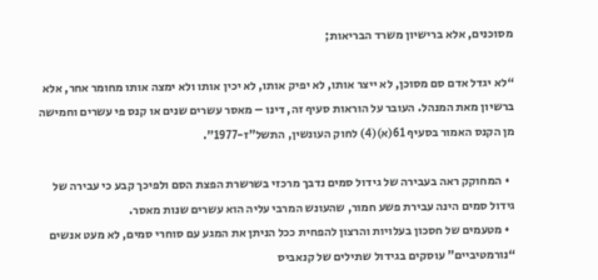מסוכנים, אלא ברישיון משרד הבריאות;

“לא יגדל אדם סם מסוכן, לא ייצר אותו, לא יפיק אותו, לא יכין אותו ולא ימצה אותו מחומר אחר, אלא ברשיון מאת המנהל. העובר על הוראות סעיף זה, דינו – מאסר עשרים שנים או קנס פי עשרים וחמישה מן הקנס האמור בסעיף 61(א)(4) לחוק העונשין, התשל”ז-1977”.

  • המחוקק ראה בעבירה של גידול סמים נדבך מרכזי בשרשרת הפצת הסם ולפיכך קבע כי עבירה של גידול סמים הינה עבירת פשע חמור, שהעונש המרבי עליה הוא עשרים שנות מאסר.
  • מטעמים של חסכון בעלויות והרצון להפחית ככל הניתן את המגע עם סוחרי סמים, לא מעט אנשים “נורמטיביים” עוסקים בגידול שתילים של קנאביס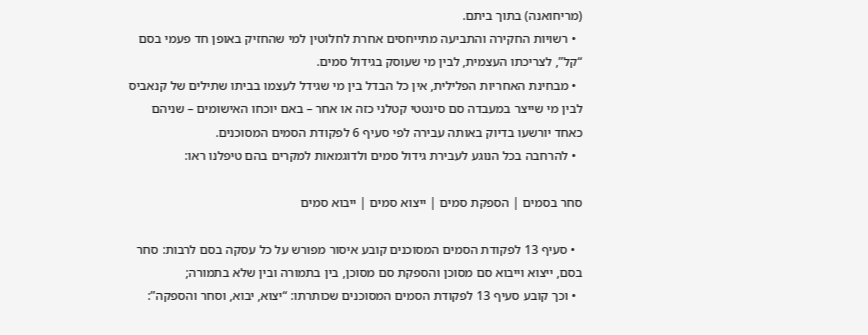(מריחואנה) בתוך ביתם.
  • רשויות החקירה והתביעה מתייחסים אחרת לחלוטין למי שהחזיק באופן חד פעמי בסם “קל”, לצריכתו העצמית, לבין מי שעוסק בגידול סמים.
  • מבחינת האחריות הפלילית, אין כל הבדל בין מי שגידל לעצמו בביתו שתילים של קנאביס לבין מי שייצר במעבדה סם סינטטי קטלני כזה או אחר – באם יוכחו האישומים – שניהם כאחד יורשעו בדיוק באותה עבירה לפי סעיף 6 לפקודת הסמים המסוכנים.
  • להרחבה בכל הנוגע לעבירת גידול סמים ולדוגמאות למקרים בהם טיפלנו ראו:

סחר בסמים | הספקת סמים | ייצוא סמים | ייבוא סמים

  • סעיף 13 לפקודת הסמים המסוכנים קובע איסור מפורש על כל עסקה בסם לרבות: סחר בסם, ייצוא וייבוא סם מסוכן והספקת סם מסוכן, בין בתמורה ובין שלא בתמורה;
  • וכך קובע סעיף 13 לפקודת הסמים המסוכנים שכותרתו: “יצוא, יבוא, וסחר והספקה”: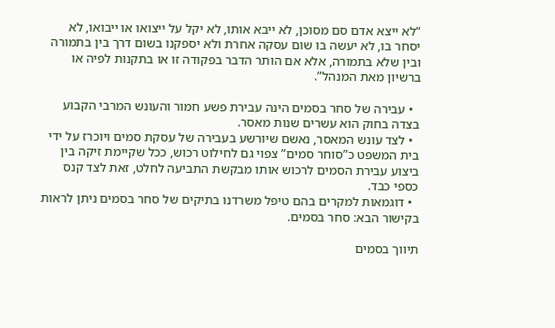“לא ייצא אדם סם מסוכן, לא ייבא אותו, לא יקל על ייצואו או ייבואו, לא יסחר בו, לא יעשה בו שום עסקה אחרת ולא יספקנו בשום דרך בין בתמורה ובין שלא בתמורה, אלא אם הותר הדבר בפקודה זו או בתקנות לפיה או ברשיון מאת המנהל”.

  • עבירה של סחר בסמים הינה עבירת פשע חמור והעונש המרבי הקבוע בצדה בחוק הוא עשרים שנות מאסר.
  • לצד עונש המאסר, נאשם שיורשע בעבירה של עסקת סמים ויוכרז על ידי בית המשפט כ”סוחר סמים” צפוי גם לחילוט רכוש, ככל שקיימת זיקה בין ביצוע עבירת הסמים לרכוש אותו מבקשת התביעה לחלט, זאת לצד קנס כספי כבד.
  • דוגמאות למקרים בהם טיפל משרדנו בתיקים של סחר בסמים ניתן לראות בקישור הבא: סחר בסמים.

תיווך בסמים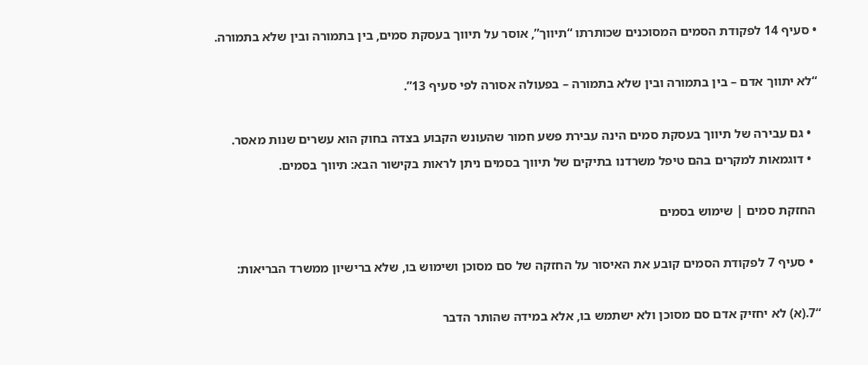• סעיף 14 לפקודת הסמים המסוכנים שכותרתו “תיווך”, אוסר על תיווך בעסקת סמים, בין בתמורה ובין שלא בתמורה.

“לא יתווך אדם – בין בתמורה ובין שלא בתמורה – בפעולה אסורה לפי סעיף 13”.

  • גם עבירה של תיווך בעסקת סמים הינה עבירת פשע חמור שהעונש הקבוע בצדה בחוק הוא עשרים שנות מאסר.
  • דוגמאות למקרים בהם טיפל משרדנו בתיקים של תיווך בסמים ניתן לראות בקישור הבא: תיווך בסמים.

 החזקת סמים | שימוש בסמים

  • סעיף 7 לפקודת הסמים קובע את האיסור על החזקה של סם מסוכן ושימוש בו, שלא ברישיון ממשרד הבריאות:

“7.(א) לא יחזיק אדם סם מסוכן ולא ישתמש בו, אלא במידה שהותר הדבר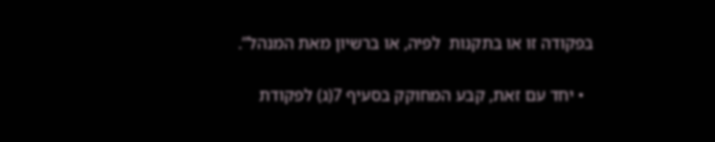בפקודה זו או בתקנות  לפיה, או ברשיון מאת המנהל”.

  • יחד עם זאת, קבע המחוקק בסעיף 7(ג) לפקודת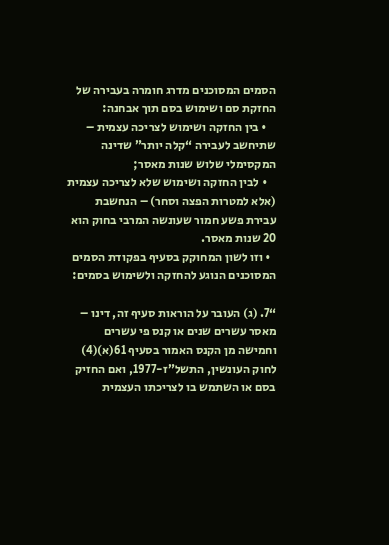הסמים המסוכנים מדרג חומרה בעבירה של החזקת סם ושימוש בסם תוך אבחנה:
    • בין החזקה ושימוש לצריכה עצמית – שתיחשב לעבירה “קלה יותר” שדינה המקסימלי שלוש שנות מאסר;
    • לבין החזקה ושימוש שלא לצריכה עצמית (אלא למטרות הפצה וסחר) – הנחשבת עבירת פשע חמור שעונשה המרבי בחוק הוא 20 שנות מאסר.
  • וזו לשון המחוקק בסעיף בפקודת הסמים המסוכנים הנוגע להחזקה ולשימוש בסמים:

“7. (ג) העובר על הוראות סעיף זה, דינו – מאסר עשרים שנים או קנס פי עשרים וחמישה מן הקנס האמור בסעיף 61(א)(4) לחוק העונשין, התשל”ז-1977, ואם החזיק בסם או השתמש בו לצריכתו העצמית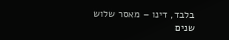בלבד, דינו – מאסר שלוש שנים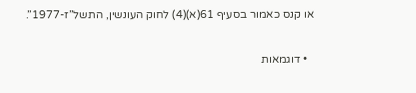או קנס כאמור בסעיף 61(א)(4) לחוק העונשין, התשל”ז-1977”.

  • דוגמאות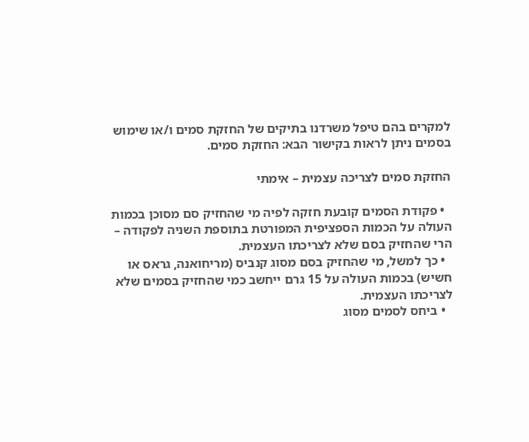למקרים בהם טיפל משרדנו בתיקים של החזקת סמים ו/או שימוש בסמים ניתן לראות בקישור הבא: החזקת סמים.

החזקת סמים לצריכה עצמית – אימתי

  • פקודת הסמים קובעת חזקה לפיה מי שהחזיק סם מסוכן בכמות העולה על הכמות הספציפית המפורטת בתוספת השניה לפקודה – הרי שהחזיק בסם שלא לצריכתו העצמית.
  • כך למשל, מי שהחזיק בסם מסוג קנביס (מריחואנה, גראס או חשיש) בכמות העולה על 15 גרם ייחשב כמי שהחזיק בסמים שלא לצריכתו העצמית.
  • ביחס לסמים מסוג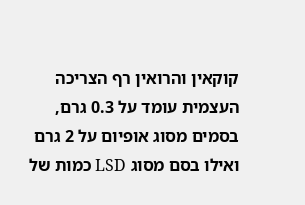קוקאין והרואין רף הצריכה העצמית עומד על 0.3 גרם, בסמים מסוג אופיום על 2 גרם ואילו בסם מסוג LSD כמות של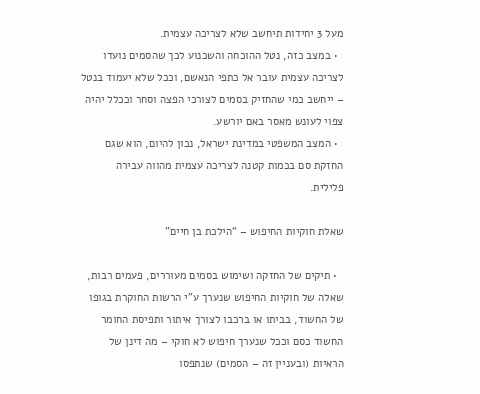מעל 3 יחידות תיחשב שלא לצריכה עצמית.
  • במצב כזה, נטל ההוכחה והשכנוע לכך שהסמים נועדו לצריכה עצמית עובר אל כתפי הנאשם, וככל שלא יעמוד בנטל – ייחשב כמי שהחזיק בסמים לצורכי הפצה וסחר וככלל יהיה צפוי לעונש מאסר באם יורשע.
  • המצב המשפטי במדינת ישראל, נכון להיום, הוא שגם החזקת סם בכמות קטנה לצריכה עצמית מהווה עבירה פלילית.

שאלת חוקיות החיפוש – “הילכת בן חיים”

  • תיקים של החזקה ושימוש בסמים מעוררים, פעמים רבות, שאלה של חוקיות החיפוש שנערך ע”י הרשות החוקרת בגופו של החשוד, בביתו או ברכבו לצורך איתור ותפיסת החומר החשוד כסם וככל שנערך חיפוש לא חוקי – מה דינן של הראיות (ובעניין זה – הסמים) שנתפסו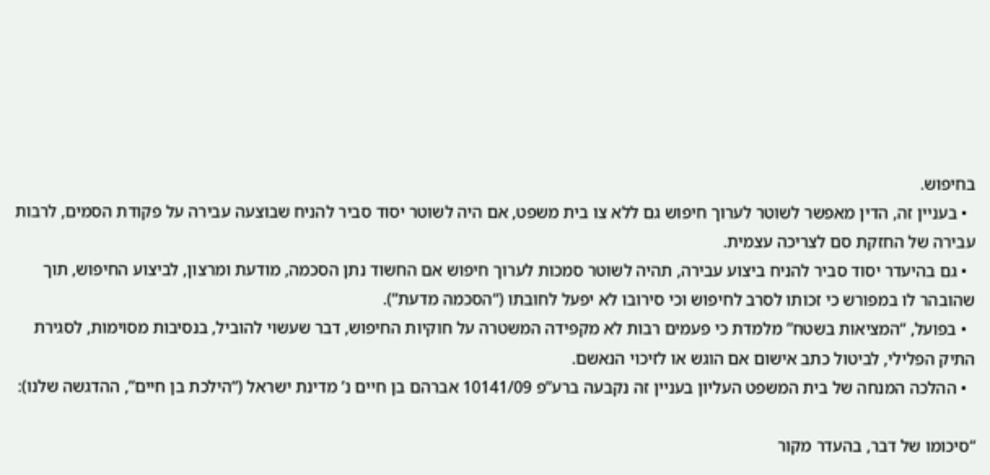בחיפוש.
  • בעניין זה, הדין מאפשר לשוטר לערוך חיפוש גם ללא צו בית משפט, אם היה לשוטר יסוד סביר להניח שבוצעה עבירה על פקודת הסמים, לרבות עבירה של החזקת סם לצריכה עצמית.
  • גם בהיעדר יסוד סביר להניח ביצוע עבירה, תהיה לשוטר סמכות לערוך חיפוש אם החשוד נתן הסכמה, מודעת ומרצון, לביצוע החיפוש, תוך שהובהר לו במפורש כי זכותו לסרב לחיפוש וכי סירובו לא יפעל לחובתו (“הסכמה מדעת“).
  • בפועל, “המציאות בשטח” מלמדת כי פעמים רבות לא מקפידה המשטרה על חוקיות החיפוש, דבר שעשוי להוביל, בנסיבות מסוימות, לסגירת התיק הפלילי, לביטול כתב אישום אם הוגש או לזיכוי הנאשם.
  • ההלכה המנחה של בית המשפט העליון בעניין זה נקבעה ברע”פ 10141/09 אברהם בן חיים נ’ מדינת ישראל (“הילכת בן חיים”, ההדגשה שלנו):

“סיכומו של דבר, בהעדר מקור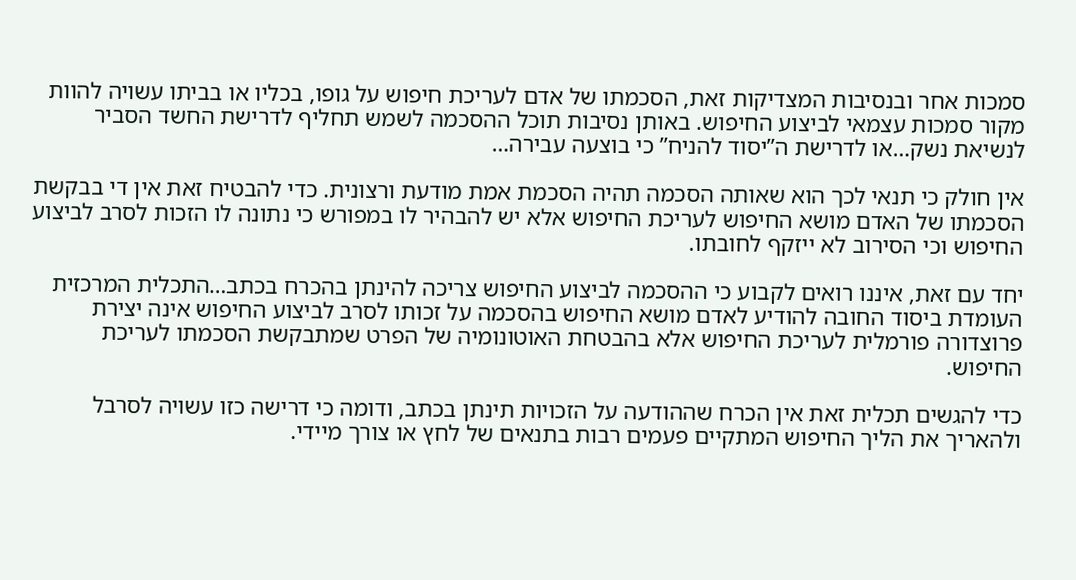סמכות אחר ובנסיבות המצדיקות זאת, הסכמתו של אדם לעריכת חיפוש על גופו, בכליו או בביתו עשויה להוות מקור סמכות עצמאי לביצוע החיפוש. באותן נסיבות תוכל ההסכמה לשמש תחליף לדרישת החשד הסביר לנשיאת נשק…או לדרישת ה”יסוד להניח” כי בוצעה עבירה…

אין חולק כי תנאי לכך הוא שאותה הסכמה תהיה הסכמת אמת מודעת ורצונית. כדי להבטיח זאת אין די בבקשת הסכמתו של האדם מושא החיפוש לעריכת החיפוש אלא יש להבהיר לו במפורש כי נתונה לו הזכות לסרב לביצוע החיפוש וכי הסירוב לא ייזקף לחובתו.

יחד עם זאת, איננו רואים לקבוע כי ההסכמה לביצוע החיפוש צריכה להינתן בהכרח בכתב…התכלית המרכזית העומדת ביסוד החובה להודיע לאדם מושא החיפוש בהסכמה על זכותו לסרב לביצוע החיפוש אינה יצירת פרוצדורה פורמלית לעריכת החיפוש אלא בהבטחת האוטונומיה של הפרט שמתבקשת הסכמתו לעריכת החיפוש.

כדי להגשים תכלית זאת אין הכרח שההודעה על הזכויות תינתן בכתב, ודומה כי דרישה כזו עשויה לסרבל ולהאריך את הליך החיפוש המתקיים פעמים רבות בתנאים של לחץ או צורך מיידי.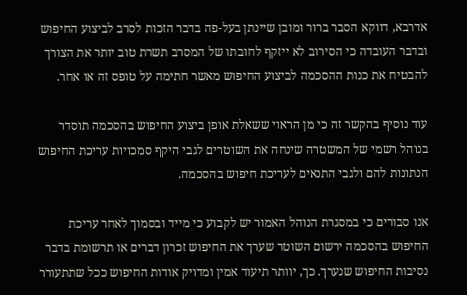אדרבא, דווקא הסבר ברור ומובן שיינתן בעל-פה בדבר הזכות לסרב לביצוע החיפוש ובדבר העובדה כי הסירוב לא ייזקף לחובתו של המסרב תשרת טוב יותר את הצורך להבטיח את כנות ההסכמה לביצוע החיפוש מאשר חתימה על טופס זה או אחר.

עוד נוסיף בהקשר זה כי מן הראוי ששאלת אופן ביצוע החיפוש בהסכמה תוסדר בנוהל רשמי של המשטרה שינחה את השוטרים לגבי היקף סמכויות עריכת החיפוש הנתונות להם ולגבי התנאים לעריכת חיפוש בהסכמה.

אנו סבורים כי במסגרת הנוהל האמור יש לקבוע כי מייד ובסמוך לאחר עריכת החיפוש בהסכמה ירשום השוטר שערך את החיפוש זכרון דברים או תרשומת בדבר נסיבות החיפוש שנערך. כך, יוותר תיעוד אמין ומדויק אודות החיפוש ככל שתתעורר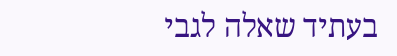בעתיד שאלה לגבי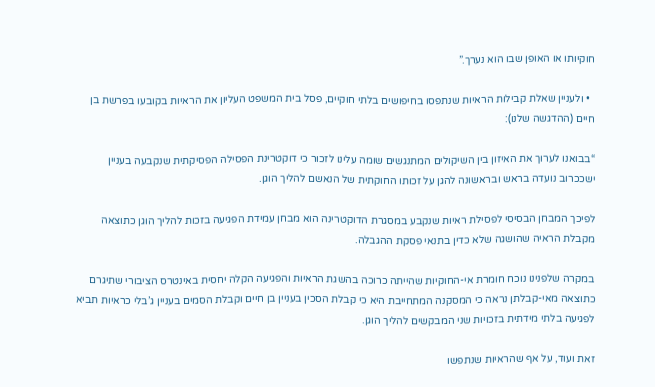חוקיותו או האופן שבו הוא נערך.”

  • ולעניין שאלת קבילות הראיות שנתפסו בחיפושים בלתי חוקיים, פסל בית המשפט העליון את הראיות בקובעו בפרשת בן חיים (ההדגשה שלנו):

“בבואנו לערוך את האיזון בין השיקולים המתנגשים שומה עלינו לזכור כי דוקטרינת הפסילה הפסיקתית שנקבעה בעניין ישככרוב נועדה בראש ובראשונה להגן על זכותו החוקתית של הנאשם להליך הוגן.

לפיכך המבחן הבסיסי לפסילת ראיות שנקבע במסגרת הדוקטרינה הוא מבחן עמידת הפגיעה בזכות להליך הוגן כתוצאה מקבלת הראיה שהושגה שלא כדין בתנאי פסקת ההגבלה.

במקרה שלפנינו נוכח חומרת אי-החוקיות שהייתה כרוכה בהשגת הראיות והפגיעה הקלה יחסית באינטרס הציבורי שתיגרם כתוצאה מאי-קבלתן נראה כי המסקנה המתחייבת היא כי קבלת הסכין בעניין בן חיים וקבלת הסמים בעניין ג’בלי כראיות תביא לפגיעה בלתי מידתית בזכויות שני המבקשים להליך הוגן.

זאת ועוד, על אף שהראיות שנתפשו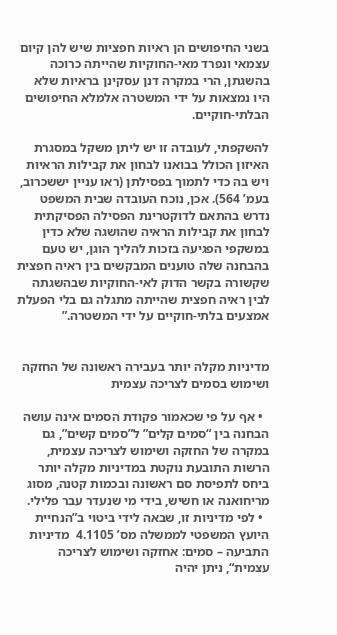בשני החיפושים הן ראיות חפציות שיש להן קיום עצמאי ונפרד מאי-החוקיות שהייתה כרוכה בהשגתן, הרי במקרה דנן עסקינן בראיות שלא היו נמצאות על ידי המשטרה אלמלא החיפושים הבלתי-חוקיים.

להשקפתי, לעובדה זו יש ליתן משקל במסגרת האיזון הכולל בבואנו לבחון את קבילות הראיות ויש בה כדי לתמוך בפסילתן (ראו עניין יששכרוב, בעמ’ 564). אכן, נוכח העובדה שבית המשפט נדרש בהתאם לדוקטרינת הפסילה הפסיקתית לבחון את קבילות הראיה שהושגה שלא כדין במשקפי הפגיעה בזכות להליך הוגן, יש טעם בהבחנה שלה טוענים המבקשים בין ראיה חפצית שקשורה בקשר הדוק לאי-החוקיות שבהשגתה לבין ראיה חפצית שהייתה מתגלה גם בלי הפעלת אמצעים בלתי-חוקיים על ידי המשטרה.”


מדיניות מקלה יותר בעבירה ראשונה של החזקה ושימוש בסמים לצריכה עצמית

  • אף על פי שכאמור פקודת הסמים אינה עושה הבחנה בין “סמים קלים” ל”סמים קשים”, גם במקרה של החזקה ושימוש לצריכה עצמית, הרשות התובעת נוקטת במדיניות מקלה יותר ביחס לתפיסת סם ראשונה ובכמות קטנה, מסוג מריחואנה או חשיש, בידי מי שנעדר עבר פלילי.
  • לפי מדיניות זו, שבאה לידי ביטוי ב”הנחיית היועץ המשפטי לממשלה מס’ 4.1105  מדיניות התביעה – סמים: אחזקה ושימוש לצריכה עצמית“, ניתן יהיה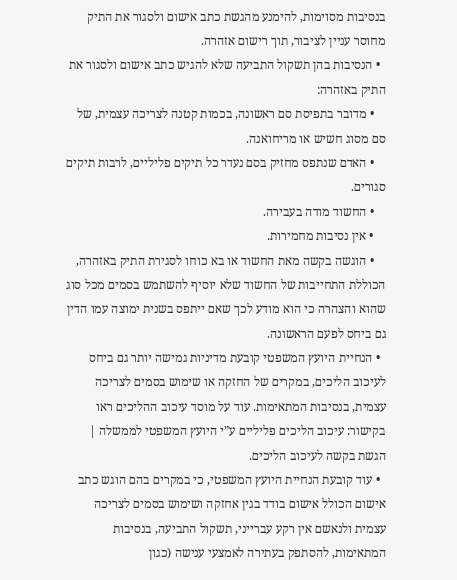בנסיבות מסוימות, להימנע מהגשת כתב אישום ולסגור את התיק מחוסר עניין לציבור, תוך רישום אזהרה.
  • הנסיבות בהן תשקול התביעה שלא להגיש כתב אישום ולסגור את התיק באזהרה:
    • מדובר בתפיסת סם ראשונה, בכמות קטנה לצריכה עצמית, של סם מסוג חשיש או מריחואנה.
    • האדם שנתפס מחזיק בסם נעדר כל תיקים פליליים, לרבות תיקים סגורים.
    • החשוד מודה בעבירה.
    • אין נסיבות מחמירות.
    • הוגשה בקשה מאת החשוד או בא כוחו לסגירת התיק באזהרה, הכוללת התחייבות של החשוד שלא יוסיף להשתמש בסמים מכל סוג שהוא והצהרה כי הוא מודע לכך שאם ייתפס בשנית ימוצה עמו הדין גם ביחס לפעם הראשונה.
  • הנחיית היועץ המשפטי קובעת מדיניות גמישה יותר גם ביחס לעיכוב הליכים, במקרים של החזקה או שימוש בסמים לצריכה עצמית, בנסיבות המתאימות. עוד על מוסד עיכוב ההליכים ראו בקישור: עיכוב הליכים פליליים ע”י היועץ המשפטי לממשלה | הגשת בקשה לעיכוב הליכים.
  • עוד קובעת הנחיית היועץ המשפטי, כי במקרים בהם הוגש כתב אישום הכולל אישום בודד בגין אחזקה ושימוש בסמים לצריכה עצמית ולנאשם אין רקע עברייני, תשקול התביעה, בנסיבות המתאימות, להסתפק בעתירה לאמצעי ענישה (כגון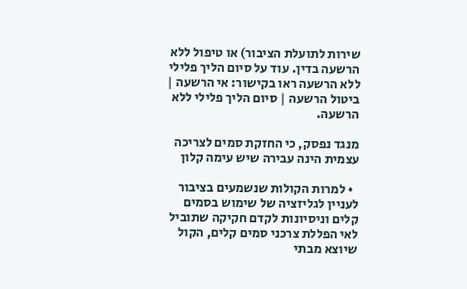שירות לתועלת הציבור) או טיפול ללא הרשעה בדין. עוד על סיום הליך פלילי ללא הרשעה ראו בקישור: אי הרשעה | ביטול הרשעה | סיום הליך פלילי ללא הרשעה.

מנגד נפסק, כי החזקת סמים לצריכה עצמית הינה עבירה שיש עימה קלון

  • למרות הקולות שנשמעים בציבור לעניין לגליזציה של שימוש בסמים קלים וניסיונות לקדם חקיקה שתוביל לאי הפללת צרכני סמים קלים, הקול שיוצא מבתי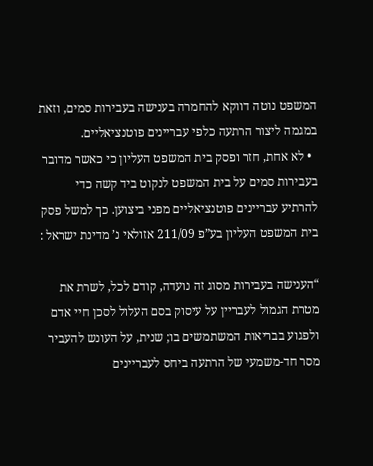המשפט נוטה דווקא להחמרה בענישה בעבירות סמים, וזאת במגמה ליצור הרתעה כלפי עבריינים פוטנציאליים.
  • לא אחת, חזר ופסק בית המשפט העליון כי כאשר מדובר בעבירות סמים על בית המשפט לנקוט ביד קשה כדי להרתיע עבריינים פוטנציאליים מפני ביצוען. כך למשל פסק בית המשפט העליון בע”פ 211/09 אזולאי נ’ מדינת ישראל :

“הענישה בעבירות מסוג זה נועדה, קודם לכל, לשרת את מטרת הגמול לעבריין על עיסוק בסם העלול לסכן חיי אדם ולפגוע בבריאות המשתמשים בו; שנית, על העונש להעביר מסר חד-משמעי של הרתעה ביחס לעבריינים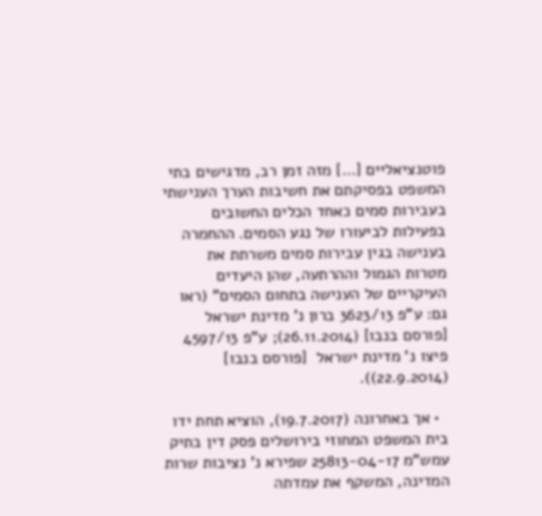פוטנציאליים […] מזה זמן רב, מדגישים בתי המשפט בפסיקתם את חשיבות הערך הענישתי בעבירות סמים כאחד הכלים החשובים בפעילות לביעורו של נגע הסמים. ההחמרה בענישה בגין עבירות סמים משרתת את מטרות הגמול וההרתעה, שהן היעדים העיקריים של הענישה בתחום הסמים” (ראו גם: ע”פ 3623/13 ברון נ’ מדינת ישראל [פורסם בנבו] (26.11.2014); ע”פ 4597/13 פיצו נ’ מדינת ישראל  [פורסם בנבו] (22.9.2014)).

  • אך באחרונה (19.7.2017), הוציא תחת ידו בית המשפט המחוזי בירושלים פסק דין בתיק עמש”מ 25813-04-17 שפירא נ’ נציבות שרות המדינה, המשקף את עמדתה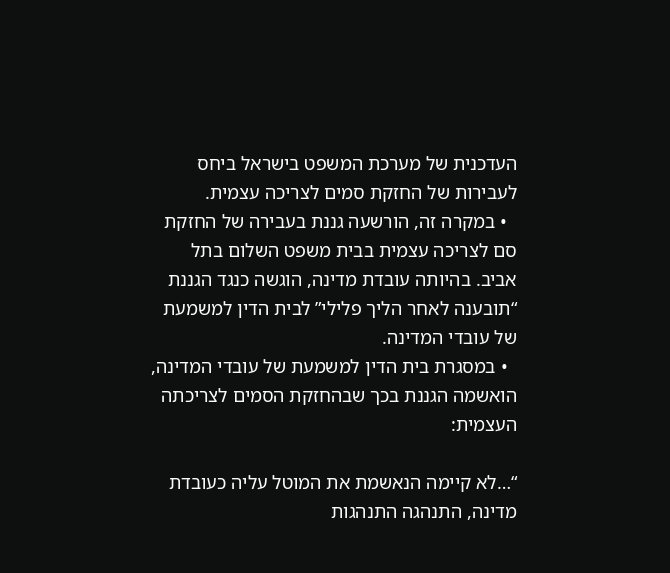העדכנית של מערכת המשפט בישראל ביחס לעבירות של החזקת סמים לצריכה עצמית.
  • במקרה זה, הורשעה גננת בעבירה של החזקת סם לצריכה עצמית בבית משפט השלום בתל אביב. בהיותה עובדת מדינה, הוגשה כנגד הגננת “תובענה לאחר הליך פלילי” לבית הדין למשמעת של עובדי המדינה.
  • במסגרת בית הדין למשמעת של עובדי המדינה, הואשמה הגננת בכך שבהחזקת הסמים לצריכתה העצמית:

“…לא קיימה הנאשמת את המוטל עליה כעובדת מדינה, התנהגה התנהגות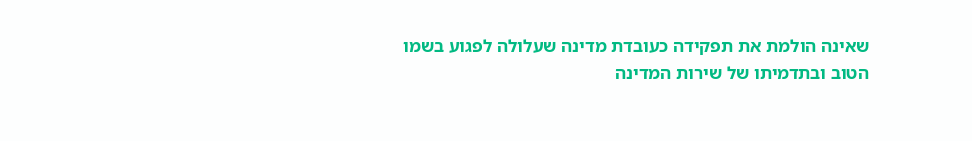שאינה הולמת את תפקידה כעובדת מדינה שעלולה לפגוע בשמו הטוב ובתדמיתו של שירות המדינה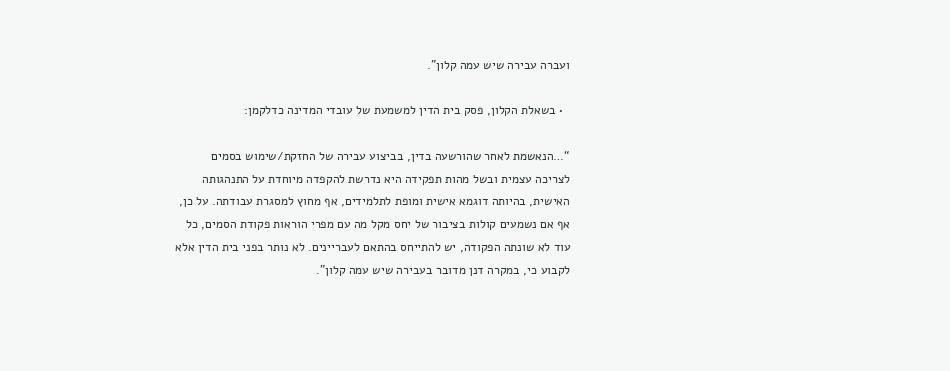ועברה עבירה שיש עמה קלון”.

  • בשאלת הקלון, פסק בית הדין למשמעת של עובדי המדינה כדלקמן:

“…הנאשמת לאחר שהורשעה בדין, בביצוע עבירה של החזקת/שימוש בסמים לצריכה עצמית ובשל מהות תפקידה היא נדרשת להקפדה מיוחדת על התנהגותה האישית, בהיותה דוגמא אישית ומופת לתלמידים, אף מחוץ למסגרת עבודתה. על כן, אף אם נשמעים קולות בציבור של יחס מקל מה עם מפרי הוראות פקודת הסמים, כל עוד לא שונתה הפקודה, יש להתייחס בהתאם לעבריינים. לא נותר בפני בית הדין אלא לקבוע כי, במקרה דנן מדובר בעבירה שיש עמה קלון”.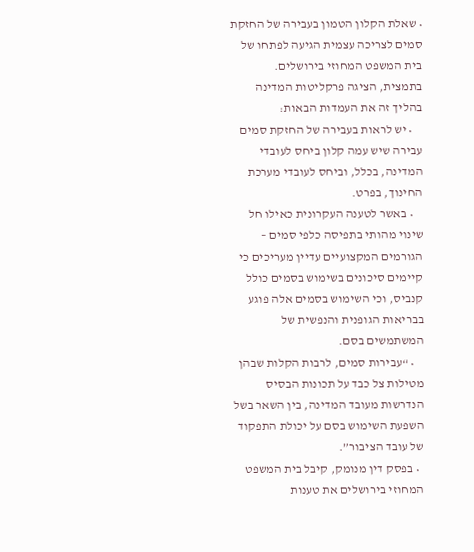• שאלת הקלון הטמון בעבירה של החזקת סמים לצריכה עצמית הגיעה לפתחו של בית המשפט המחוזי בירושלים. בתמצית, הציגה פרקליטות המדינה בהליך זה את העמדות הבאות:
    • יש לראות בעבירה של החזקת סמים עבירה שיש עמה קלון ביחס לעובדי המדינה, בכלל, וביחס לעובדי מערכת החינוך, בפרט.
    • באשר לטענה העקרונית כאילו חל שינוי מהותי בתפיסה כלפי סמים – הגורמים המקצועיים עדיין מעריכים כי קיימים סיכונים בשימוש בסמים כולל קנביס, וכי השימוש בסמים אלה פוגע בבריאות הגופנית והנפשית של המשתמשים בסם.
    • “עבירות סמים, לרבות הקלות שבהן מטילות צל כבד על תכונות הבסיס הנדרשות מעובד המדינה, בין השאר בשל השפעת השימוש בסם על יכולת התפקוד של עובד הציבור”.
  • בפסק דין מנומק, קיבל בית המשפט המחוזי בירושלים את טענות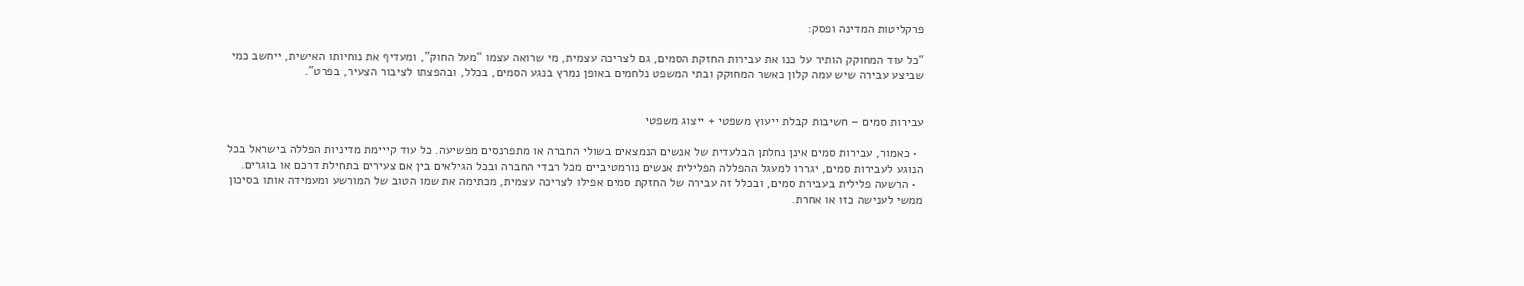פרקליטות המדינה ופסק:

“כל עוד המחוקק הותיר על כנו את עבירות החזקת הסמים, גם לצריכה עצמית, מי שרואה עצמו “מעל החוק”, ומעדיף את נוחיותו האישית, ייחשב כמי שביצע עבירה שיש עמה קלון כאשר המחוקק ובתי המשפט נלחמים באופן נמרץ בנגע הסמים, בכלל, ובהפצתו לציבור הצעיר, בפרט”.


עבירות סמים – חשיבות קבלת ייעוץ משפטי + ייצוג משפטי

  • כאמור, עבירות סמים אינן נחלתן הבלעדית של אנשים הנמצאים בשולי החברה או מתפרנסים מפשיעה. כל עוד קייימת מדיניות הפללה בישראל בכל הנוגע לעבירות סמים, יגררו למעגל ההפללה הפלילית אנשים נורמטיביים מכל רבדי החברה ובכל הגילאים בין אם צעירים בתחילת דרכם או בוגרים.
  • הרשעה פלילית בעבירת סמים, ובכלל זה עבירה של החזקת סמים אפילו לצריכה עצמית, מכתימה את שמו הטוב של המורשע ומעמידה אותו בסיכון ממשי לענישה כזו או אחרת.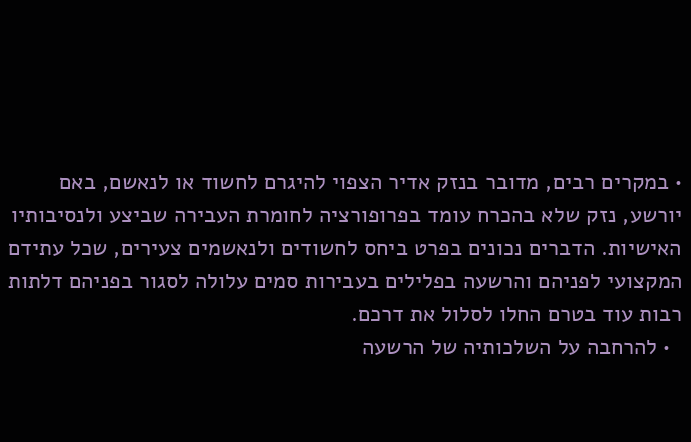• במקרים רבים, מדובר בנזק אדיר הצפוי להיגרם לחשוד או לנאשם, באם יורשע, נזק שלא בהכרח עומד בפרופורציה לחומרת העבירה שביצע ולנסיבותיו האישיות. הדברים נכונים בפרט ביחס לחשודים ולנאשמים צעירים, שכל עתידם המקצועי לפניהם והרשעה בפלילים בעבירות סמים עלולה לסגור בפניהם דלתות רבות עוד בטרם החלו לסלול את דרכם.
  • להרחבה על השלכותיה של הרשעה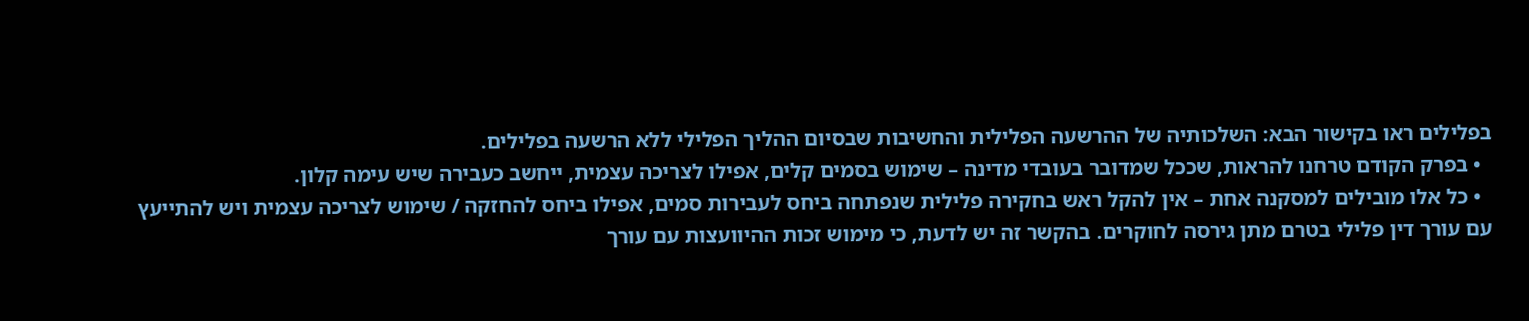בפלילים ראו בקישור הבא: השלכותיה של ההרשעה הפלילית והחשיבות שבסיום ההליך הפלילי ללא הרשעה בפלילים.
  • בפרק הקודם טרחנו להראות, שככל שמדובר בעובדי מדינה – שימוש בסמים קלים, אפילו לצריכה עצמית, ייחשב כעבירה שיש עימה קלון.
  • כל אלו מובילים למסקנה אחת – אין להקל ראש בחקירה פלילית שנפתחה ביחס לעבירות סמים, אפילו ביחס להחזקה / שימוש לצריכה עצמית ויש להתייעץ עם עורך דין פלילי בטרם מתן גירסה לחוקרים. בהקשר זה יש לדעת, כי מימוש זכות ההיוועצות עם עורך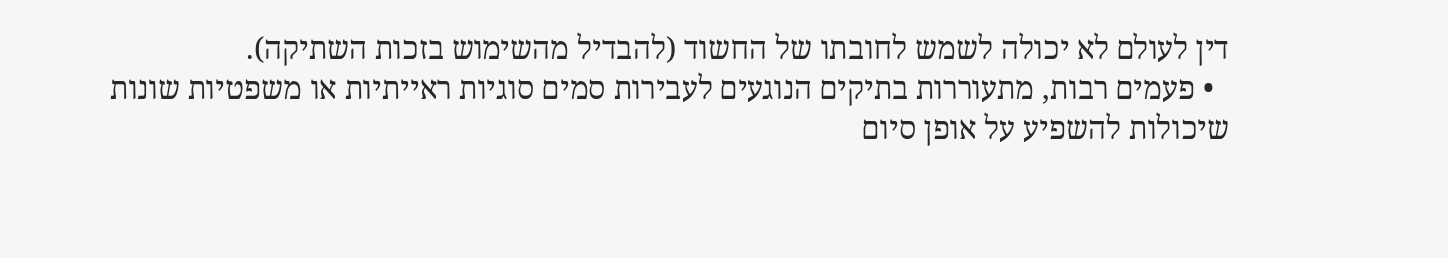דין לעולם לא יכולה לשמש לחובתו של החשוד (להבדיל מהשימוש בזכות השתיקה).
  • פעמים רבות, מתעוררות בתיקים הנוגעים לעבירות סמים סוגיות ראייתיות או משפטיות שונות שיכולות להשפיע על אופן סיום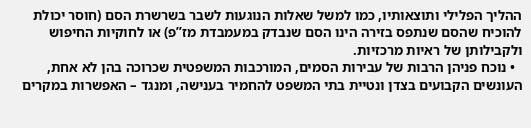ההליך הפלילי ותוצאותיו, כמו למשל שאלות הנוגעות לשבר בשרשרת הסם (חוסר יכולת להוכיח שהסם שנתפס בזירה הינו הסם שנבדק במעמבדת מז”פ) או לחוקיות החיפוש ולקבילותן של ראיות מרכזיות.
  • נוכח פניהן הרבות של עבירות הסמים, המורכבות המשפטית שכרוכה בהן לא אחת, העונשים הקבועים בצדן ונטיית בתי המשפט להחמיר בענישה, ומנגד – האפשרות במקרים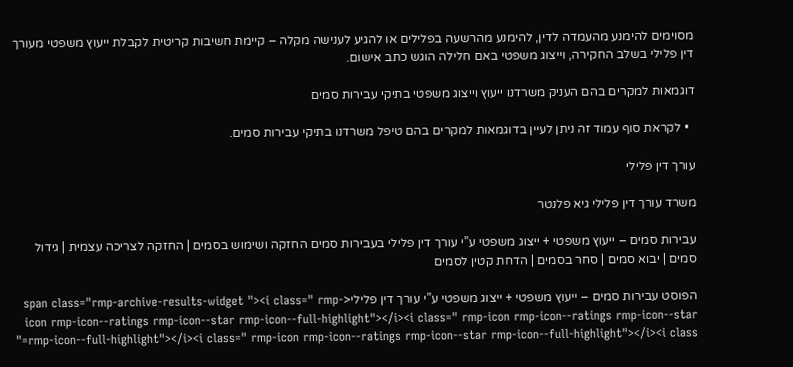מסוימים להימנע מהעמדה לדין, להימנע מהרשעה בפלילים או להגיע לענישה מקלה – קיימת חשיבות קריטית לקבלת ייעוץ משפטי מעורך דין פלילי בשלב החקירה, וייצוג משפטי באם חלילה הוגש כתב אישום.

דוגמאות למקרים בהם העניק משרדנו ייעוץ וייצוג משפטי בתיקי עבירות סמים

  • לקראת סוף עמוד זה ניתן לעיין בדוגמאות למקרים בהם טיפל משרדנו בתיקי עבירות סמים.

עורך דין פלילי

משרד עורך דין פלילי גיא פלנטר

עבירות סמים – ייעוץ משפטי + ייצוג משפטי ע”י עורך דין פלילי בעבירות סמים החזקה ושימוש בסמים | החזקה לצריכה עצמית | גידול סמים | יבוא סמים | סחר בסמים | הדחת קטין לסמים

הפוסט עבירות סמים – ייעוץ משפטי + ייצוג משפטי ע”י עורך דין פלילי<span class="rmp-archive-results-widget "><i class=" rmp-icon rmp-icon--ratings rmp-icon--star rmp-icon--full-highlight"></i><i class=" rmp-icon rmp-icon--ratings rmp-icon--star rmp-icon--full-highlight"></i><i class=" rmp-icon rmp-icon--ratings rmp-icon--star rmp-icon--full-highlight"></i><i class="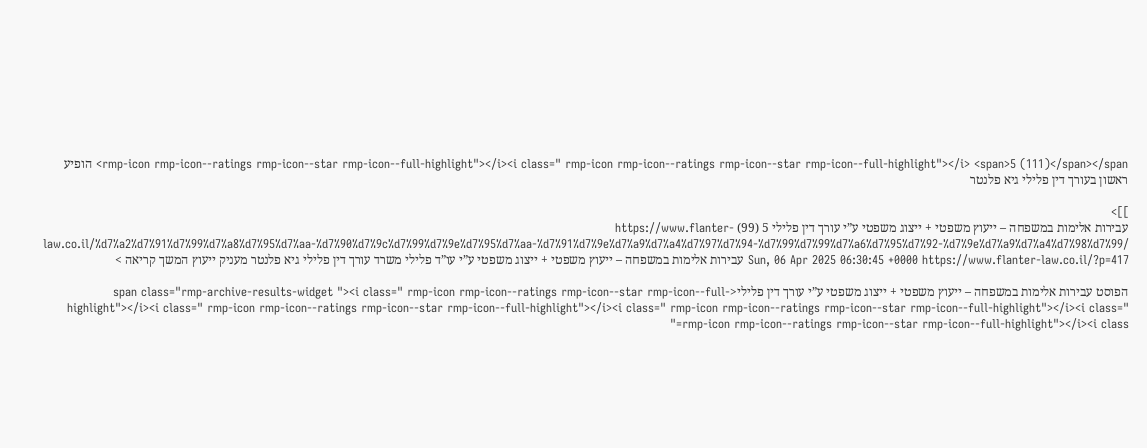rmp-icon rmp-icon--ratings rmp-icon--star rmp-icon--full-highlight"></i><i class=" rmp-icon rmp-icon--ratings rmp-icon--star rmp-icon--full-highlight"></i> <span>5 (111)</span></span> הופיע ראשון בעורך דין פלילי גיא פלנטר

]]>
עבירות אלימות במשפחה – ייעוץ משפטי + ייצוג משפטי ע”י עורך דין פלילי 5 (99) https://www.flanter-law.co.il/%d7%a2%d7%91%d7%99%d7%a8%d7%95%d7%aa-%d7%90%d7%9c%d7%99%d7%9e%d7%95%d7%aa-%d7%91%d7%9e%d7%a9%d7%a4%d7%97%d7%94-%d7%99%d7%99%d7%a6%d7%95%d7%92-%d7%9e%d7%a9%d7%a4%d7%98%d7%99/ Sun, 06 Apr 2025 06:30:45 +0000 https://www.flanter-law.co.il/?p=417 עבירות אלימות במשפחה – ייעוץ משפטי + ייצוג משפטי ע”י עו”ד פלילי משרד עורך דין פלילי גיא פלנטר מעניק ייעוץ המשך קריאה >

הפוסט עבירות אלימות במשפחה – ייעוץ משפטי + ייצוג משפטי ע”י עורך דין פלילי<span class="rmp-archive-results-widget "><i class=" rmp-icon rmp-icon--ratings rmp-icon--star rmp-icon--full-highlight"></i><i class=" rmp-icon rmp-icon--ratings rmp-icon--star rmp-icon--full-highlight"></i><i class=" rmp-icon rmp-icon--ratings rmp-icon--star rmp-icon--full-highlight"></i><i class=" rmp-icon rmp-icon--ratings rmp-icon--star rmp-icon--full-highlight"></i><i class="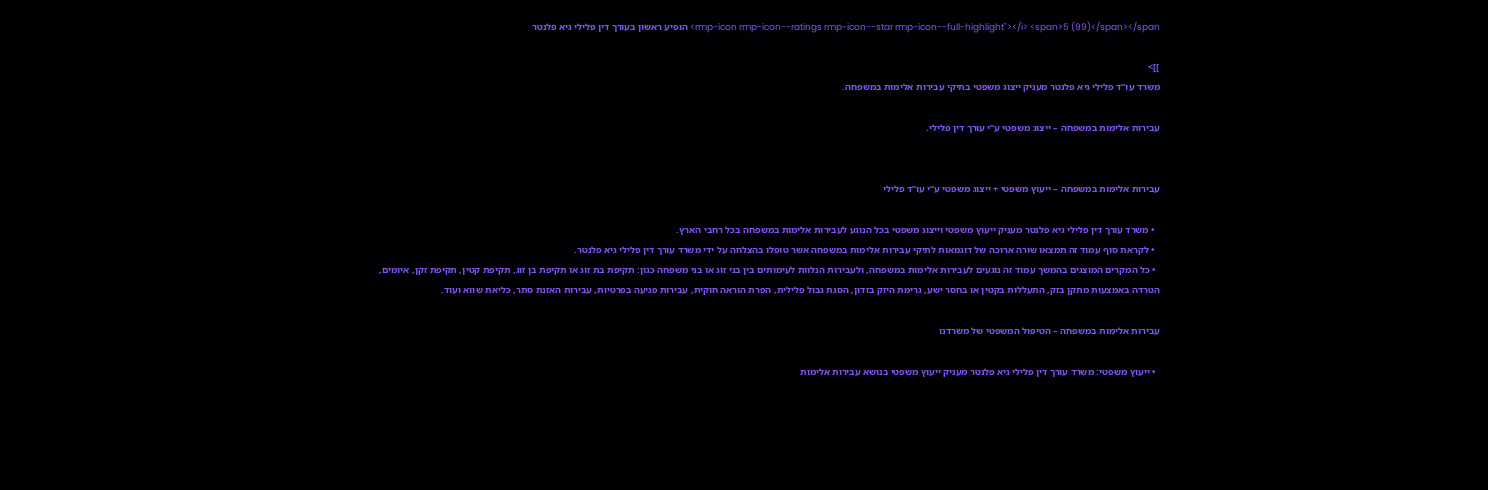rmp-icon rmp-icon--ratings rmp-icon--star rmp-icon--full-highlight"></i> <span>5 (99)</span></span> הופיע ראשון בעורך דין פלילי גיא פלנטר

]]>
משרד עו"ד פלילי גיא פלנטר מעניק ייצוג משפטי בתיקי עבירות אלימות במשפחה.

עבירות אלימות במשפחה – ייצוג משפטי ע”י עורך דין פלילי.


עבירות אלימות במשפחה – ייעוץ משפטי + ייצוג משפטי ע”י עו”ד פלילי

  • משרד עורך דין פלילי גיא פלנטר מעניק ייעוץ משפטי וייצוג משפטי בכל הנוגע לעבירות אלימות במשפחה בכל רחבי הארץ.
  • לקראת סוף עמוד זה תמצאו שורה ארוכה של דוגמאות לתיקי עבירות אלימות במשפחה אשר טופלו בהצלחה על ידי משרד עורך דין פלילי גיא פלנטר.
  • כל המקרים המוצגים בהמשך עמוד זה נוגעים לעבירות אלימות במשפחה, ולעבירות הנלוות לעימותים בין בני זוג או בני משפחה כגון: תקיפת בת זוג או תקיפת בן זוג, תקיפת קטין, תקיפת זקן, איומים, הטרדה באמצעות מתקן בזק, התעללות בקטין או בחסר ישע, גרימת היזק בזדון, הסגת גבול פלילית, הפרת הוראה חוקית, עבירות פגיעה בפרטיות, עבירות האזנת סתר, כליאת שווא ועוד.

עבירות אלימות במשפחה – הטיפול המשפטי של משרדנו

  • ייעוץ משפטי: משרד עורך דין פלילי גיא פלנטר מעניק ייעוץ משפטי בנושא עבירות אלימות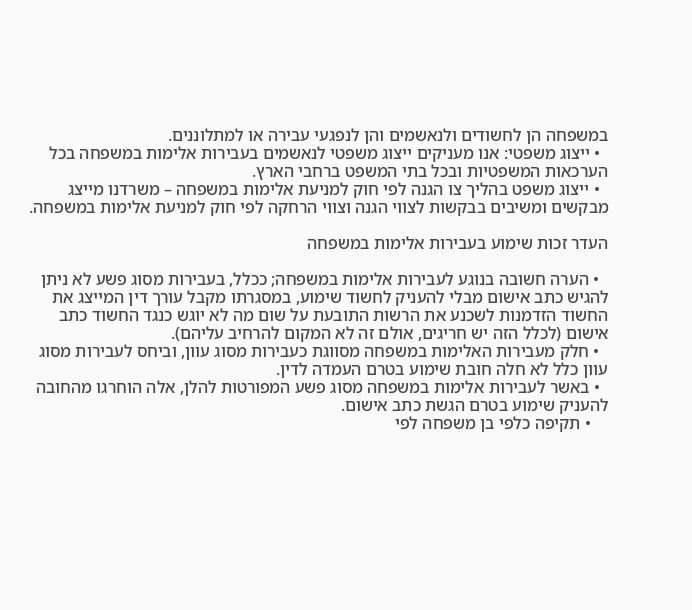במשפחה הן לחשודים ולנאשמים והן לנפגעי עבירה או למתלוננים.
  • ייצוג משפטי: אנו מעניקים ייצוג משפטי לנאשמים בעבירות אלימות במשפחה בכל הערכאות המשפטיות ובכל בתי המשפט ברחבי הארץ.
  • ייצוג משפט בהליך צו הגנה לפי חוק למניעת אלימות במשפחה – משרדנו מייצג מבקשים ומשיבים בבקשות לצווי הגנה וצווי הרחקה לפי חוק למניעת אלימות במשפחה.

העדר זכות שימוע בעבירות אלימות במשפחה

  • הערה חשובה בנוגע לעבירות אלימות במשפחה; ככלל, בעבירות מסוג פשע לא ניתן להגיש כתב אישום מבלי להעניק לחשוד שימוע, במסגרתו מקבל עורך דין המייצג את החשוד הזדמנות לשכנע את הרשות התובעת על שום מה לא יוגש כנגד החשוד כתב אישום (לכלל הזה יש חריגים, אולם זה לא המקום להרחיב עליהם).
  • חלק מעבירות האלימות במשפחה מסווגת כעבירות מסוג עוון, וביחס לעבירות מסוג עוון כלל לא חלה חובת שימוע בטרם העמדה לדין.
  • באשר לעבירות אלימות במשפחה מסוג פשע המפורטות להלן, אלה הוחרגו מהחובה להעניק שימוע בטרם הגשת כתב אישום.
    • תקיפה כלפי בן משפחה לפי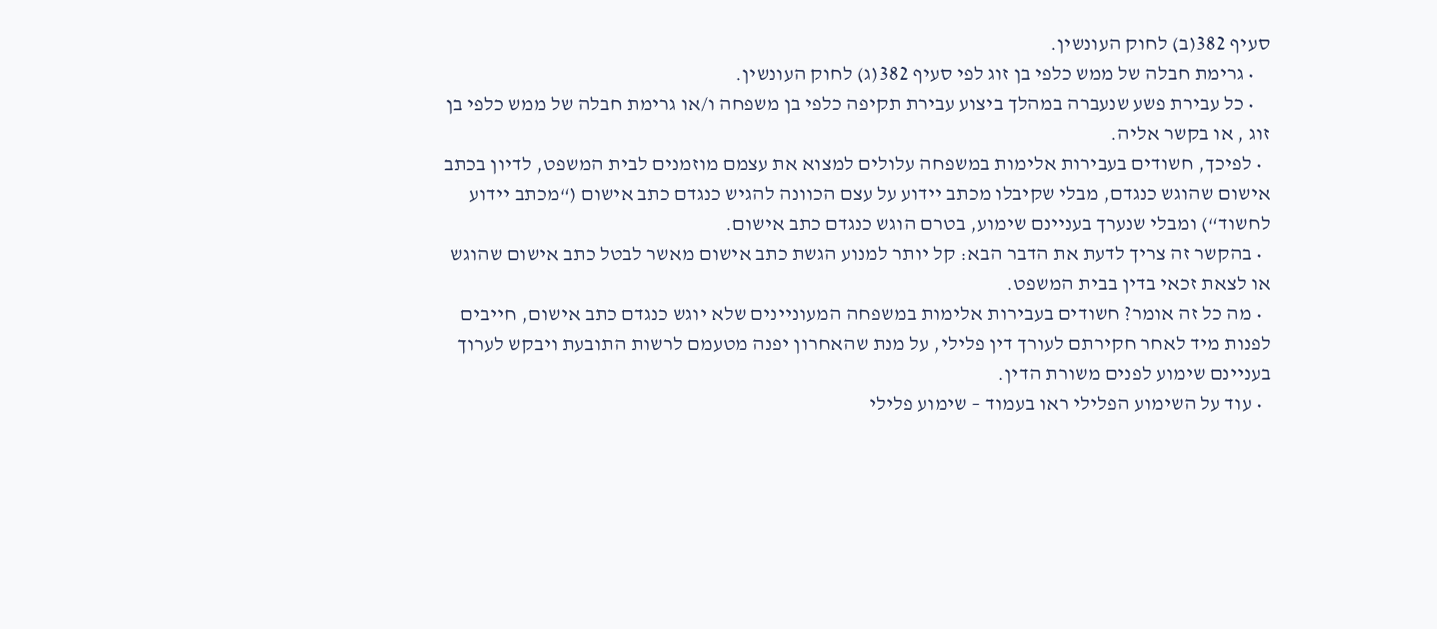סעיף 382(ב) לחוק העונשין.
    • גרימת חבלה של ממש כלפי בן זוג לפי סעיף 382(ג) לחוק העונשין.
    • כל עבירת פשע שנעברה במהלך ביצוע עבירת תקיפה כלפי בן משפחה ו/או גרימת חבלה של ממש כלפי בן זוג , או בקשר אליה.
  • לפיכך, חשודים בעבירות אלימות במשפחה עלולים למצוא את עצמם מוזמנים לבית המשפט, לדיון בכתב אישום שהוגש כנגדם, מבלי שקיבלו מכתב יידוע על עצם הכוונה להגיש כנגדם כתב אישום (“מכתב יידוע לחשוד“) ומבלי שנערך בעניינם שימוע, בטרם הוגש כנגדם כתב אישום.
  • בהקשר זה צריך לדעת את הדבר הבא: קל יותר למנוע הגשת כתב אישום מאשר לבטל כתב אישום שהוגש או לצאת זכאי בדין בבית המשפט.
  • מה כל זה אומר? חשודים בעבירות אלימות במשפחה המעוניינים שלא יוגש כנגדם כתב אישום, חייבים לפנות מיד לאחר חקירתם לעורך דין פלילי, על מנת שהאחרון יפנה מטעמם לרשות התובעת ויבקש לערוך בעניינם שימוע לפנים משורת הדין.
  • עוד על השימוע הפלילי ראו בעמוד – שימוע פלילי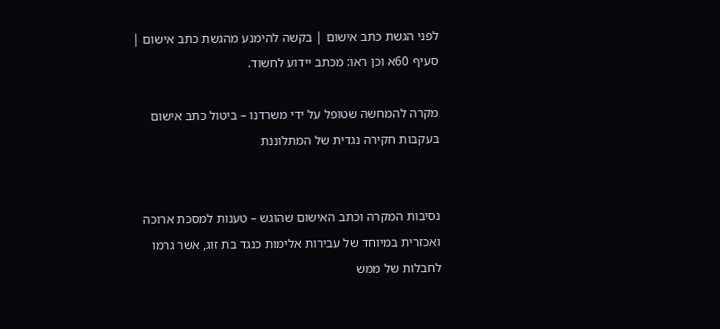לפני הגשת כתב אישום | בקשה להימנע מהגשת כתב אישום | סעיף 60א וכן ראו: מכתב יידוע לחשוד.

מקרה להמחשה שטופל על ידי משרדנו – ביטול כתב אישום בעקבות חקירה נגדית של המתלוננת


נסיבות המקרה וכתב האישום שהוגש – טענות למסכת ארוכה ואכזרית במיוחד של עבירות אלימות כנגד בת זוג, אשר גרמו לחבלות של ממש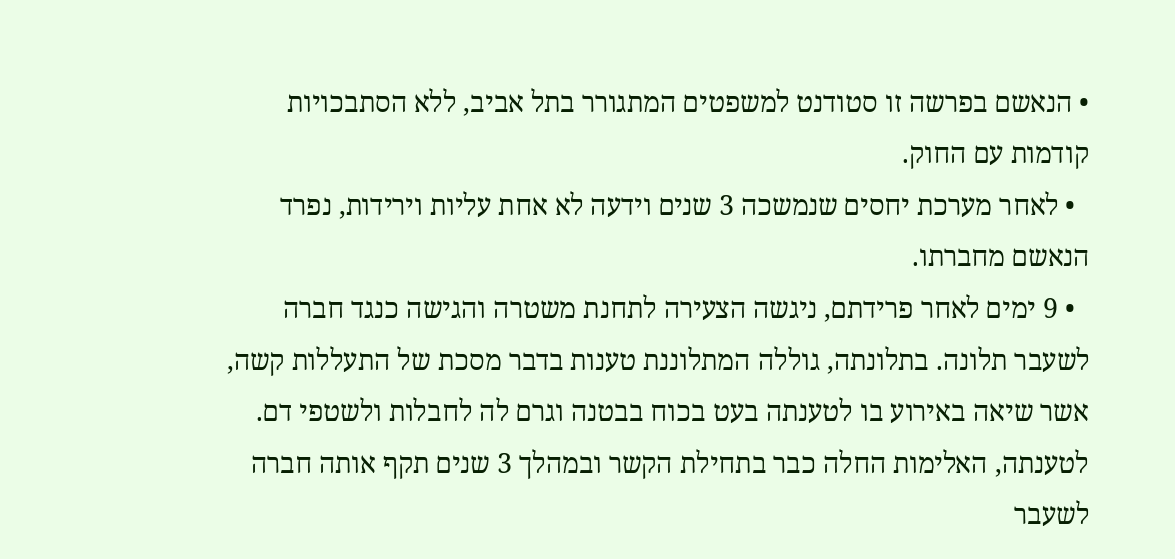• הנאשם בפרשה זו סטודנט למשפטים המתגורר בתל אביב, ללא הסתבכויות קודמות עם החוק.
  • לאחר מערכת יחסים שנמשכה 3 שנים וידעה לא אחת עליות וירידות, נפרד הנאשם מחברתו.
  • 9 ימים לאחר פרידתם, ניגשה הצעירה לתחנת משטרה והגישה כנגד חברה לשעבר תלונה. בתלונתה, גוללה המתלוננת טענות בדבר מסכת של התעללות קשה, אשר שיאה באירוע בו לטענתה בעט בכוח בבטנה וגרם לה לחבלות ולשטפי דם. לטענתה, האלימות החלה כבר בתחילת הקשר ובמהלך 3 שנים תקף אותה חברה לשעבר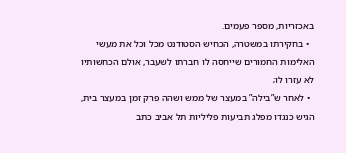באכזריות, מספר פעמים.
  • בחקירתו במשטרה, הכחיש הסטודנט מכל וכל את מעשי האלימות החמורים שייחסה לו חברתו לשעבר, אולם הכחשותיו לא עזרו לו;
  • לאחר ש”בילה” במעצר של ממש ושהה פרק זמן במעצר בית, הגיש כנגדו מפלג תביעות פליליות תל אביב כתב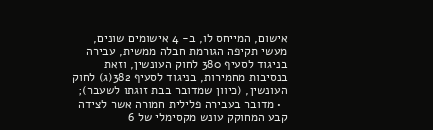אישום, המייחס לו, ב- 4 אישומים שונים, מעשי תקיפה הגורמת חבלה ממשית, עבירה בניגוד לסעיף 380 לחוק העונשין, וזאת בנסיבות מחמירות, בניגוד לסעיף 382(ג) לחוק העונשין, (כיוון שמדובר בבת זוגתו לשעבר);
  • מדובר בעבירה פלילית חמורה אשר לצידה קבע המחוקק עונש מקסימלי של 6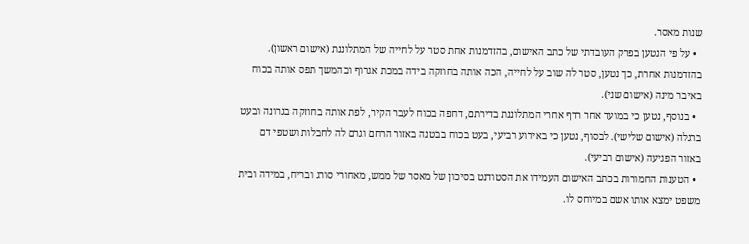שנות מאסר.
  • על פי הנטען בפרק העובדתי של כתב האישום, בהזדמנות אחת סטר על לחייה של המתלוננת (אישום ראשון). בהזדמנות אחרת, כך נטען, סטר לה שוב על לחייה, הכה אותה בחוזקה בידה במכת אגרוף ובהמשך תפס אותה בכוח באיבר מינה (אישום שני).
  • בנוסף, נטען כי במועד אחר רדף אחרי המתלוננת בדירתם, דחפה בכוח לעבר הקיר, לפת אותה בחוזקה בגרונה ובעט ברגלה (אישום שלישי). לבסוף, נטען כי באירוע רביעי, בעט בכוח בבטנה באזור הרחם וגרם לה לחבלות ושטפי דם באזור הפגיעה (אישום רביעי).
  • הטענות החמורות בכתב האישום העמידו את הסטודנט בסיכון של מאסר של ממש, מאחורי סורג ובריח, במידה ובית משפט ימצא אותו אשם במיוחס לו.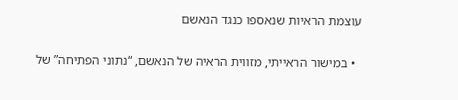עוצמת הראיות שנאספו כנגד הנאשם

  • במישור הראייתי, מזווית הראיה של הנאשם, “נתוני הפתיחה” של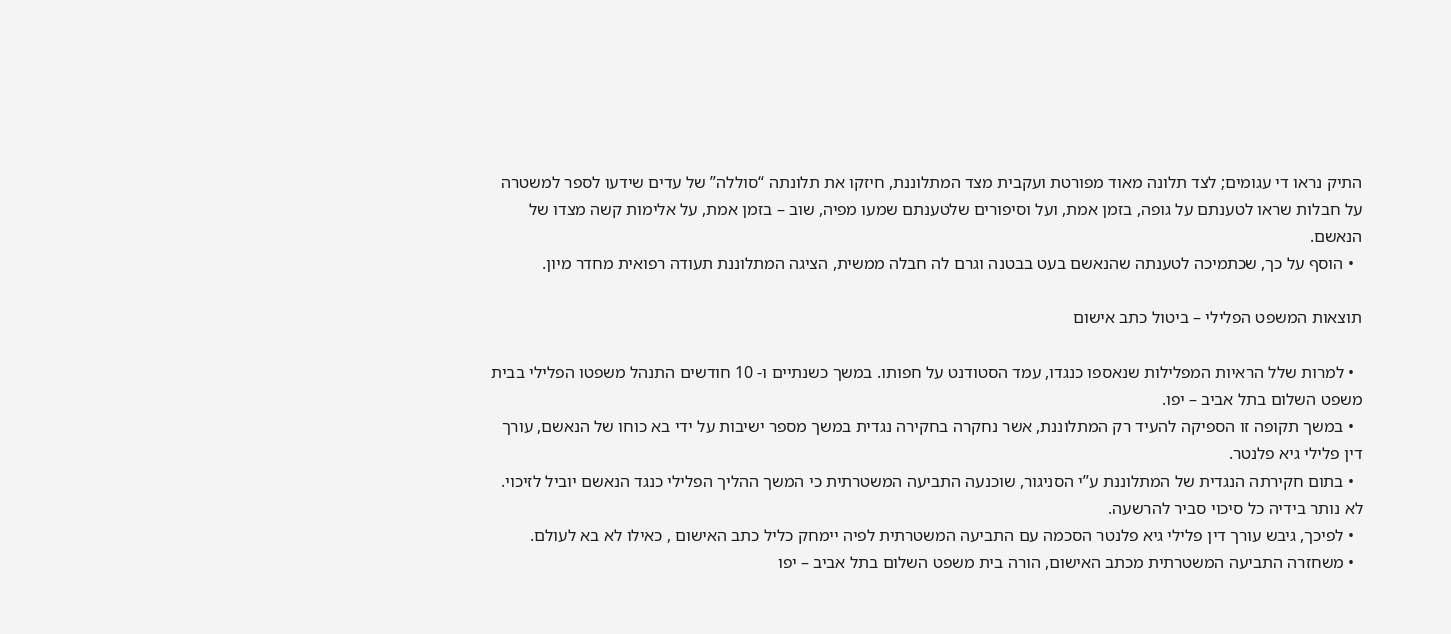התיק נראו די עגומים; לצד תלונה מאוד מפורטת ועקבית מצד המתלוננת, חיזקו את תלונתה “סוללה” של עדים שידעו לספר למשטרה על חבלות שראו לטענתם על גופה, בזמן אמת, ועל וסיפורים שלטענתם שמעו מפיה, שוב – בזמן אמת, על אלימות קשה מצדו של הנאשם.
  • הוסף על כך, שכתמיכה לטענתה שהנאשם בעט בבטנה וגרם לה חבלה ממשית, הציגה המתלוננת תעודה רפואית מחדר מיון.

תוצאות המשפט הפלילי – ביטול כתב אישום

  • למרות שלל הראיות המפלילות שנאספו כנגדו, עמד הסטודנט על חפותו. במשך כשנתיים ו- 10 חודשים התנהל משפטו הפלילי בבית משפט השלום בתל אביב – יפו.
  • במשך תקופה זו הספיקה להעיד רק המתלוננת, אשר נחקרה בחקירה נגדית במשך מספר ישיבות על ידי בא כוחו של הנאשם, עורך דין פלילי גיא פלנטר.
  • בתום חקירתה הנגדית של המתלוננת ע”י הסניגור, שוכנעה התביעה המשטרתית כי המשך ההליך הפלילי כנגד הנאשם יוביל לזיכוי. לא נותר בידיה כל סיכוי סביר להרשעה.
  • לפיכך, גיבש עורך דין פלילי גיא פלנטר הסכמה עם התביעה המשטרתית לפיה יימחק כליל כתב האישום , כאילו לא בא לעולם.
  • משחזרה התביעה המשטרתית מכתב האישום, הורה בית משפט השלום בתל אביב – יפו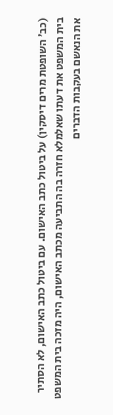(כב’ השופטת מרים דיסקין) על ביטול כתב האישום. עם ביטול כתב האישום, לא הסתיר בית המשפט את דעתו שאלמלא חזרה בה התביעה מכתב האישום, היה מזכה בית המשפט את הנאשם בעקבות הדברים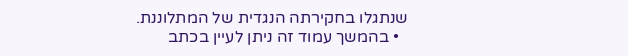שנתגלו בחקירתה הנגדית של המתלוננת.
  • בהמשך עמוד זה ניתן לעיין בכתב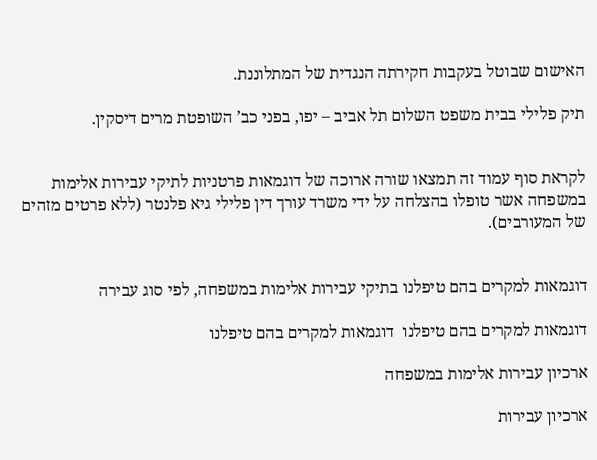האישום שבוטל בעקבות חקירתה הנגדית של המתלוננת.

תיק פלילי בבית משפט השלום תל אביב – יפו, בפני כב’ השופטת מרים דיסקין.


לקראת סוף עמוד זה תמצאו שורה ארוכה של דוגמאות פרטניות לתיקי עבירות אלימות במשפחה אשר טופלו בהצלחה על ידי משרד עורך דין פלילי גיא פלנטר (ללא פרטים מזהים של המעורבים).


דוגמאות למקרים בהם טיפלנו בתיקי עבירות אלימות במשפחה, לפי סוג עבירה

דוגמאות למקרים בהם טיפלנו  דוגמאות למקרים בהם טיפלנו

ארכיון עבירות אלימות במשפחה

ארכיון עבירות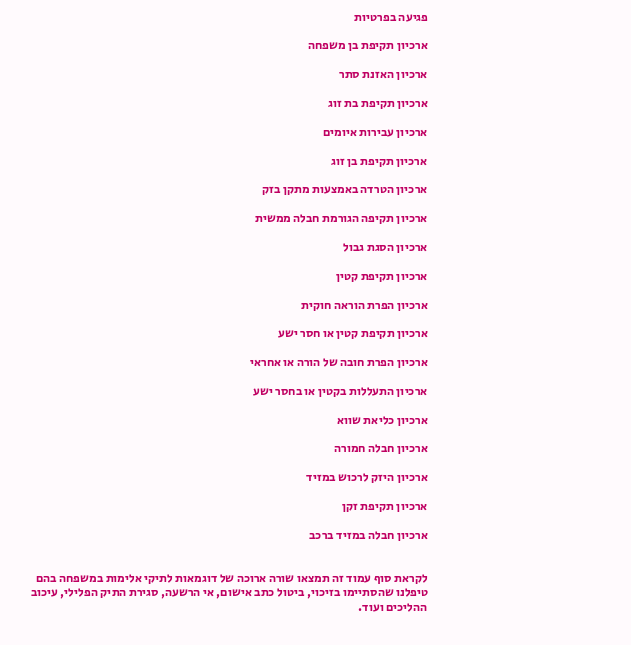פגיעה בפרטיות

ארכיון תקיפת בן משפחה

ארכיון האזנת סתר

ארכיון תקיפת בת זוג

ארכיון עבירות איומים

ארכיון תקיפת בן זוג

ארכיון הטרדה באמצעות מתקן בזק

ארכיון תקיפה הגורמת חבלה ממשית

ארכיון הסגת גבול

ארכיון תקיפת קטין

ארכיון הפרת הוראה חוקית

ארכיון תקיפת קטין או חסר ישע

ארכיון הפרת חובה של הורה או אחראי

ארכיון התעללות בקטין או בחסר ישע

ארכיון כליאת שווא

ארכיון חבלה חמורה

ארכיון היזק לרכוש במזיד

ארכיון תקיפת זקן

ארכיון חבלה במזיד ברכב


לקראת סוף עמוד זה תמצאו שורה ארוכה של דוגמאות לתיקי אלימות במשפחה בהם טיפלנו שהסתיימו בזיכוי, ביטול כתב אישום, אי הרשעה, סגירת התיק הפלילי, עיכוב ההליכים ועוד.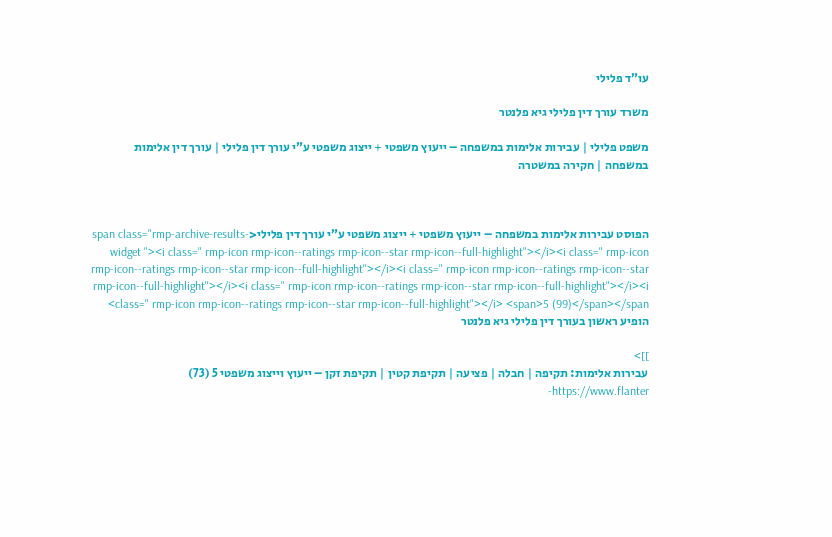עו”ד פלילי

משרד עורך דין פלילי גיא פלנטר

משפט פלילי | עבירות אלימות במשפחה – ייעוץ משפטי + ייצוג משפטי ע”י עורך דין פלילי | עורך דין אלימות במשפחה | חקירה במשטרה



הפוסט עבירות אלימות במשפחה – ייעוץ משפטי + ייצוג משפטי ע”י עורך דין פלילי<span class="rmp-archive-results-widget "><i class=" rmp-icon rmp-icon--ratings rmp-icon--star rmp-icon--full-highlight"></i><i class=" rmp-icon rmp-icon--ratings rmp-icon--star rmp-icon--full-highlight"></i><i class=" rmp-icon rmp-icon--ratings rmp-icon--star rmp-icon--full-highlight"></i><i class=" rmp-icon rmp-icon--ratings rmp-icon--star rmp-icon--full-highlight"></i><i class=" rmp-icon rmp-icon--ratings rmp-icon--star rmp-icon--full-highlight"></i> <span>5 (99)</span></span> הופיע ראשון בעורך דין פלילי גיא פלנטר

]]>
עבירות אלימות: תקיפה | חבלה | פציעה | תקיפת קטין | תקיפת זקן – ייעוץ וייצוג משפטי 5 (73) https://www.flanter-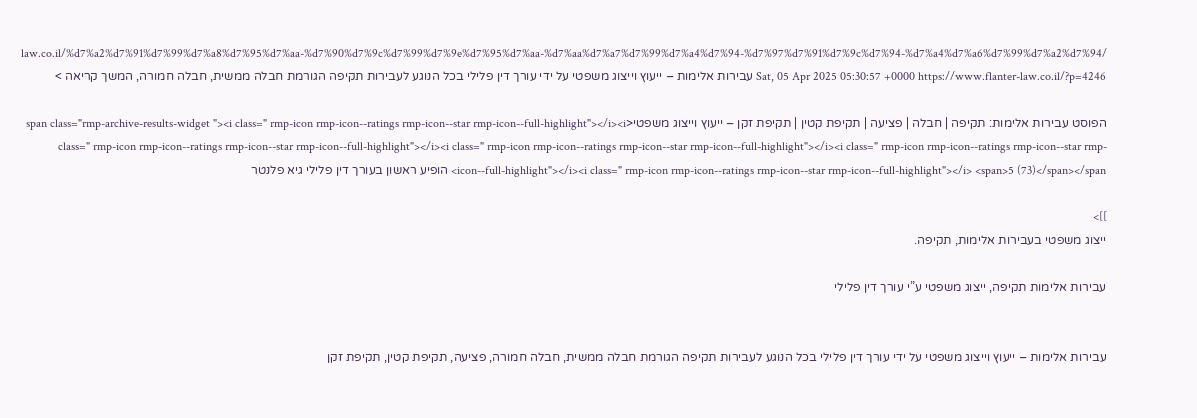law.co.il/%d7%a2%d7%91%d7%99%d7%a8%d7%95%d7%aa-%d7%90%d7%9c%d7%99%d7%9e%d7%95%d7%aa-%d7%aa%d7%a7%d7%99%d7%a4%d7%94-%d7%97%d7%91%d7%9c%d7%94-%d7%a4%d7%a6%d7%99%d7%a2%d7%94/ Sat, 05 Apr 2025 05:30:57 +0000 https://www.flanter-law.co.il/?p=4246 עבירות אלימות – ייעוץ וייצוג משפטי על ידי עורך דין פלילי בכל הנוגע לעבירות תקיפה הגורמת חבלה ממשית, חבלה חמורה, המשך קריאה >

הפוסט עבירות אלימות: תקיפה | חבלה | פציעה | תקיפת קטין | תקיפת זקן – ייעוץ וייצוג משפטי<span class="rmp-archive-results-widget "><i class=" rmp-icon rmp-icon--ratings rmp-icon--star rmp-icon--full-highlight"></i><i class=" rmp-icon rmp-icon--ratings rmp-icon--star rmp-icon--full-highlight"></i><i class=" rmp-icon rmp-icon--ratings rmp-icon--star rmp-icon--full-highlight"></i><i class=" rmp-icon rmp-icon--ratings rmp-icon--star rmp-icon--full-highlight"></i><i class=" rmp-icon rmp-icon--ratings rmp-icon--star rmp-icon--full-highlight"></i> <span>5 (73)</span></span> הופיע ראשון בעורך דין פלילי גיא פלנטר

]]>
ייצוג משפטי בעבירות אלימות, תקיפה.

עבירות אלימות תקיפה, ייצוג משפטי ע”י עורך דין פלילי


עבירות אלימות – ייעוץ וייצוג משפטי על ידי עורך דין פלילי בכל הנוגע לעבירות תקיפה הגורמת חבלה ממשית, חבלה חמורה, פציעה, תקיפת קטין, תקיפת זקן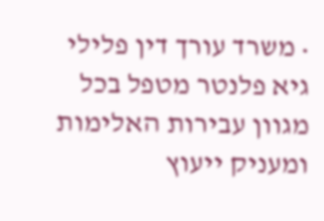• משרד עורך דין פלילי גיא פלנטר מטפל בכל מגוון עבירות האלימות ומעניק ייעוץ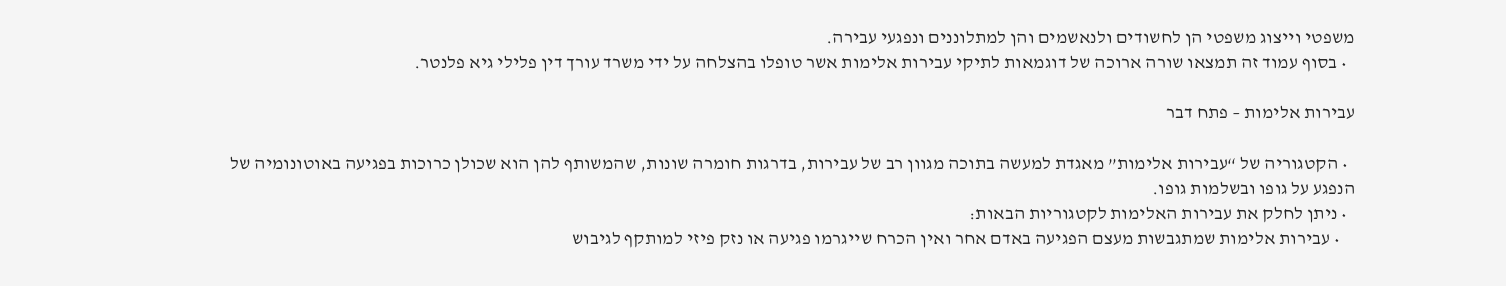משפטי וייצוג משפטי הן לחשודים ולנאשמים והן למתלוננים ונפגעי עבירה.
  • בסוף עמוד זה תמצאו שורה ארוכה של דוגמאות לתיקי עבירות אלימות אשר טופלו בהצלחה על ידי משרד עורך דין פלילי גיא פלנטר.

עבירות אלימות – פתח דבר

  • הקטגוריה של “עבירות אלימות” מאגדת למעשה בתוכה מגוון רב של עבירות, בדרגות חומרה שונות, שהמשותף להן הוא שכולן כרוכות בפגיעה באוטונומיה של הנפגע על גופו ובשלמות גופו.
  • ניתן לחלק את עבירות האלימות לקטגוריות הבאות:
    • עבירות אלימות שמתגבשות מעצם הפגיעה באדם אחר ואין הכרח שייגרמו פגיעה או נזק פיזי למותקף לגיבוש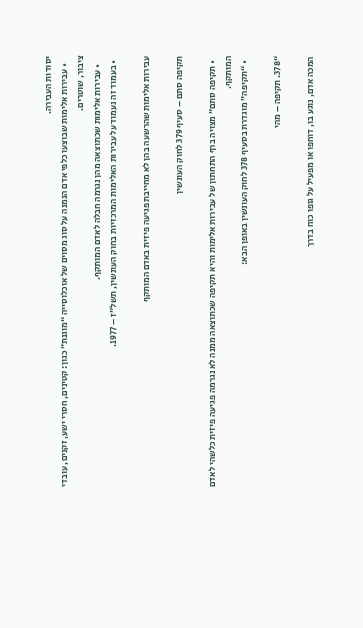יסודות העבירה.
    • עבירות אלימות שבוצעו כלפי אדם הנמנה על סוג מסוים של אוכלוסייה “מוגנת” כגון: קטינים, חסרי ישע, זקנים, עובדי ציבור, שוטרים.
    • עבירות אלימות שכתוצאה מהן נגרמה חבלה לאדם המותקף.
  • בעמוד זה נעמוד על עבירות האלימות המרכזיות בחוק העונשין, תשל”ז – 1977.

עבירות אלימות שהרשעה בהן לא מחייבת פגיעה פיזית באדם המותקף

תקיפה סתם – סעיף 379 לחוק העונשין

  • תקיפה סתם” מצויה ברף התחתון של עבירות אלימות והיא תקיפה שכתוצאה ממנה לא נגרמה פגיעה פיזית כלשהי לאדם המותקף.
  • “תקיפה” מוגדרת בסעיף 378 לחוק העונשין באופן הבא:

“378. תקיפה – מהי

המכה אדם, נוגע בו, דוחפו או מפעיל על גופו כוח בדרך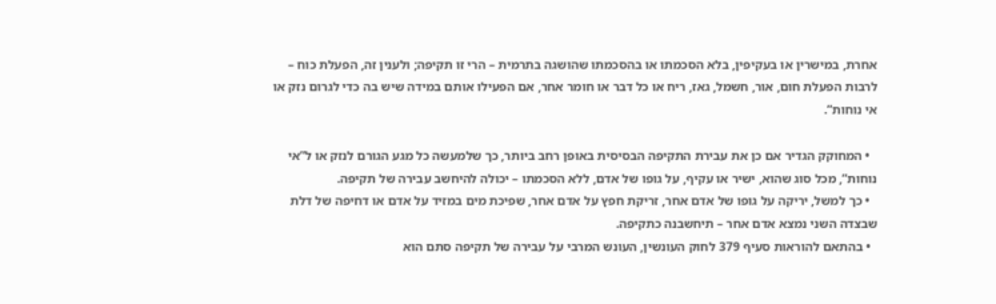אחרת, במישרין או בעקיפין, בלא הסכמתו או בהסכמתו שהושגה בתרמית – הרי זו תקיפה; ולענין זה, הפעלת כוח – לרבות הפעלת חום, אור, חשמל, גאז, ריח או כל דבר או חומר אחר, אם הפעילו אותם במידה שיש בה כדי לגרום נזק או אי נוחות”.

  • המחוקק הגדיר אם כן את עבירת התקיפה הבסיסית באופן רחב ביותר, כך שלמעשה כל מגע הגורם לנזק או ל”אי נוחות”, מכל סוג שהוא, ישיר או עקיף, על גופו של אדם, ללא הסכמתו – יכולה להיחשב עבירה של תקיפה.
  • כך למשל, יריקה על גופו של אדם אחר, זריקת חפץ על אדם אחר, שפיכת מים במזיד על אדם או דחיפה של דלת שבצדה השני נמצא אדם אחר – תיחשבנה כתקיפה.
  • בהתאם להוראות סעיף 379 לחוק העונשין, העונש המרבי על עבירה של תקיפה סתם הוא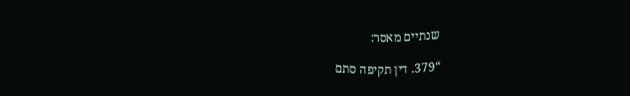שנתיים מאסר:

“379. דין תקיפה סתם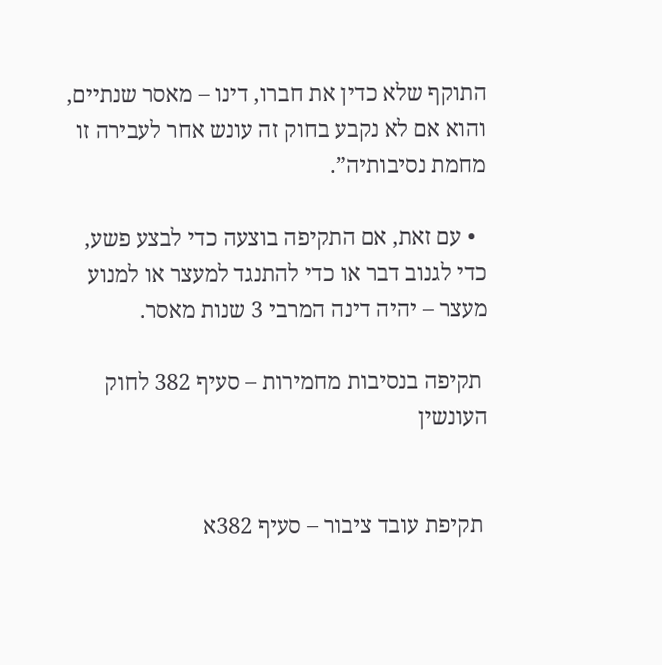התוקף שלא כדין את חברו, דינו – מאסר שנתיים, והוא אם לא נקבע בחוק זה עונש אחר לעבירה זו מחמת נסיבותיה”.

  • עם זאת, אם התקיפה בוצעה כדי לבצע פשע, כדי לגנוב דבר או כדי להתנגד למעצר או למנוע מעצר – יהיה דינה המרבי 3 שנות מאסר.

 תקיפה בנסיבות מחמירות – סעיף 382 לחוק העונשין


 תקיפת עובד ציבור – סעיף 382א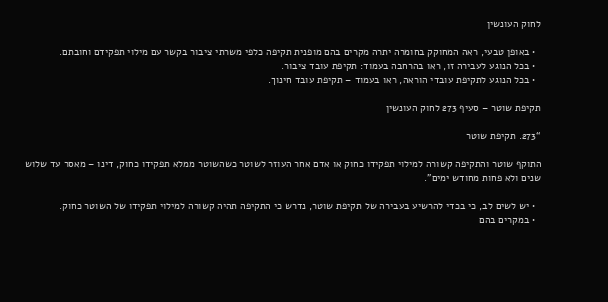לחוק העונשין

  • באופן טבעי, ראה המחוקק בחומרה יתרה מקרים בהם מופנית תקיפה כלפי משרתי ציבור בקשר עם מילוי תפקידם וחובתם.
  • בכל הנוגע לעבירה זו, ראו בהרחבה בעמוד: תקיפת עובד ציבור.
  • בכל הנוגע לתקיפת עובדי הוראה, ראו בעמוד – תקיפת עובד חינוך.

תקיפת שוטר – סעיף 273 לחוק העונשין

“273. תקיפת שוטר

התוקף שוטר והתקיפה קשורה למילוי תפקידו כחוק או אדם אחר העוזר לשוטר כשהשוטר ממלא תפקידו כחוק, דינו – מאסר עד שלוש שנים ולא פחות מחודש ימים”.

  • יש לשים לב, כי בכדי להרשיע בעבירה של תקיפת שוטר, נדרש כי התקיפה תהיה קשורה למילוי תפקידו של השוטר כחוק.
  • במקרים בהם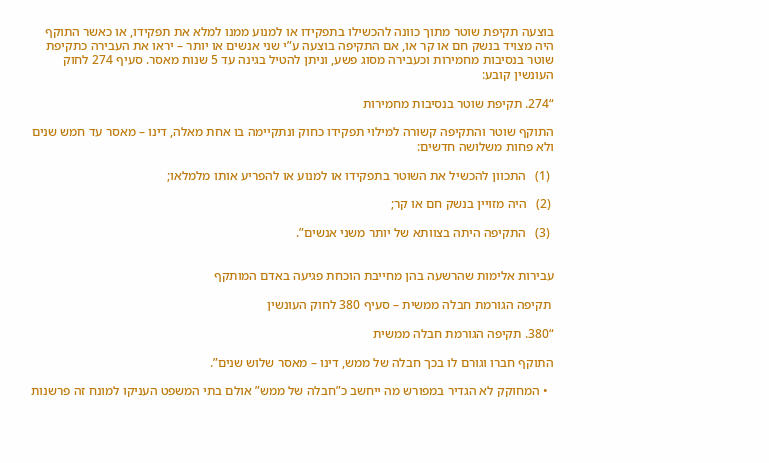בוצעה תקיפת שוטר מתוך כוונה להכשילו בתפקידו או למנוע ממנו למלא את תפקידו, או כאשר התוקף היה מצויד בנשק חם או קר או, אם התקיפה בוצעה ע”י שני אנשים או יותר – יראו את העבירה כתקיפת שוטר בנסיבות מחמירות וכעבירה מסוג פשע, וניתן להטיל בגינה עד 5 שנות מאסר. סעיף 274 לחוק העונשין קובע:

“274. תקיפת שוטר בנסיבות מחמירות

התוקף שוטר והתקיפה קשורה למילוי תפקידו כחוק ונתקיימה בו אחת מאלה, דינו – מאסר עד חמש שנים ולא פחות משלושה חדשים:

 (1)   התכוון להכשיל את השוטר בתפקידו או למנוע או להפריע אותו מלמלאו;

 (2)   היה מזויין בנשק חם או קר;

 (3)   התקיפה היתה בצוותא של יותר משני אנשים”.


עבירות אלימות שהרשעה בהן מחייבת הוכחת פגיעה באדם המותקף

 תקיפה הגורמת חבלה ממשית – סעיף 380 לחוק העונשין

“380. תקיפה הגורמת חבלה ממשית

התוקף חברו וגורם לו בכך חבלה של ממש, דינו – מאסר שלוש שנים”.

  • המחוקק לא הגדיר במפורש מה ייחשב כ”חבלה של ממש” אולם בתי המשפט העניקו למונח זה פרשנות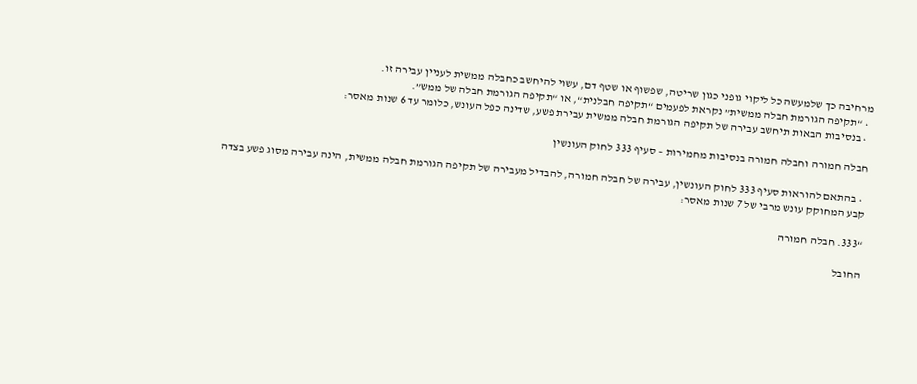מרחיבה כך שלמעשה כל ליקוי גופני כגון שריטה, שפשוף או שטף דם, עשוי להיחשב כחבלה ממשית לעניין עבירה זו.
  • “תקיפה הגורמת חבלה ממשית” נקראת לפעמים “תקיפה חבלנית“, או “תקיפה הגורמת חבלה של ממש”.
  • בנסיבות הבאות תיחשב עבירה של תקיפה הגורמת חבלה ממשית עבירת פשע, שדינה כפל העונש, כלומר עד 6 שנות מאסר:

חבלה חמורה וחבלה חמורה בנסיבות מחמירות – סעיף 333 לחוק העונשין

  • בהתאם להוראות סעיף 333 לחוק העונשין, עבירה של חבלה חמורה, להבדיל מעבירה של תקיפה הגורמת חבלה ממשית, הינה עבירה מסוג פשע בצדה קבע המחוקק עונש מרבי של 7 שנות מאסר:

“333. חבלה חמורה

החובל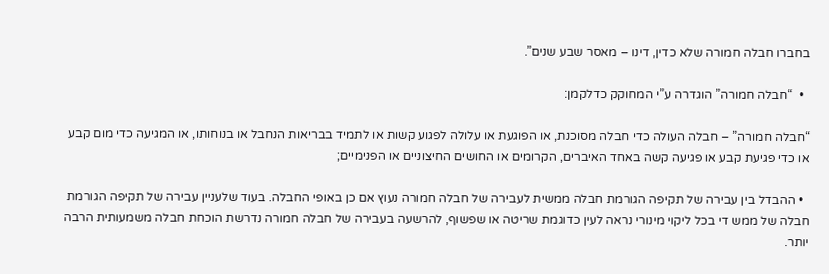בחברו חבלה חמורה שלא כדין, דינו – מאסר שבע שנים”.

  •  “חבלה חמורה” הוגדרה ע”י המחוקק כדלקמן:

“חבלה חמורה” – חבלה העולה כדי חבלה מסוכנת, או הפוגעת או עלולה לפגוע קשות או לתמיד בבריאות הנחבל או בנוחותו, או המגיעה כדי מום קבע או כדי פגיעת קבע או פגיעה קשה באחד האיברים, הקרומים או החושים החיצוניים או הפנימיים;

  • ההבדל בין עבירה של תקיפה הגורמת חבלה ממשית לעבירה של חבלה חמורה נעוץ אם כן באופי החבלה. בעוד שלעניין עבירה של תקיפה הגורמת חבלה של ממש די בכל ליקוי מינורי נראה לעין כדוגמת שריטה או שפשוף, להרשעה בעבירה של חבלה חמורה נדרשת הוכחת חבלה משמעותית הרבה יותר.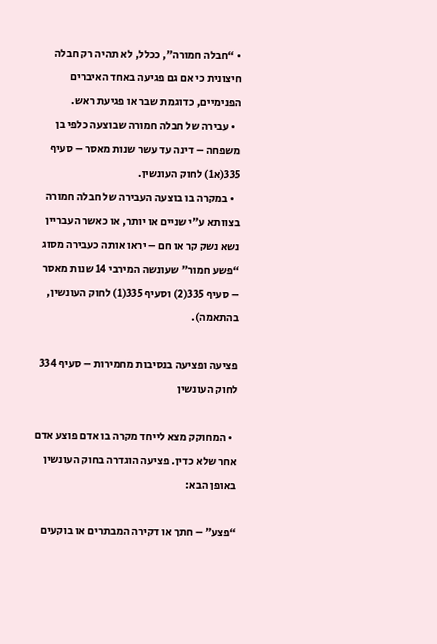• “חבלה חמורה”, ככלל, לא תהיה רק חבלה חיצונית כי אם גם פגיעה באחד האיברים הפנימיים, כדוגמת שבר או פגיעת ראש.
  • עבירה של חבלה חמורה שבוצעה כלפי בן משפחה – דינה עד עשר שנות מאסר – סעיף 335(א1) לחוק העונשין.
  • במקרה בו בוצעה העבירה של חבלה חמורה בצוותא ע”י שניים או יותר, או כאשר העבריין נשא נשק קר או חם – יראו אותה כעבירה מסוג “פשע חמור” שעונשה המירבי 14 שנות מאסר – סעיף 335(2) וסעיף 335(1) לחוק העונשין, בהתאמה).

פציעה ופציעה בנסיבות מחמירות – סעיף 334 לחוק העונשין

  • המחוקק מצא לייחד מקרה בו אדם פוצע אדם אחר שלא כדין. פציעה הוגדרה בחוק העונשין באופן הבא:

“פצע” – חתך או דקירה המבתרים או בוקעים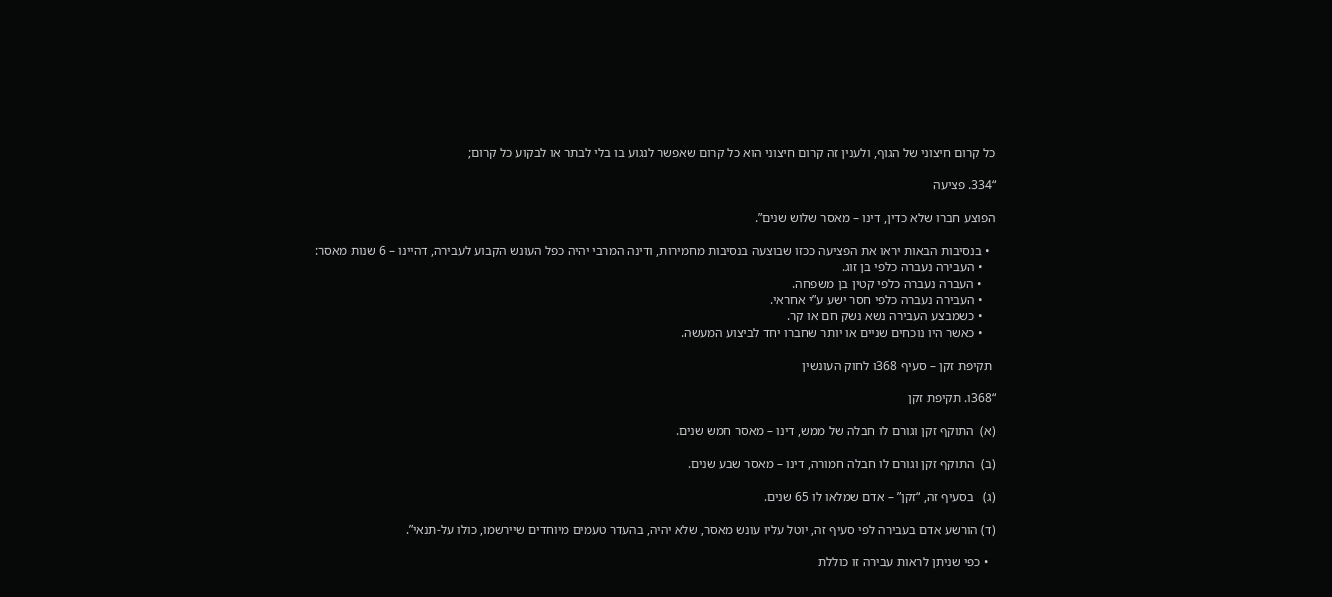כל קרום חיצוני של הגוף, ולענין זה קרום חיצוני הוא כל קרום שאפשר לנגוע בו בלי לבתר או לבקוע כל קרום;

“334. פציעה

הפוצע חברו שלא כדין, דינו – מאסר שלוש שנים”.

  • בנסיבות הבאות יראו את הפציעה ככזו שבוצעה בנסיבות מחמירות, ודינה המרבי יהיה כפל העונש הקבוע לעבירה, דהיינו – 6 שנות מאסר:
    • העבירה נעברה כלפי בן זוג.
    • העברה נעברה כלפי קטין בן משפחה.
    • העבירה נעברה כלפי חסר ישע ע”י אחראי.
    • כשמבצע העבירה נשא נשק חם או קר.
    • כאשר היו נוכחים שניים או יותר שחברו יחד לביצוע המעשה.

 תקיפת זקן – סעיף 368ו לחוק העונשין

“368ו. תקיפת זקן

(א)  התוקף זקן וגורם לו חבלה של ממש, דינו – מאסר חמש שנים.

(ב)  התוקף זקן וגורם לו חבלה חמורה, דינו – מאסר שבע שנים.

(ג)   בסעיף זה, “זקן” – אדם שמלאו לו 65 שנים.

(ד) הורשע אדם בעבירה לפי סעיף זה, יוטל עליו עונש מאסר, שלא יהיה, בהעדר טעמים מיוחדים שיירשמו, כולו על-תנאי”.

  • כפי שניתן לראות עבירה זו כוללת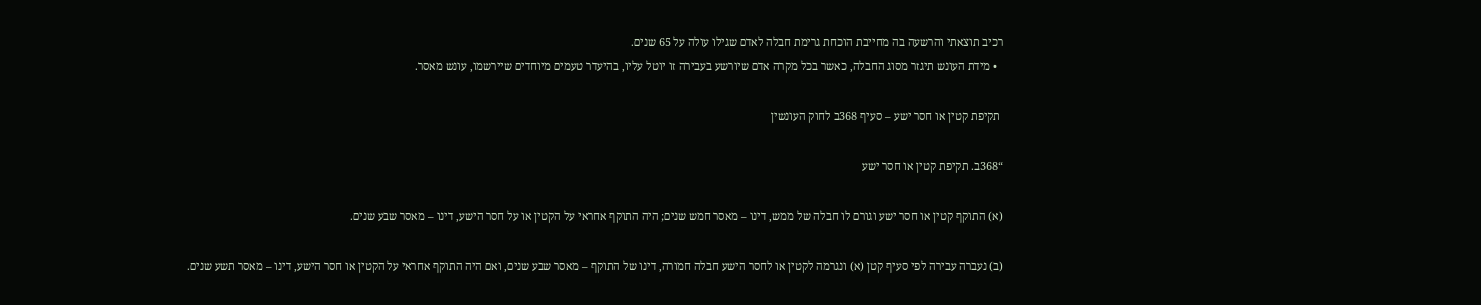רכיב תוצאתי והרשעה בה מחייבת הוכחת גרימת חבלה לאדם שגילו עולה על 65 שנים.
  • מידת העונש תיגזר מסוג החבלה, כאשר בכל מקרה אדם שיורשע בעבירה זו יוטל עליו, בהיעדר טעמים מיוחדים שיירשמו, עונש מאסר.

 תקיפת קטין או חסר ישע – סעיף 368ב לחוק העונשין

“368ב. תקיפת קטין או חסר ישע

(א) התוקף קטין או חסר ישע וגורם לו חבלה של ממש, דינו – מאסר חמש שנים; היה התוקף אחראי על הקטין או על חסר הישע, דינו – מאסר שבע שנים.

(ב) נעברה עבירה לפי סעיף קטן (א) ונגרמה לקטין או לחסר הישע חבלה חמורה, דינו של התוקף – מאסר שבע שנים, ואם היה התוקף אחראי על הקטין או חסר הישע, דינו – מאסר תשע שנים.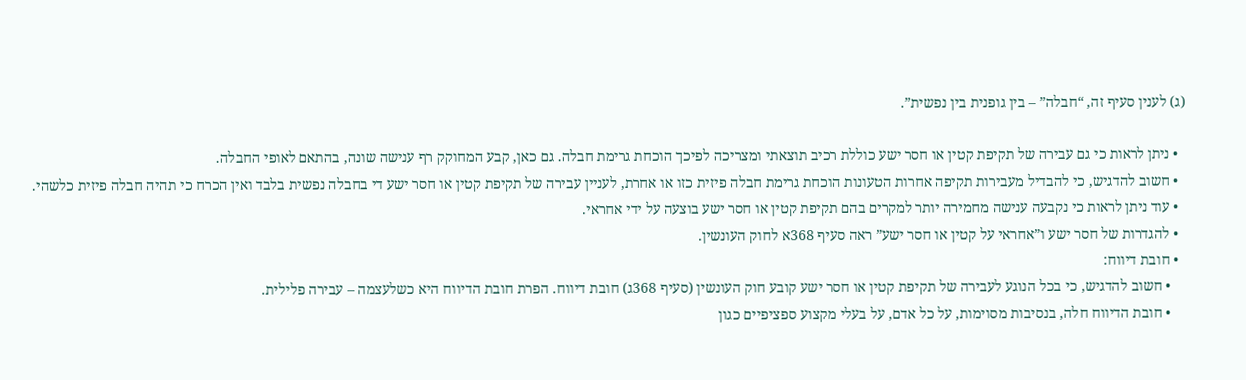(ג) לענין סעיף זה, “חבלה” – בין גופנית בין נפשית”.

  • ניתן לראות כי גם עבירה של תקיפת קטין או חסר ישע כוללת רכיב תוצאתי ומצריכה לפיכך הוכחת גרימת חבלה. גם כאן, קבע המחוקק רף ענישה שונה, בהתאם לאופי החבלה.
  • חשוב להדגיש, כי להבדיל מעבירות תקיפה אחרות הטעונות הוכחת גרימת חבלה פיזית כזו או אחרת, לעניין עבירה של תקיפת קטין או חסר ישע די בחבלה נפשית בלבד ואין הכרח כי תהיה חבלה פיזית כלשהי.
  • עוד ניתן לראות כי נקבעה ענישה מחמירה יותר למקרים בהם תקיפת קטין או חסר ישע בוצעה על ידי אחראי.
  • להגדרות של חסר ישע ו”אחראי על קטין או חסר ישע” ראה סעיף 368א לחוק העונשין.
  • חובת דיווח:
    • חשוב להדגיש, כי בכל הנוגע לעבירה של תקיפת קטין או חסר ישע קובע חוק העונשין (סעיף 368ג) חובת דיווח. הפרת חובת הדיווח היא כשלעצמה – עבירה פלילית.
    • חובת הדיווח חלה, בנסיבות מסוימות, על כל אדם, על בעלי מקצוע ספציפיים כגון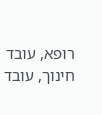רופא, עובד חינוך, עובד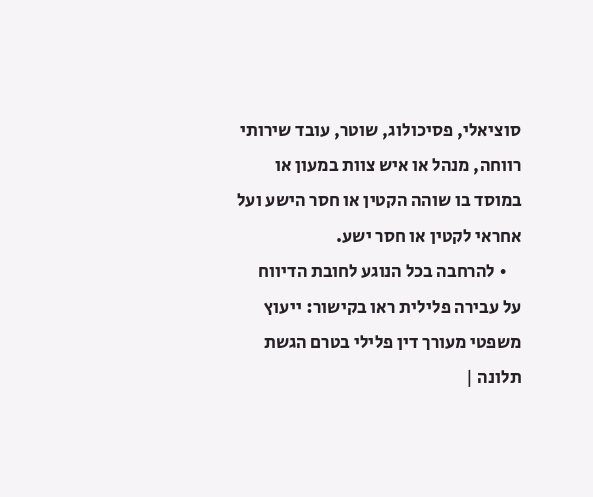סוציאלי, פסיכולוג, שוטר, עובד שירותי רווחה, מנהל או איש צוות במעון או במוסד בו שוהה הקטין או חסר הישע ועל אחראי לקטין או חסר ישע.
    • להרחבה בכל הנוגע לחובת הדיווח על עבירה פלילית ראו בקישור: ייעוץ משפטי מעורך דין פלילי בטרם הגשת תלונה |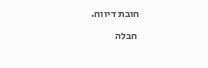חובת דיווח.

 חבלה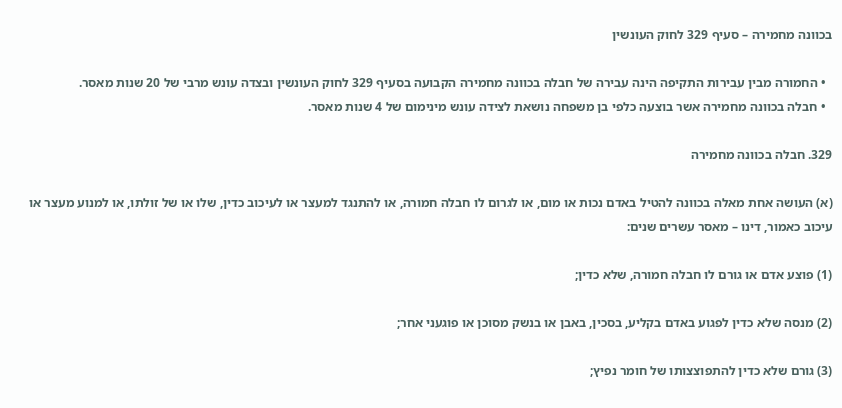בכוונה מחמירה – סעיף 329 לחוק העונשין

  • החמורה מבין עבירות התקיפה הינה עבירה של חבלה בכוונה מחמירה הקבועה בסעיף 329 לחוק העונשין ובצדה עונש מרבי של 20 שנות מאסר.
  • חבלה בכוונה מחמירה אשר בוצעה כלפי בן משפחה נושאת לצידה עונש מינימום של 4 שנות מאסר.

329. חבלה בכוונה מחמירה

(א) העושה אחת מאלה בכוונה להטיל באדם נכות או מום, או לגרום לו חבלה חמורה, או להתנגד למעצר או לעיכוב כדין, שלו או של זולתו, או למנוע מעצר או עיכוב כאמור, דינו – מאסר עשרים שנים:

(1) פוצע אדם או גורם לו חבלה חמורה, שלא כדין;

(2) מנסה שלא כדין לפגוע באדם בקליע, בסכין, באבן או בנשק מסוכן או פוגעני אחר;

(3) גורם שלא כדין להתפוצצותו של חומר נפיץ;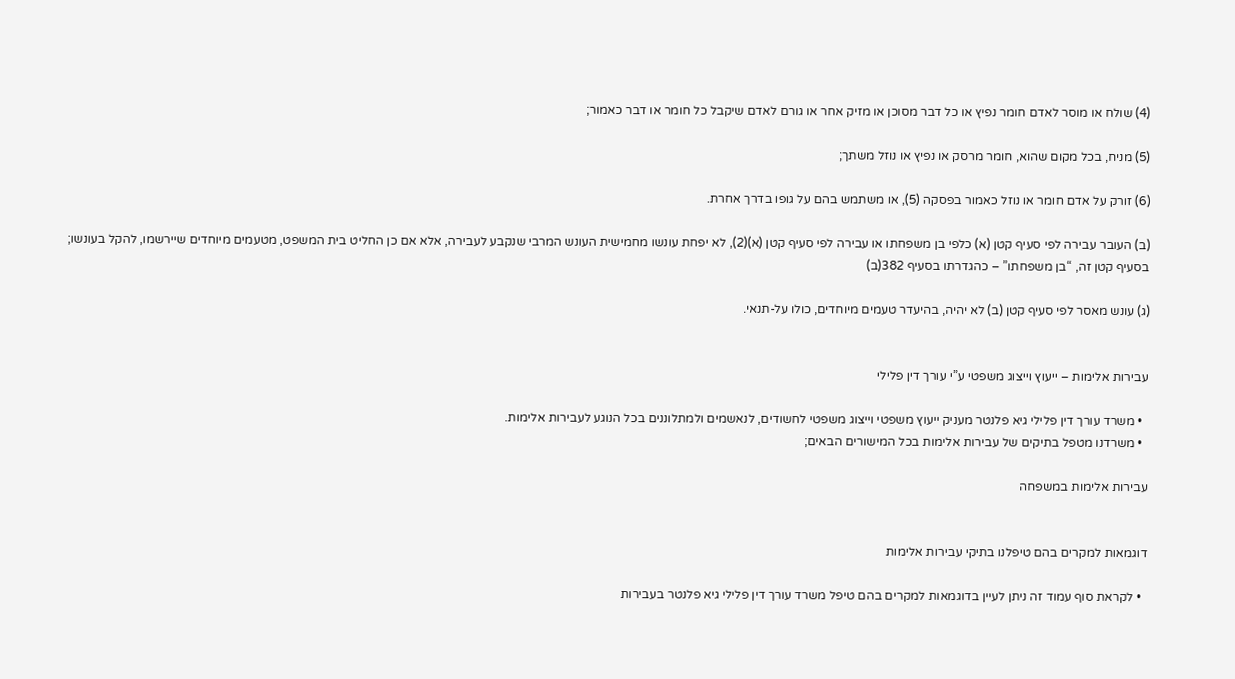(4) שולח או מוסר לאדם חומר נפיץ או כל דבר מסוכן או מזיק אחר או גורם לאדם שיקבל כל חומר או דבר כאמור;

(5) מניח, בכל מקום שהוא, חומר מרסק או נפיץ או נוזל משתך;

(6) זורק על אדם חומר או נוזל כאמור בפסקה (5), או משתמש בהם על גופו בדרך אחרת.

(ב) העובר עבירה לפי סעיף קטן (א) כלפי בן משפחתו או עבירה לפי סעיף קטן (א)(2), לא יפחת עונשו מחמישית העונש המרבי שנקבע לעבירה, אלא אם כן החליט בית המשפט, מטעמים מיוחדים שיירשמו, להקל בעונשו; בסעיף קטן זה, “בן משפחתו” – כהגדרתו בסעיף 382(ב)

(ג) עונש מאסר לפי סעיף קטן (ב) לא יהיה, בהיעדר טעמים מיוחדים, כולו על-תנאי.


עבירות אלימות – ייעוץ וייצוג משפטי ע”י עורך דין פלילי

  • משרד עורך דין פלילי גיא פלנטר מעניק ייעוץ משפטי וייצוג משפטי לחשודים, לנאשמים ולמתלוננים בכל הנוגע לעבירות אלימות.
  • משרדנו מטפל בתיקים של עבירות אלימות בכל המישורים הבאים;

עבירות אלימות במשפחה


דוגמאות למקרים בהם טיפלנו בתיקי עבירות אלימות

  • לקראת סוף עמוד זה ניתן לעיין בדוגמאות למקרים בהם טיפל משרד עורך דין פלילי גיא פלנטר בעבירות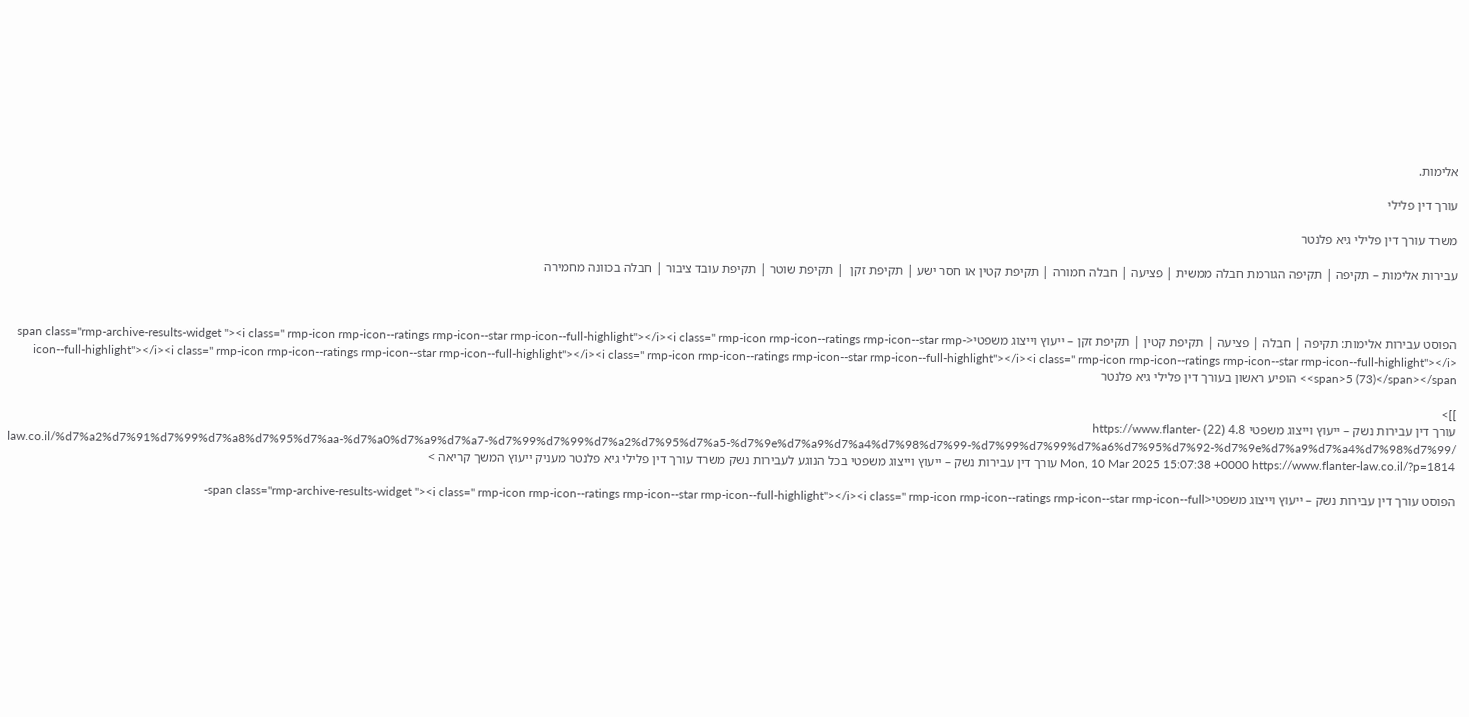אלימות.

עורך דין פלילי

משרד עורך דין פלילי גיא פלנטר

עבירות אלימות – תקיפה | תקיפה הגורמת חבלה ממשית | פציעה | חבלה חמורה | תקיפת קטין או חסר ישע | תקיפת זקן  | תקיפת שוטר | תקיפת עובד ציבור | חבלה בכוונה מחמירה



הפוסט עבירות אלימות: תקיפה | חבלה | פציעה | תקיפת קטין | תקיפת זקן – ייעוץ וייצוג משפטי<span class="rmp-archive-results-widget "><i class=" rmp-icon rmp-icon--ratings rmp-icon--star rmp-icon--full-highlight"></i><i class=" rmp-icon rmp-icon--ratings rmp-icon--star rmp-icon--full-highlight"></i><i class=" rmp-icon rmp-icon--ratings rmp-icon--star rmp-icon--full-highlight"></i><i class=" rmp-icon rmp-icon--ratings rmp-icon--star rmp-icon--full-highlight"></i><i class=" rmp-icon rmp-icon--ratings rmp-icon--star rmp-icon--full-highlight"></i> <span>5 (73)</span></span> הופיע ראשון בעורך דין פלילי גיא פלנטר

]]>
עורך דין עבירות נשק – ייעוץ וייצוג משפטי 4.8 (22) https://www.flanter-law.co.il/%d7%a2%d7%91%d7%99%d7%a8%d7%95%d7%aa-%d7%a0%d7%a9%d7%a7-%d7%99%d7%99%d7%a2%d7%95%d7%a5-%d7%9e%d7%a9%d7%a4%d7%98%d7%99-%d7%99%d7%99%d7%a6%d7%95%d7%92-%d7%9e%d7%a9%d7%a4%d7%98%d7%99/ Mon, 10 Mar 2025 15:07:38 +0000 https://www.flanter-law.co.il/?p=1814 עורך דין עבירות נשק – ייעוץ וייצוג משפטי בכל הנוגע לעבירות נשק משרד עורך דין פלילי גיא פלנטר מעניק ייעוץ המשך קריאה >

הפוסט עורך דין עבירות נשק – ייעוץ וייצוג משפטי<span class="rmp-archive-results-widget "><i class=" rmp-icon rmp-icon--ratings rmp-icon--star rmp-icon--full-highlight"></i><i class=" rmp-icon rmp-icon--ratings rmp-icon--star rmp-icon--full-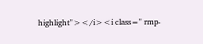highlight"></i><i class=" rmp-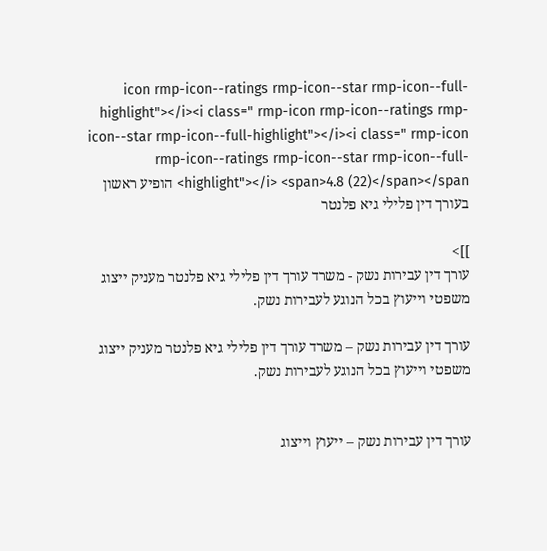icon rmp-icon--ratings rmp-icon--star rmp-icon--full-highlight"></i><i class=" rmp-icon rmp-icon--ratings rmp-icon--star rmp-icon--full-highlight"></i><i class=" rmp-icon rmp-icon--ratings rmp-icon--star rmp-icon--full-highlight"></i> <span>4.8 (22)</span></span> הופיע ראשון בעורך דין פלילי גיא פלנטר

]]>
עורך דין עבירות נשק - משרד עורך דין פלילי גיא פלנטר מעניק ייצוג משפטי וייעוץ בכל הנוגע לעבירות נשק.

עורך דין עבירות נשק – משרד עורך דין פלילי גיא פלנטר מעניק ייצוג משפטי וייעוץ בכל הנוגע לעבירות נשק.


עורך דין עבירות נשק – ייעוץ וייצוג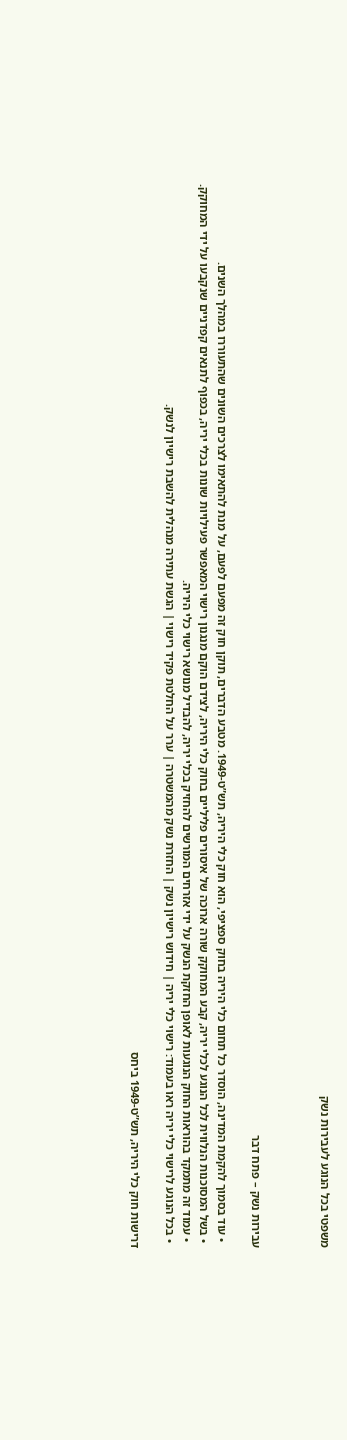משפטי בכל הנוגע לעבירות נשק



עבירות נשק – פתח דבר

  • עוד בסמוך להקמת המדינה, הוסדר כל תחום כלי היריה בחוק ספציפי, הוא חוק כלי היריה, תש”ט-1949. מטבע הדברים, תוקן חוק זה מפעם לפעם, על מנת להתאימו לצרכים השונים שהתעוררו במהלך השנים.
  • בשל המסוכנות הנלווית לכל הנוגע לכלי יריה, קבע המחוקק שורה ארוכה של איסורים פליליים בחוק כלי היריה, לצידם הוקם מנגנון רישוי המאפשר פעילויות שונות בכלי יריה, בכפוף לתנאים קפדניים שנקבעו על ידי המחוקק.
  • עמוד זה מתמקד בהוראות החוק הנוגעות לאופן החזקת הנשק על ידי אזרחים המורשים להחזיק בכלי יריה, להבדיל מנושא רישוי כלי היריה.
  • בכל הנוגע לרישוי כלי יריה ראו בעמוד: רישוי כלי יריה | חידוש רישיון נשק | החזרת נשק מהמשטרה | ערר על החלטת פקיד רישוי | הגשת עתירה מנהלית להשבת רישיון לנשק.

דרישות חוק כלי היריה, תש”ט-1949 ביחס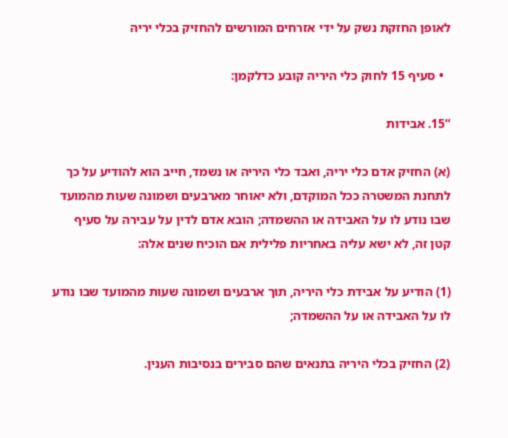לאופן החזקת נשק על ידי אזרחים המורשים להחזיק בכלי יריה

  • סעיף 15 לחוק כלי היריה קובע כדלקמן:

“15. אבידות

(א) החזיק אדם כלי יריה, ואבד כלי היריה או נשמד, חייב הוא להודיע על כך לתחנת המשטרה ככל המוקדם, ולא יאוחר מארבעים ושמונה שעות מהמועד שבו נודע לו על האבידה או ההשמדה; הובא אדם לדין על עבירה על סעיף קטן זה, לא ישא עליה באחריות פלילית אם הוכיח שנים אלה:

(1) הודיע על אבידת כלי היריה, תוך ארבעים ושמונה שעות מהמועד שבו נודע לו על האבידה או על ההשמדה;

(2) החזיק בכלי היריה בתנאים שהם סבירים בנסיבות הענין.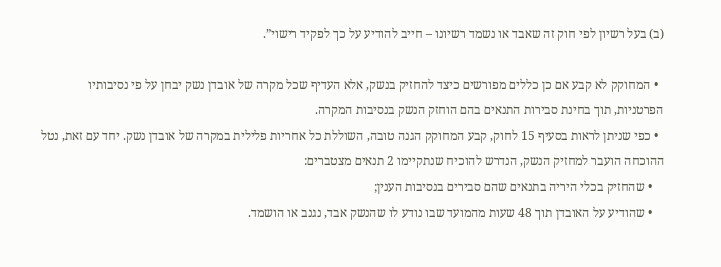(ב) בעל רשיון לפי חוק זה שאבד או נשמד רשיונו – חייב להודיע על כך לפקיד רישוי”.

  • המחוקק לא קבע אם כן כללים מפורשים כיצד להחזיק בנשק, אלא העדיף שכל מקרה של אובדן נשק יבחן על פי נסיבותיו הפרטניות, תוך בחינת סבירות התנאים בהם הוחזק הנשק בנסיבות המקרה.
  • כפי שניתן לראות בסעיף 15 לחוק, קבע המחוקק הגנה טובה, השוללת כל אחריות פלילית במקרה של אובדן נשק. יחד עם זאת, נטל ההוכחה הועבר למחזיק הנשק, הנדרש להוכיח שנתקיימו 2 תנאים מצטברים:
    • שהחזיק בכלי היריה בתנאים שהם סבירים בנסיבות הענין;
    • שהודיע על האובדן תוך 48 שעות מהמועד שבו נודע לו שהנשק אבד, נגנב או הושמד.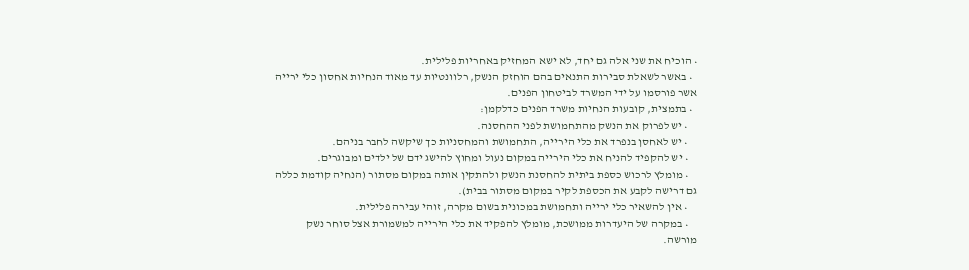• הוכיח את שני אלה גם יחד, לא ישא המחזיק באחריות פלילית.
  • באשר לשאלת סבירות התנאים בהם הוחזק הנשק, רלוונטיות עד מאוד הנחיות אחסון כלי ירייה אשר פורסמו על ידי המשרד לביטחון הפנים.
  • בתמצית, קובעות הנחיות משרד הפנים כדלקמן:
    • יש לפרוק את הנשק מהתחמושת לפני ההחסנה.
    • יש לאחסן בנפרד את כלי הירייה, התחמושת והמחסניות כך שיקשה לחבר בניהם.
    • יש להקפיד להניח את כלי הירייה במקום נעול ומחוץ להישג ידם של ילדים ומבוגרים.
    • מומלץ לרכוש כספת ביתית להחסנת הנשק ולהתקין אותה במקום מסתור (הנחיה קודמת כללה גם דרישה לקבע את הכספת לקיר במקום מסתור בבית).
    • אין להשאיר כלי ירייה ותחמושת במכונית בשום מקרה, זוהי עבירה פלילית.
    • במקרה של היעדרות ממושכת, מומלץ להפקיד את כלי הירייה למשמורת אצל סוחר נשק מורשה.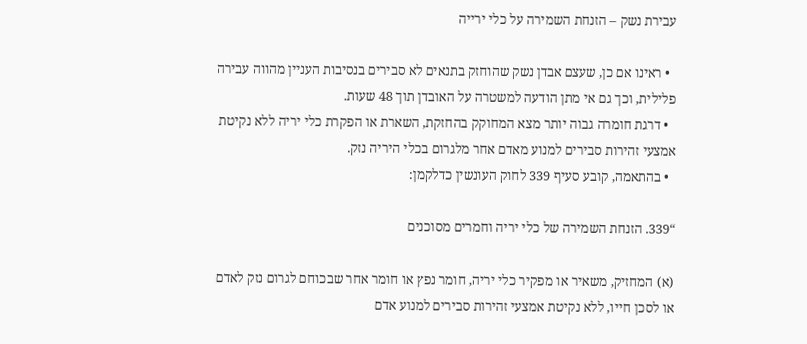עבירת נשק – הזנחת השמירה על כלי ירייה

  • ראינו אם כן, שעצם אבדן נשק שהוחזק בתנאים לא סבירים בנסיבות העניין מהווה עבירה פלילית, וכך גם אי מתן הודעה למשטרה על האובדן תוך 48 שעות.
  • דרגת חומרה גבוה יותר מצא המחוקק בהחזקת, השארת או הפקרת כלי יריה ללא נקיטת אמצעי זהירות סבירים למנוע מאדם אחר מלגרום בכלי היריה נזק.
  • בהתאמה, קובע סעיף 339 לחוק העונשין כדלקמן:

“339. הזנחת השמירה של כלי יריה וחמרים מסוכנים

(א) המחזיק, משאיר או מפקיר כלי יריה, חומר נפץ או חומר אחר שבכוחם לגרום נזק לאדם או לסכן חייו, ללא נקיטת אמצעי זהירות סבירים למנוע אדם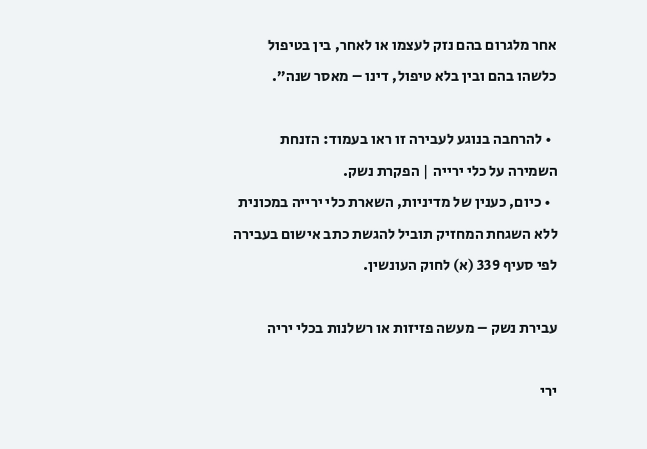אחר מלגרום בהם נזק לעצמו או לאחר, בין בטיפול כלשהו בהם ובין בלא טיפול, דינו – מאסר שנה”.

  • להרחבה בנוגע לעבירה זו ראו בעמוד: הזנחת השמירה על כלי ירייה | הפקרת נשק.
  • כיום, כענין של מדיניות, השארת כלי ירייה במכונית ללא השגחת המחזיק תוביל להגשת כתב אישום בעבירה לפי סעיף 339 (א) לחוק העונשין.

עבירת נשק – מעשה פזיזות או רשלנות בכלי יריה

ירי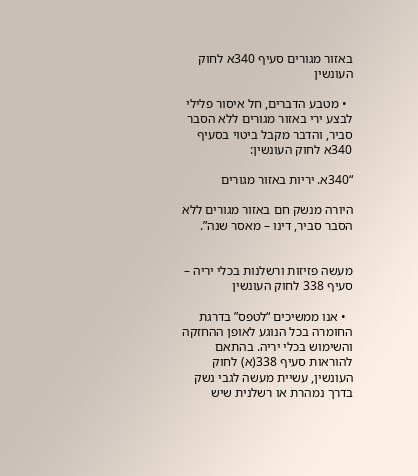באזור מגורים סעיף 340א לחוק העונשין

  • מטבע הדברים, חל איסור פלילי לבצע ירי באזור מגורים ללא הסבר סביר, והדבר מקבל ביטוי בסעיף 340א לחוק העונשין:

“340א. יריות באזור מגורים

היורה מנשק חם באזור מגורים ללא הסבר סביר, דינו – מאסר שנה”.


מעשה פזיזות ורשלנות בכלי יריה – סעיף 338 לחוק העונשין

  • אנו ממשיכים “לטפס” בדרגת החומרה בכל הנוגע לאופן ההחזקה והשימוש בכלי יריה. בהתאם להוראות סעיף 338(א) לחוק העונשין, עשיית מעשה לגבי נשק בדרך נמהרת או רשלנית שיש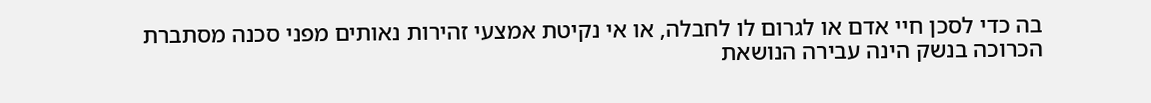בה כדי לסכן חיי אדם או לגרום לו לחבלה, או אי נקיטת אמצעי זהירות נאותים מפני סכנה מסתברת הכרוכה בנשק הינה עבירה הנושאת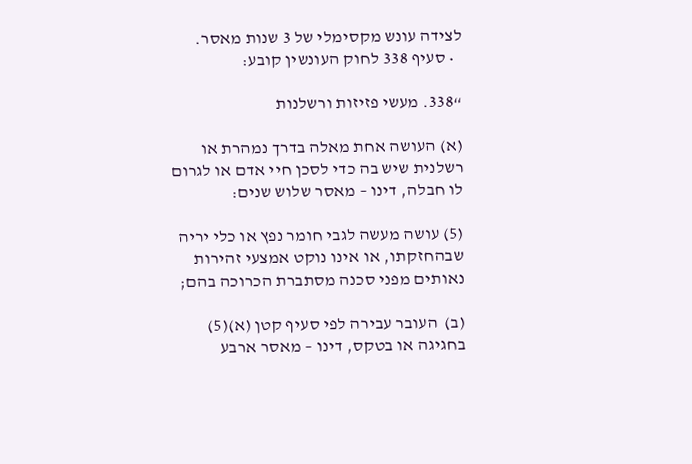לצידה עונש מקסימלי של 3 שנות מאסר.
  • סעיף 338 לחוק העונשין קובע:

“338. מעשי פזיזות ורשלנות

(א) העושה אחת מאלה בדרך נמהרת או רשלנית שיש בה כדי לסכן חיי אדם או לגרום לו חבלה, דינו – מאסר שלוש שנים:

(5) עושה מעשה לגבי חומר נפץ או כלי יריה שבהחזקתו, או אינו נוקט אמצעי זהירות נאותים מפני סכנה מסתברת הכרוכה בהם;

(ב)  העובר עבירה לפי סעיף קטן (א)(5) בחגיגה או בטקס, דינו – מאסר ארבע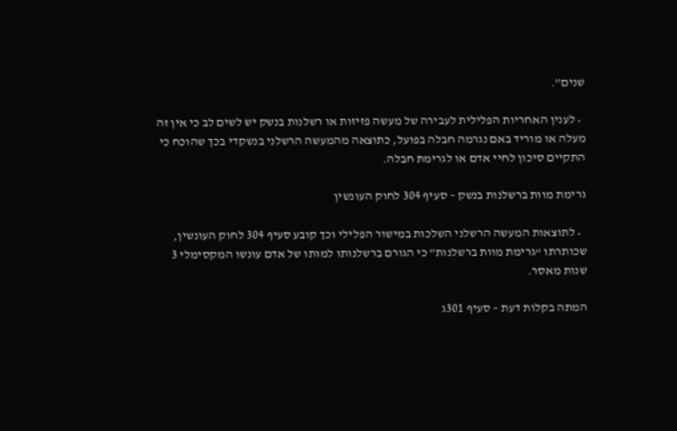שנים”.

  • לענין האחריות הפלילית לעבירה של מעשה פזיזות או רשלנות בנשק יש לשים לב כי אין זה מעלה או מוריד באם נגרמה חבלה בפועל, כתוצאה מהמעשה הרשלני בנשקדי בכך שהוכח כי התקיים סיכון לחיי אדם או לגרימת חבלה.

גרימת מוות ברשלנות בנשק – סעיף 304 לחוק העונשין

  • לתוצאות המעשה הרשלני השלכות במישור הפלילי וכך קובע סעיף 304 לחוק העונשין, שכותרתו “גרימת מוות ברשלנות” כי הגורם ברשלנותו למותו של אדם עונשו המקסימלי 3 שנות מאסר.

המתה בקלות דעת – סעיף 301ג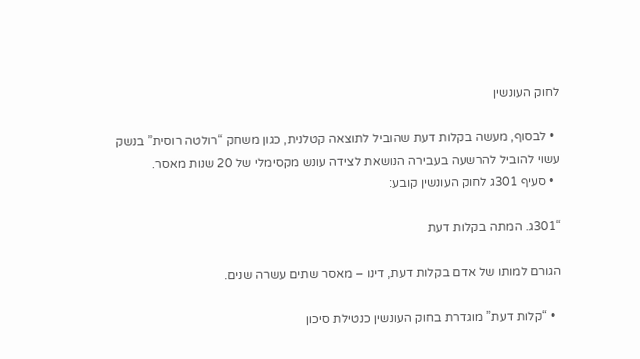לחוק העונשין

  • לבסוף, מעשה בקלות דעת שהוביל לתוצאה קטלנית, כגון משחק “רולטה רוסית” בנשק עשוי להוביל להרשעה בעבירה הנושאת לצידה עונש מקסימלי של 20 שנות מאסר.
  • סעיף 301ג לחוק העונשין קובע:

“301ג. המתה בקלות דעת

הגורם למותו של אדם בקלות דעת, דינו – מאסר שתים עשרה שנים.

  • “קלות דעת” מוגדרת בחוק העונשין כנטילת סיכון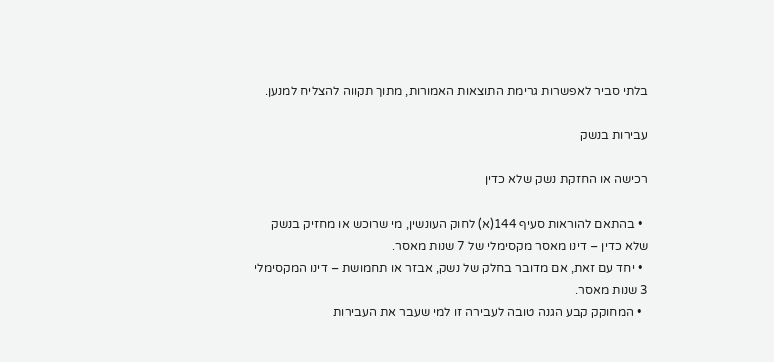בלתי סביר לאפשרות גרימת התוצאות האמורות, מתוך תקווה להצליח למנען.

עבירות בנשק

רכישה או החזקת נשק שלא כדין

  • בהתאם להוראות סעיף 144(א) לחוק העונשין, מי שרוכש או מחזיק בנשק שלא כדין – דינו מאסר מקסימלי של 7 שנות מאסר.
  • יחד עם זאת, אם מדובר בחלק של נשק, אבזר או תחמושת – דינו המקסימלי 3 שנות מאסר.
  • המחוקק קבע הגנה טובה לעבירה זו למי שעבר את העבירות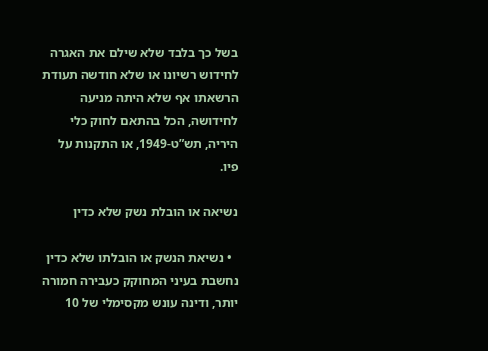בשל כך בלבד שלא שילם את האגרה לחידוש רשיונו או שלא חודשה תעודת הרשאתו אף שלא היתה מניעה לחידושה, הכל בהתאם לחוק כלי היריה, תש”ט-1949, או התקנות על פיו.

נשיאה או הובלת נשק שלא כדין

  • נשיאת הנשק או הובלתו שלא כדין נחשבת בעיני המחוקק כעבירה חמורה יותר, ודינה עונש מקסימלי של 10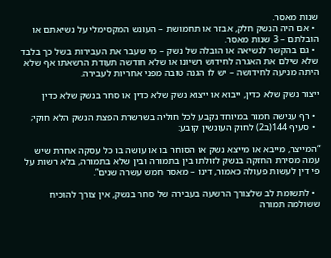שנות מאסר.
  • אם היה הנשק חלק, אבזר או תחמושת – העונש המקסימלי על נשיאתם או הובלתם – 3 שנות מאסר.
  • גם בהקשר לנשיאה או הובלה של נשק – מי שעבר את העבירות בשל כך בלבד שלא שילם את האגרה לחידוש רשיונו או שלא חודשה תעודת הרשאתו אף שלא היתה מניעה לחידושה – יש לו הגנה טובה מפני אחריות לעבירה.

ייצור נשק שלא כדין, ייבוא או ייצוא נשק שלא כדין או סחר בנשק שלא כדין

  • רף ענישה חמור במיוחד נקבע לכל חוליה בשרשרת הפצת הנשק הלא חוקי;
  • סעיף 144(ב2) לחוק העונשין קובע:

“המייצר, מייבא או מייצא נשק או הסוחר בו או עושה בו כל עסקה אחרת שיש עמה מסירת החזקה בנשק לזולתו בין בתמורה ובין שלא בתמורה, בלא רשות על פי דין לעשות פעולה כאמור, דינו – מאסר חמש עשרה שנים”.

  • לתשומת לב שלצורך הרשעה בעבירה של סחר בנשק, אין צורך להוכיח ששולמה תמורה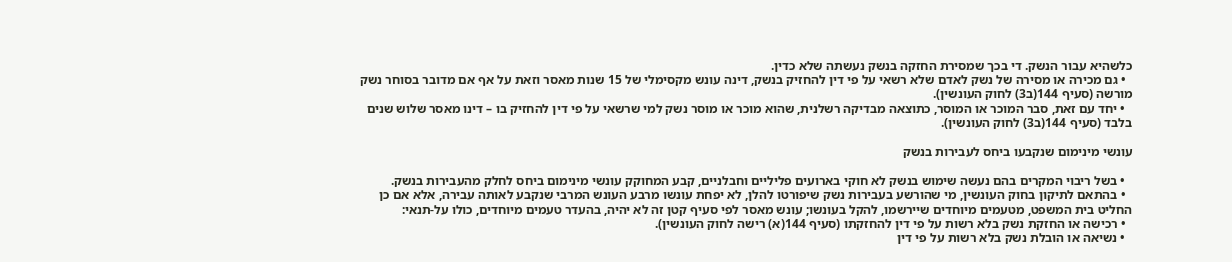כלשהיא עבור הנשק. די בכך שמסירת החזקה בנשק נעשתה שלא כדין.
  • גם מכירה או מסירה של נשק לאדם שלא רשאי על פי דין להחזיק בנשק, דינה עונש מקסימלי של 15 שנות מאסר וזאת על אף אם מדובר בסוחר נשק מורשה (סעיף 144(ב3) לחוק העונשין).
  • יחד עם זאת, סבר המוכר או המוסר, כתוצאה מבדיקה רשלנית, שהוא מוכר או מוסר נשק למי שרשאי על פי דין להחזיק בו – דינו מאסר שלוש שנים בלבד (סעיף 144(ב3) לחוק העונשין).

עונשי מינימום שנקבעו ביחס לעבירות בנשק

  • בשל ריבוי המקרים בהם נעשה שימוש בנשק לא חוקי בארועים פליליים וחבלניים, קבע המחוקק עונשי מינימום ביחס לחלק מהעבירות בנשק.
  • בהתאם לתיקון בחוק העונשין, מי שהורשע בעבירות נשק שיפורטו להלן, לא יפחת עונשו מרבע העונש המרבי שנקבע לאותה עבירה, אלא אם כן החליט בית המשפט, מטעמים מיוחדים שיירשמו, להקל בעונשו; עונש מאסר לפי סעיף קטן זה לא יהיה, בהעדר טעמים מיוחדים, כולו על-תנאי:
  • רכישה או החזקת נשק בלא רשות על פי דין להחזקתו (סעיף 144(א) רישה לחוק העונשין).
  • נשיאה או הובלת נשק בלא רשות על פי דין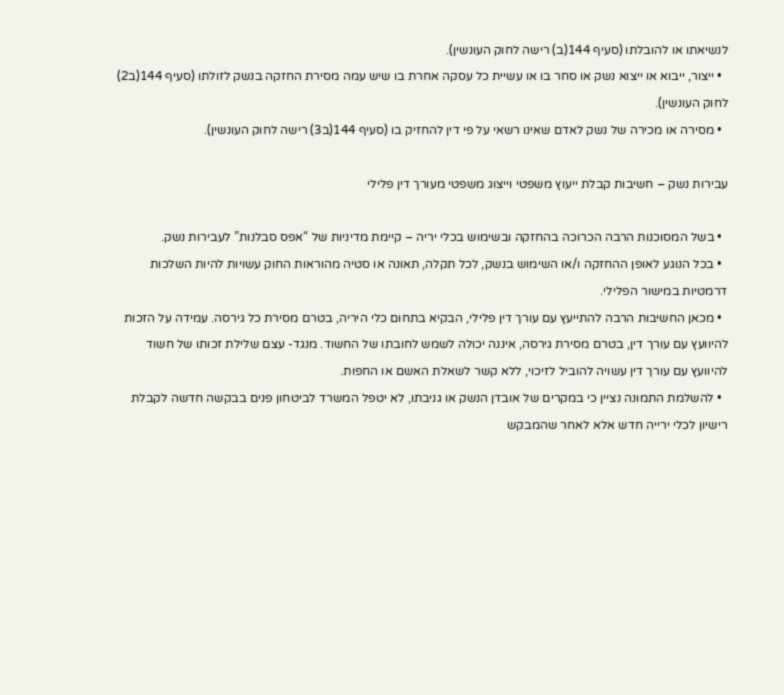לנשיאתו או להובלתו (סעיף 144(ב) רישה לחוק העונשין).
  • ייצור, ייבוא או ייצוא נשק או סחר בו או עשיית כל עסקה אחרת בו שיש עמה מסירת החזקה בנשק לזולתו (סעיף 144(ב2) לחוק העונשין).
  • מסירה או מכירה של נשק לאדם שאינו רשאי על פי דין להחזיק בו (סעיף 144(ב3) רישה לחוק העונשין).

עבירות נשק – חשיבות קבלת ייעוץ משפטי וייצוג משפטי מעורך דין פלילי

  • בשל המסוכנות הרבה הכרוכה בהחזקה ובשימוש בכלי יריה – קיימת מדיניות של “אפס סבלנות” לעבירות נשק.
  • בכל הנוגע לאופן ההחזקה ו/או השימוש בנשק, לכל תקלה, תאונה או סטיה מהוראות החוק עשויות להיות השלכות דרמטיות במישור הפלילי.
  • מכאן החשיבות הרבה להתייעץ עם עורך דין פלילי, הבקיא בתחום כלי היריה, בטרם מסירת כל גירסה. עמידה על הזכות להיוועץ עם עורך דין, בטרם מסירת גירסה, איננה יכולה לשמש לחובתו של החשוד. מנגד- עצם שלילת זכותו של חשוד להיוועץ עם עורך דין עשויה להוביל לזיכוי, ללא קשר לשאלת האשם או החפות.
  • להשלמת התמונה נציין כי במקרים של אובדן הנשק או גניבתו, לא יטפל המשרד לביטחון פנים בבקשה חדשה לקבלת רישיון לכלי ירייה חדש אלא לאחר שהמבקש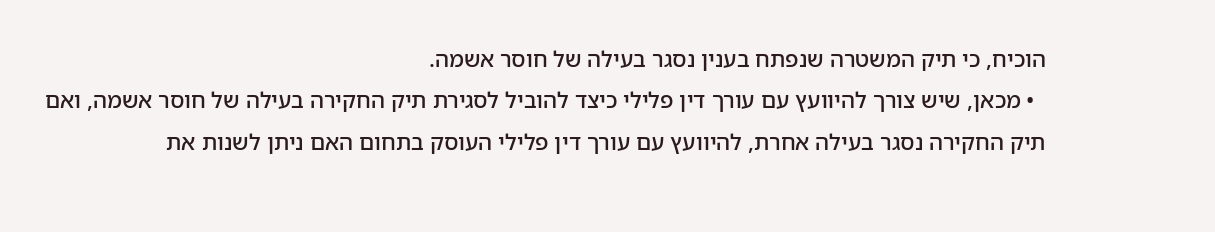הוכיח, כי תיק המשטרה שנפתח בענין נסגר בעילה של חוסר אשמה.
  • מכאן, שיש צורך להיוועץ עם עורך דין פלילי כיצד להוביל לסגירת תיק החקירה בעילה של חוסר אשמה, ואם תיק החקירה נסגר בעילה אחרת, להיוועץ עם עורך דין פלילי העוסק בתחום האם ניתן לשנות את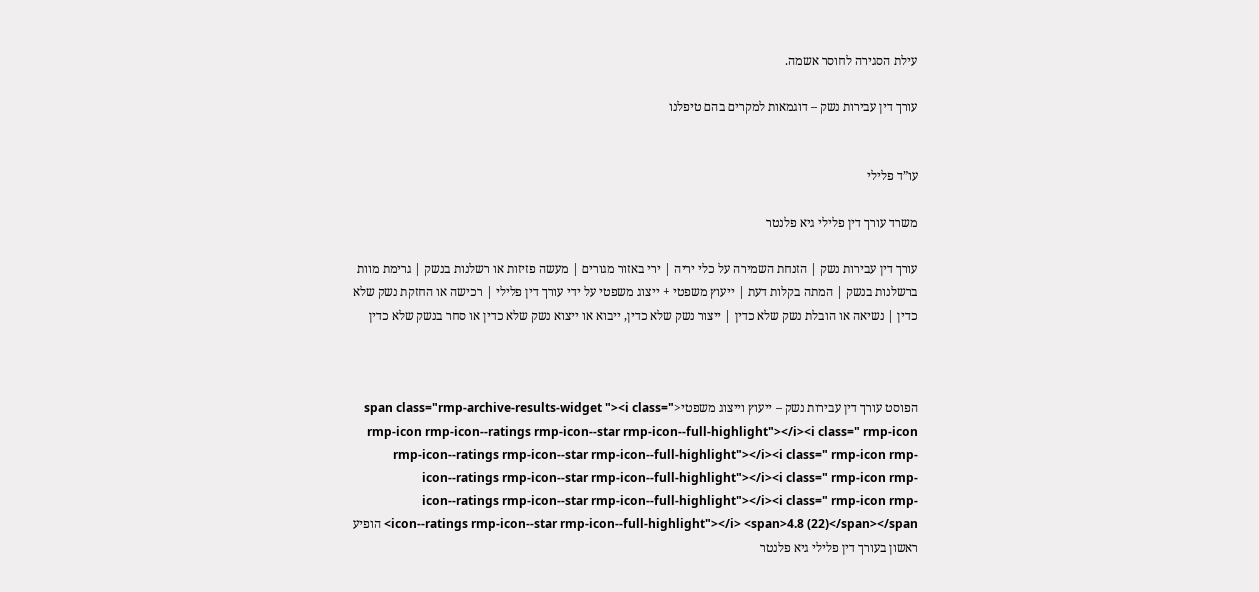עילת הסגירה לחוסר אשמה.

עורך דין עבירות נשק – דוגמאות למקרים בהם טיפלנו


עו”ד פלילי

משרד עורך דין פלילי גיא פלנטר

עורך דין עבירות נשק | הזנחת השמירה על כלי יריה | ירי באזור מגורים | מעשה פזיזות או רשלנות בנשק | גרימת מוות ברשלנות בנשק | המתה בקלות דעת | ייעוץ משפטי + ייצוג משפטי על ידי עורך דין פלילי | רכישה או החזקת נשק שלא כדין | נשיאה או הובלת נשק שלא כדין | ייצור נשק שלא כדין, ייבוא או ייצוא נשק שלא כדין או סחר בנשק שלא כדין



הפוסט עורך דין עבירות נשק – ייעוץ וייצוג משפטי<span class="rmp-archive-results-widget "><i class=" rmp-icon rmp-icon--ratings rmp-icon--star rmp-icon--full-highlight"></i><i class=" rmp-icon rmp-icon--ratings rmp-icon--star rmp-icon--full-highlight"></i><i class=" rmp-icon rmp-icon--ratings rmp-icon--star rmp-icon--full-highlight"></i><i class=" rmp-icon rmp-icon--ratings rmp-icon--star rmp-icon--full-highlight"></i><i class=" rmp-icon rmp-icon--ratings rmp-icon--star rmp-icon--full-highlight"></i> <span>4.8 (22)</span></span> הופיע ראשון בעורך דין פלילי גיא פלנטר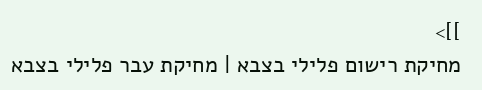]]>
מחיקת רישום פלילי בצבא | מחיקת עבר פלילי בצבא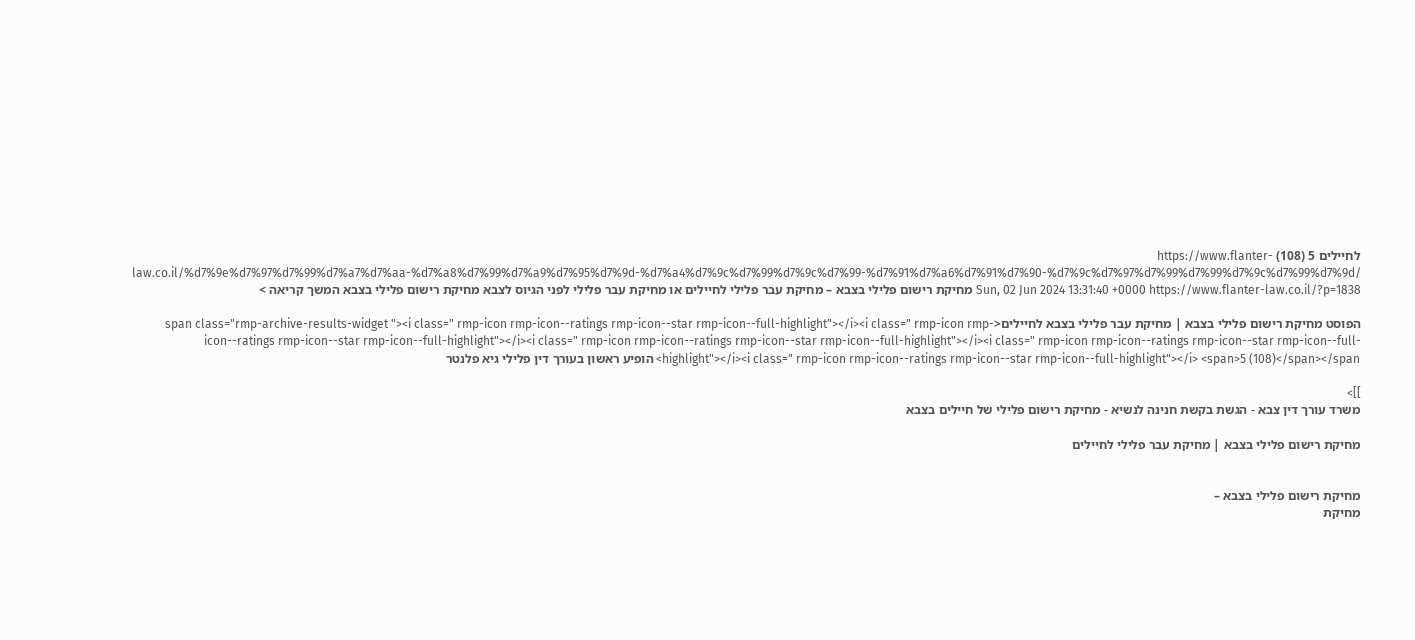לחיילים 5 (108) https://www.flanter-law.co.il/%d7%9e%d7%97%d7%99%d7%a7%d7%aa-%d7%a8%d7%99%d7%a9%d7%95%d7%9d-%d7%a4%d7%9c%d7%99%d7%9c%d7%99-%d7%91%d7%a6%d7%91%d7%90-%d7%9c%d7%97%d7%99%d7%99%d7%9c%d7%99%d7%9d/ Sun, 02 Jun 2024 13:31:40 +0000 https://www.flanter-law.co.il/?p=1838 מחיקת רישום פלילי בצבא – מחיקת עבר פלילי לחיילים או מחיקת עבר פלילי לפני הגיוס לצבא מחיקת רישום פלילי בצבא המשך קריאה >

הפוסט מחיקת רישום פלילי בצבא | מחיקת עבר פלילי בצבא לחיילים<span class="rmp-archive-results-widget "><i class=" rmp-icon rmp-icon--ratings rmp-icon--star rmp-icon--full-highlight"></i><i class=" rmp-icon rmp-icon--ratings rmp-icon--star rmp-icon--full-highlight"></i><i class=" rmp-icon rmp-icon--ratings rmp-icon--star rmp-icon--full-highlight"></i><i class=" rmp-icon rmp-icon--ratings rmp-icon--star rmp-icon--full-highlight"></i><i class=" rmp-icon rmp-icon--ratings rmp-icon--star rmp-icon--full-highlight"></i> <span>5 (108)</span></span> הופיע ראשון בעורך דין פלילי גיא פלנטר

]]>
משרד עורך דין צבא - הגשת בקשת חנינה לנשיא - מחיקת רישום פלילי של חיילים בצבא

מחיקת רישום פלילי בצבא | מחיקת עבר פלילי לחיילים


מחיקת רישום פלילי בצבא –
מחיקת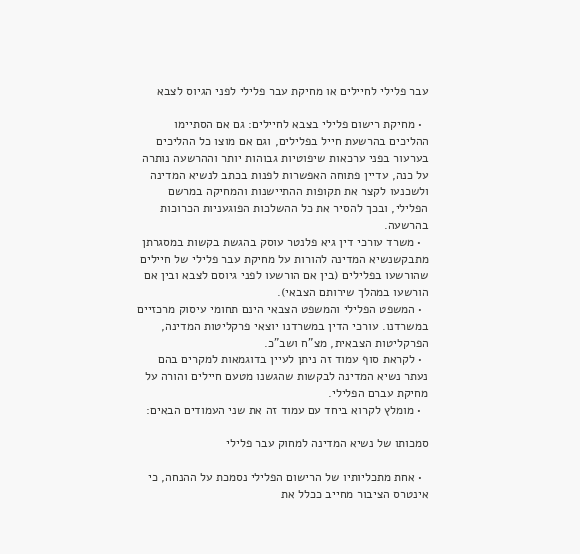עבר פלילי לחיילים או מחיקת עבר פלילי לפני הגיוס לצבא

  • מחיקת רישום פלילי בצבא לחיילים: גם אם הסתיימו ההליכים בהרשעת חייל בפלילים, וגם אם מוצו כל ההליכים בערעור בפני ערכאות שיפוטיות גבוהות יותר וההרשעה נותרה על כנה, עדיין פתוחה האפשרות לפנות בכתב לנשיא המדינה ולשכנעו לקצר את תקופות ההתיישנות והמחיקה במרשם הפלילי, ובכך להסיר את כל ההשלכות הפוגעניות הכרוכות בהרשעה.
  • משרד עורכי דין גיא פלנטר עוסק בהגשת בקשות במסגרתן מתבקשנשיא המדינה להורות על מחיקת עבר פלילי של חיילים שהורשעו בפלילים (בין אם הורשעו לפני גיוסם לצבא ובין אם הורשעו במהלך שירותם הצבאי).
  • המשפט הפלילי והמשפט הצבאי הינם תחומי עיסוק מרכזיים במשרדנו. עורכי הדין במשרדנו יוצאי פרקליטות המדינה, הפרקליטות הצבאית, מצ”ח ושב”כ.
  • לקראת סוף עמוד זה ניתן לעיין בדוגמאות למקרים בהם נעתר נשיא המדינה לבקשות שהגשנו מטעם חיילים והורה על מחיקת עברם הפלילי.
  • מומלץ לקרוא ביחד עם עמוד זה את שני העמודים הבאים:

סמכותו של נשיא המדינה למחוק עבר פלילי

  • אחת מתכליותיו של הרישום הפלילי נסמכת על ההנחה, כי אינטרס הציבור מחייב ככלל את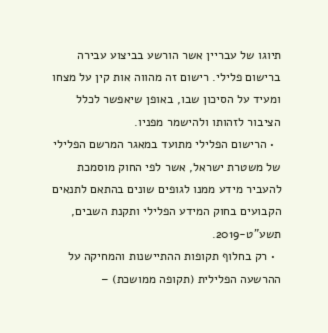תיוגו של עבריין אשר הורשע בביצוע עבירה ברישום פלילי. רישום זה מהווה אות קין על מצחו ומעיד על הסיכון שבו, באופן שיאפשר לכלל הציבור לזהותו ולהישמר מפניו.
  • הרישום הפלילי מתועד במאגר המרשם הפלילי של משטרת ישראל, אשר לפי החוק מוסמכת להעביר מידע ממנו לגופים שונים בהתאם לתנאים הקבועים בחוק המידע הפלילי ותקנת השבים, תשע”ט-2019.
  • רק בחלוף תקופות ההתיישנות והמחיקה על ההרשעה הפלילית (תקופה ממושכת) –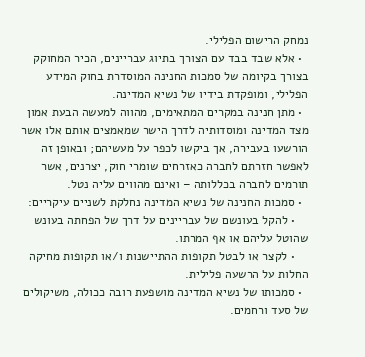נמחק הרישום הפלילי.
  • אלא שבד בבד עם הצורך בתיוג עבריינים, הכיר המחוקק בצורך בקיומה של סמכות החנינה המוסדרת בחוק המידע הפלילי, ומופקדת בידיו של נשיא המדינה.
  • מתן חנינה במקרים המתאימים, מהווה למעשה הבעת אמון מצד המדינה ומוסדותיה לדרך הישר שמאמצים אותם אלו אשר הורשעו בעבירה, אך ביקשו לכפר על מעשיהם; ובאופן זה לאפשר חזרתם לחברה כאזרחים שומרי חוק, יצרנים, אשר תורמים לחברה בכללותה – ואינם מהווים עליה נטל.
  • סמכות החנינה של נשיא המדינה נחלקת לשניים עיקריים:
    • להקל בעונשם של עבריינים על דרך של הפחתה בעונש שהוטל עליהם או אף המרתו.
    • לקצר או לבטל תקופות ההתיישנות ו/או תקופות מחיקה החלות על הרשעה פלילית.
  • סמכותו של נשיא המדינה מושפעת רובה ככולה, משיקולים של סעד ורחמים.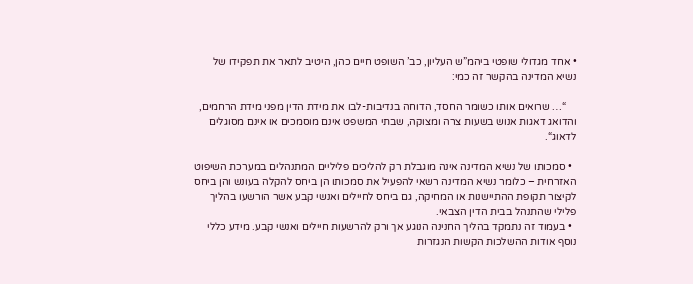• אחד מגדולי שופטי ביהמ”ש העליון, כב’ השופט חיים כהן, היטיב לתאר את תפקידו של נשיא המדינה בהקשר זה כמי:

    “… שרואים אותו כשומר החסד, הדוחה בנדיבות-לבו את מידת הדין מפני מידת הרחמים, והדואג דאגות אנוש בשעות צרה ומצוקה, שבתי המשפט אינם מוסמכים או אינם מסוגלים לדאוג“.

  • סמכותו של נשיא המדינה אינה מוגבלת רק להליכים פליליים המתנהלים במערכת השיפוט האזרחית – כלומר נשיא המדינה רשאי להפעיל את סמכותו הן ביחס להקלה בעונש והן ביחס לקיצור תקופת ההתיישנות או המחיקה, גם ביחס לחיילים ואנשי קבע אשר הורשעו בהליך פלילי שהתנהל בבית הדין הצבאי.
  • בעמוד זה נתמקד בהליך החנינה הנוגע אך ורק להרשעות חיילים ואנשי קבע. מידע כללי נוסף אודות ההשלכות הקשות הנגזרות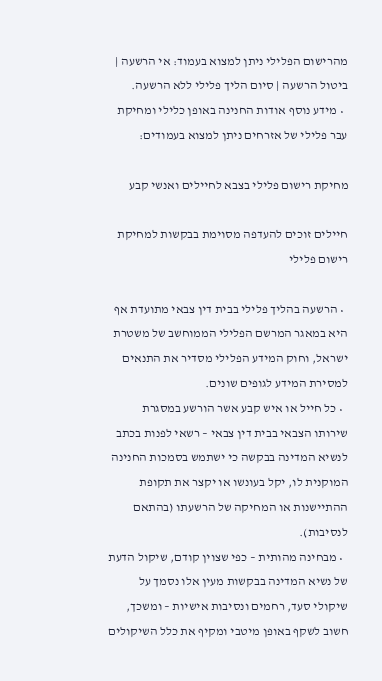מהרישום הפלילי ניתן למצוא בעמוד: אי הרשעה | ביטול הרשעה | סיום הליך פלילי ללא הרשעה.
  • מידע נוסף אודות החנינה באופן כלילי ומחיקת עבר פלילי של אזרחים ניתן למצוא בעמודים:

מחיקת רישום פלילי בצבא לחיילים ואנשי קבע

חיילים זוכים להעדפה מסוימת בבקשות למחיקת רישום פלילי

  • הרשעה בהליך פלילי בבית דין צבאי מתועדת אף היא במאגר המרשם הפלילי הממוחשב של משטרת ישראל, וחוק המידע הפלילי מסדיר את התנאים למסירת המידע לגופים שונים.
  • כל חייל או איש קבע אשר הורשע במסגרת שירותו הצבאי בבית דין צבאי – רשאי לפנות בכתב לנשיא המדינה בבקשה כי ישתמש בסמכות החנינה המוקנית לו, יקל בעונשו או יקצר את תקופת ההתיישנות או המחיקה של הרשעתו (בהתאם לנסיבות).
  • מבחינה מהותית – כפי שצוין קודם, שיקול הדעת של נשיא המדינה בבקשות מעין אלו נסמך על שיקולי סעד, רחמים ונסיבות אישיות – ומשכך, חשוב לשקף באופן מיטבי ומקיף את כלל השיקולים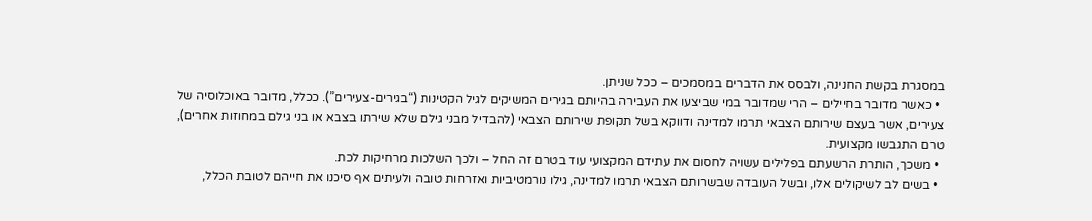במסגרת בקשת החנינה, ולבסס את הדברים במסמכים – ככל שניתן.
  • כאשר מדובר בחיילים – הרי שמדובר במי שביצעו את העבירה בהיותם בגירים המשיקים לגיל הקטינות (“בגירים-צעירים”). ככלל, מדובר באוכלוסיה של צעירים, אשר בעצם שירותם הצבאי תרמו למדינה ודווקא בשל תקופת שירותם הצבאי (להבדיל מבני גילם שלא שירתו בצבא או בני גילם במחוזות אחרים), טרם התגבשו מקצועית.
  • משכך, הותרת הרשעתם בפלילים עשויה לחסום את עתידם המקצועי עוד בטרם זה החל – ולכך השלכות מרחיקות לכת.
  • בשים לב לשיקולים אלו, ובשל העובדה שבשרותם הצבאי תרמו למדינה, גילו נורמטיביות ואזרחות טובה ולעיתים אף סיכנו את חייהם לטובת הכלל,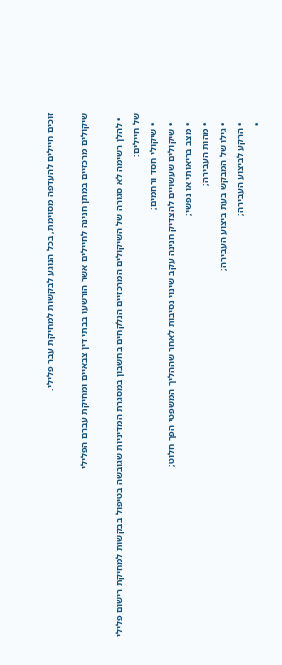זוכים חיילים להעדפה מסוימת, בכל הנוגע לבקשות למחיקת עבר פלילי.

שיקולים מרכזיים במתן חנינה לחיילים אשר הורשעו בבתי דין צבאיים ומחיקת עברם הפלילי

  • להלן רשימה לא סגורה של השיקולים המרכזיים הנלקחים בחשבון במסגרת המדיניות שגובשה בטיפול בבקשות למחיקת רישום פלילי של חיילים:
    • שיקולי חסד ורחמים;
    • שיקולים שעשויים להצדיק חנינה עקב שינוי נסיבות לאחר שההליך המשפטי הפך חלוט;
    • מצב בריאותי או נפשי;
    • מהות העבירה;
    • גילו של המבקש בעת ביצוע העבירה;
    • הרקע לביצוע העבירה;
    •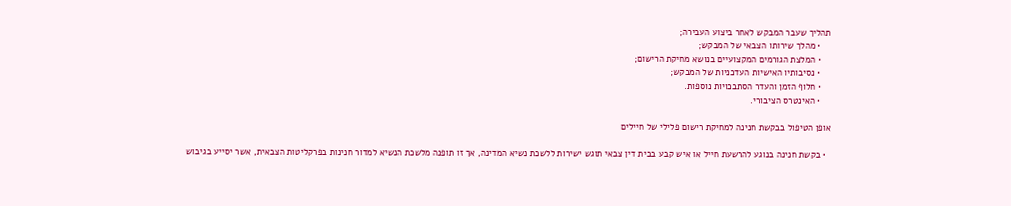תהליך שעבר המבקש לאחר ביצוע העבירה;
    • מהלך שירותו הצבאי של המבקש;
    • המלצת הגורמים המקצועיים בנושא מחיקת הרישום;
    • נסיבותיו האישיות העדכניות של המבקש;
    • חלוף הזמן והעדר הסתבכויות נוספות.
    • האינטרס הציבורי.

אופן הטיפול בבקשת חנינה למחיקת רישום פלילי של חיילים

  • בקשת חנינה בנוגע להרשעת חייל או איש קבע בבית דין צבאי תוגש ישירות ללשכת נשיא המדינה, אך זו תופנה מלשכת הנשיא למדור חנינות בפרקליטות הצבאית, אשר יסייע בגיבוש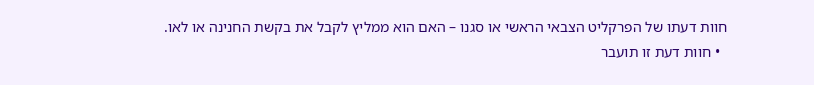חוות דעתו של הפרקליט הצבאי הראשי או סגנו – האם הוא ממליץ לקבל את בקשת החנינה או לאו.
  • חוות דעת זו תועבר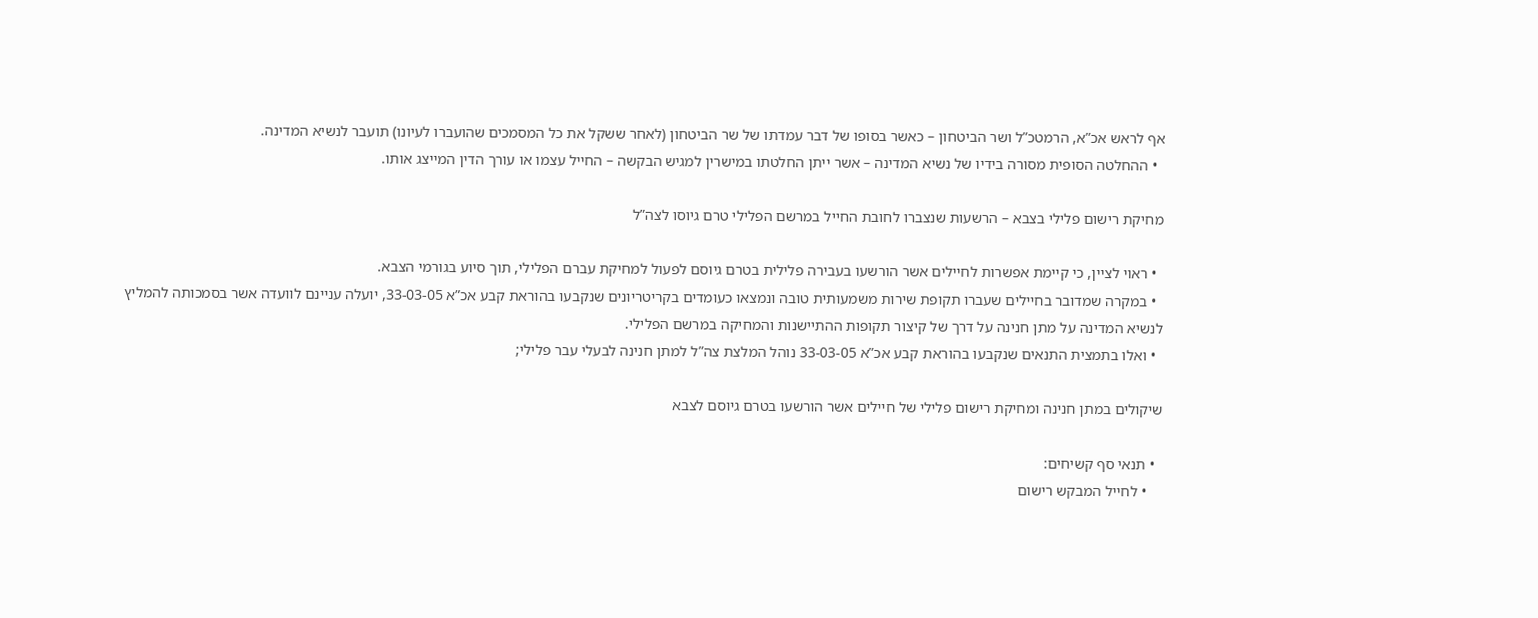אף לראש אכ”א, הרמטכ”ל ושר הביטחון – כאשר בסופו של דבר עמדתו של שר הביטחון (לאחר ששקל את כל המסמכים שהועברו לעיונו) תועבר לנשיא המדינה.
  • ההחלטה הסופית מסורה בידיו של נשיא המדינה – אשר ייתן החלטתו במישרין למגיש הבקשה – החייל עצמו או עורך הדין המייצג אותו.

מחיקת רישום פלילי בצבא – הרשעות שנצברו לחובת החייל במרשם הפלילי טרם גיוסו לצה”ל

  • ראוי לציין, כי קיימת אפשרות לחיילים אשר הורשעו בעבירה פלילית בטרם גיוסם לפעול למחיקת עברם הפלילי, תוך סיוע בגורמי הצבא.
  • במקרה שמדובר בחיילים שעברו תקופת שירות משמעותית טובה ונמצאו כעומדים בקריטריונים שנקבעו בהוראת קבע אכ”א 33-03-05, יועלה עניינם לוועדה אשר בסמכותה להמליץ לנשיא המדינה על מתן חנינה על דרך של קיצור תקופות ההתיישנות והמחיקה במרשם הפלילי.
  • ואלו בתמצית התנאים שנקבעו בהוראת קבע אכ”א 33-03-05 נוהל המלצת צה”ל למתן חנינה לבעלי עבר פלילי;

שיקולים במתן חנינה ומחיקת רישום פלילי של חיילים אשר הורשעו בטרם גיוסם לצבא

  • תנאי סף קשיחים:
    • לחייל המבקש רישום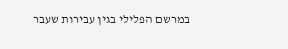במרשם הפלילי בגין עבירות שעבר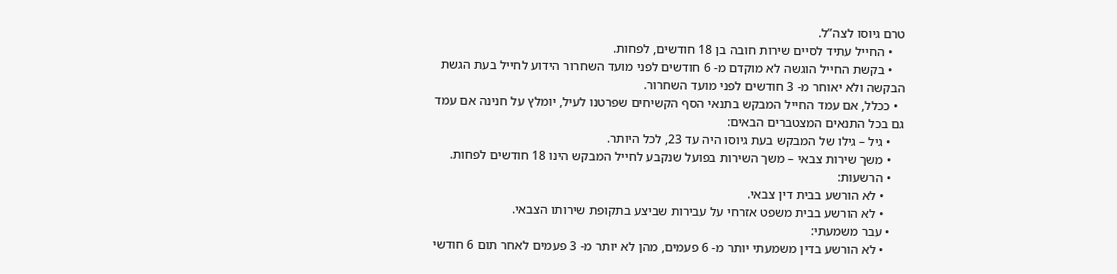טרם גיוסו לצה”ל.
    • החייל עתיד לסיים שירות חובה בן 18 חודשים, לפחות.
    • בקשת החייל הוגשה לא מוקדם מ- 6 חודשים לפני מועד השחרור הידוע לחייל בעת הגשת הבקשה ולא יאוחר מ- 3 חודשים לפני מועד השחרור.
  • ככלל, אם עמד החייל המבקש בתנאי הסף הקשיחים שפרטנו לעיל, יומלץ על חנינה אם עמד גם בכל התנאים המצטברים הבאים:
    • גיל – גילו של המבקש בעת גיוסו היה עד 23, לכל היותר.
    • משך שירות צבאי – משך השירות בפועל שנקבע לחייל המבקש הינו 18 חודשים לפחות.
    • הרשעות:
      • לא הורשע בבית דין צבאי.
      • לא הורשע בבית משפט אזרחי על עבירות שביצע בתקופת שירותו הצבאי.
    • עבר משמעתי:
      • לא הורשע בדין משמעתי יותר מ- 6 פעמים, מהן לא יותר מ- 3 פעמים לאחר תום 6 חודשי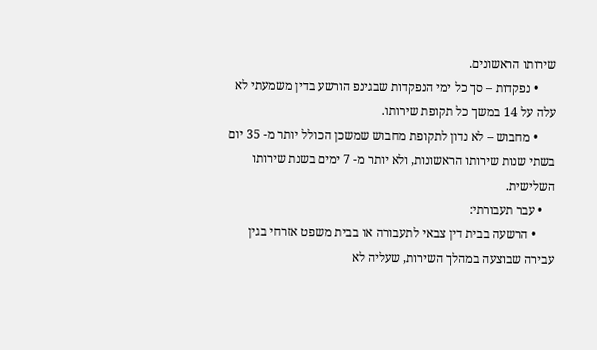שירותו הראשונים.
      • נפקדות – סך כל ימי הנפקדות שבגינפ הורשע בדין משמעתי לא עלה על 14 במשך כל תקופת שירותו.
      • מחבוש – לא נדון לתקופת מחבוש שמשכן הכולל יותר מ- 35 יום בשתי שנות שירותו הראשונות, ולא יותר מ- 7 ימים בשנת שירותו השלישית.
    • עבר תעבורתי:
      • הרשעה בבית דין צבאי לתעבורה או בבית משפט אזרחי בגין עבירה שבוצעה במהלך השירות, שעליה לא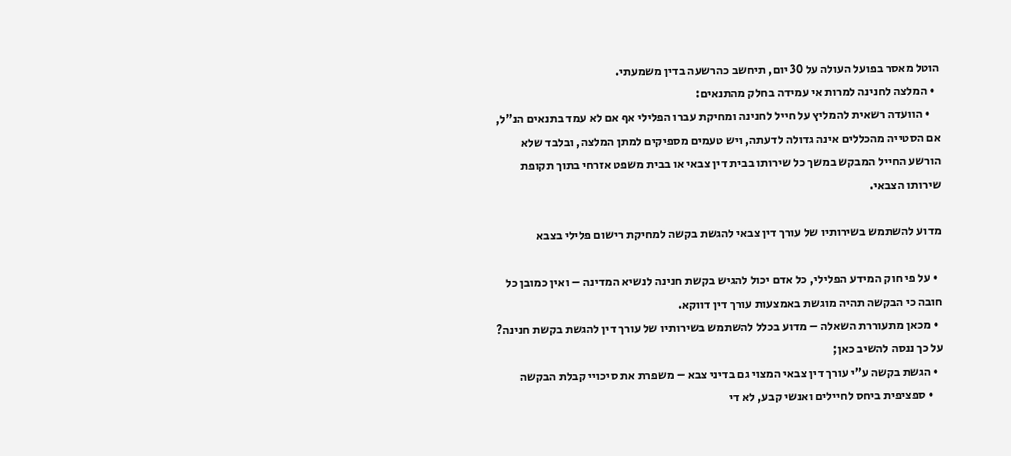הוטל מאסר בפועל העולה על 30 יום, תיחשב כהרשעה בדין משמעתי.
  • המלצה לחנינה למרות אי עמידה בחלק מהתנאים:
    • הוועדה רשאית להמליץ על חייל לחנינה ומחיקת עברו הפלילי אף אם לא עמד בתנאים הנ”ל, אם הסטייה מהכללים אינה גדולה לדעתה, ויש טעמים מספיקים למתן המלצה, ובלבד שלא הורשע החייל המבקש במשך כל שירותו בבית דין צבאי או בבית משפט אזרחי בתוך תקופת שירותו הצבאי.

מדוע להשתמש בשירותיו של עורך דין צבאי להגשת בקשה למחיקת רישום פלילי בצבא

  • על פי חוק המידע הפלילי, כל אדם יכול להגיש בקשת חנינה לנשיא המדינה – ואין כמובן כל חובה כי הבקשה תהיה מוגשת באמצעות עורך דין דווקא.
  • מכאן מתעוררת השאלה – מדוע בכלל להשתמש בשירותיו של עורך דין להגשת בקשת חנינה? על כך ננסה להשיב כאן;
  • הגשת בקשה ע”י עורך דין צבאי המצוי גם בדיני צבא – משפרת את סיכויי קבלת הבקשה
    • ספציפית ביחס לחיילים ואנשי קבע, לא די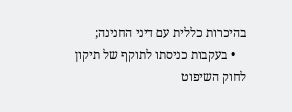בהיכרות כללית עם דיני החנינה;
    • בעקבות כניסתו לתוקף של תיקון לחוק השיפוט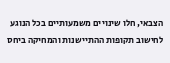הצבאי, חלו שינויים משמעותיים בכל הנוגע לחישוב תקופות ההתיישנות והמחיקה ביחס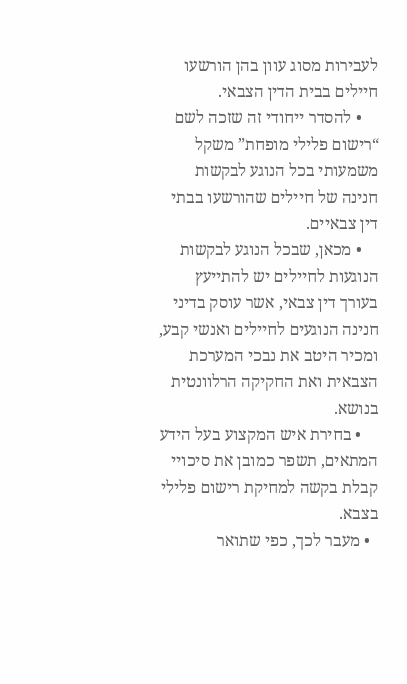לעבירות מסוג עוון בהן הורשעו חיילים בבית הדין הצבאי.
    • להסדר ייחודי זה שזכה לשם “רישום פלילי מופחת” משקל משמעותי בכל הנוגע לבקשות חנינה של חיילים שהורשעו בבתי דין צבאיים.
    • מכאן, שבכל הנוגע לבקשות הנוגעות לחיילים יש להתייעץ בעורך דין צבאי, אשר עוסק בדיני חנינה הנוגעים לחיילים ואנשי קבע, ומכיר היטב את נבכי המערכת הצבאית ואת החקיקה הרלוונטית בנושא.
    • בחירת איש המקצוע בעל הידע המתאים, תשפר כמובן את סיכויי קבלת בקשה למחיקת רישום פלילי בצבא.
  • מעבר לכך, כפי שתואר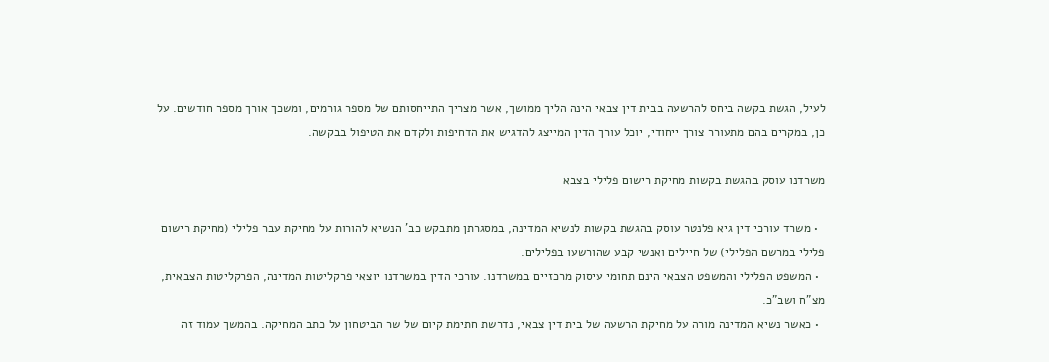לעיל, הגשת בקשה ביחס להרשעה בבית דין צבאי הינה הליך ממושך, אשר מצריך התייחסותם של מספר גורמים, ומשכך אורך מספר חודשים. על כן, במקרים בהם מתעורר צורך ייחודי, יוכל עורך הדין המייצג להדגיש את הדחיפות ולקדם את הטיפול בבקשה.

משרדנו עוסק בהגשת בקשות מחיקת רישום פלילי בצבא

  • משרד עורכי דין גיא פלנטר עוסק בהגשת בקשות לנשיא המדינה, במסגרתן מתבקש כב’ הנשיא להורות על מחיקת עבר פלילי (מחיקת רישום פלילי במרשם הפלילי) של חיילים ואנשי קבע שהורשעו בפלילים.
  • המשפט הפלילי והמשפט הצבאי הינם תחומי עיסוק מרכזיים במשרדנו. עורכי הדין במשרדנו יוצאי פרקליטות המדינה, הפרקליטות הצבאית, מצ”ח ושב”כ.
  • כאשר נשיא המדינה מורה על מחיקת הרשעה של בית דין צבאי, נדרשת חתימת קיום של שר הביטחון על כתב המחיקה. בהמשך עמוד זה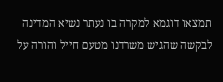תמצאו דוגמא למקרה בו נעתר נשיא המדינה לבקשה שהגיש משרדנו מטעם חייל והורה על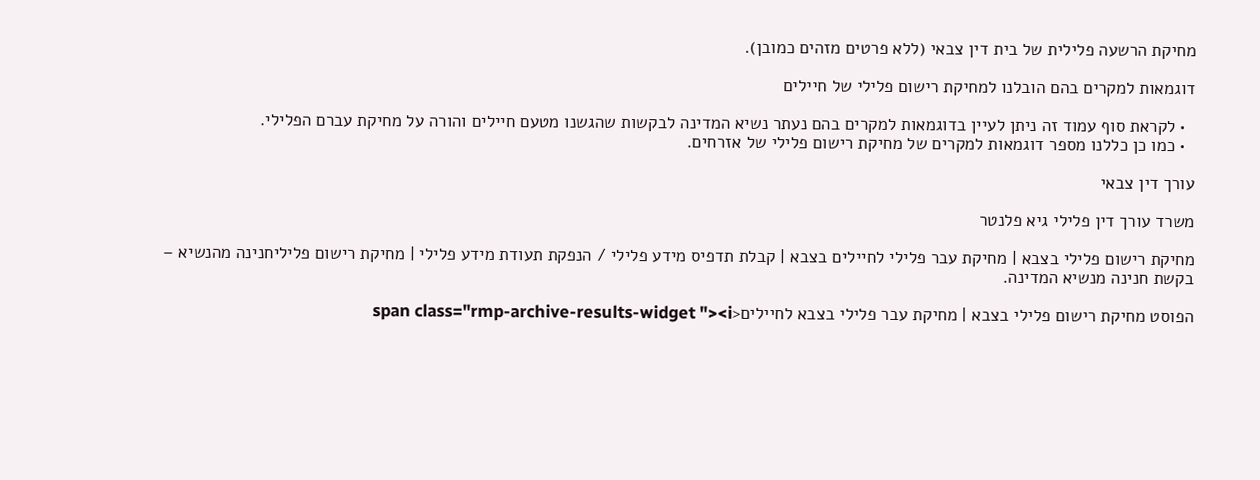מחיקת הרשעה פלילית של בית דין צבאי (ללא פרטים מזהים כמובן).

דוגמאות למקרים בהם הובלנו למחיקת רישום פלילי של חיילים

  • לקראת סוף עמוד זה ניתן לעיין בדוגמאות למקרים בהם נעתר נשיא המדינה לבקשות שהגשנו מטעם חיילים והורה על מחיקת עברם הפלילי.
  • כמו כן כללנו מספר דוגמאות למקרים של מחיקת רישום פלילי של אזרחים.

עורך דין צבאי

משרד עורך דין פלילי גיא פלנטר

מחיקת רישום פלילי בצבא | מחיקת עבר פלילי לחיילים בצבא | קבלת תדפיס מידע פלילי / הנפקת תעודת מידע פלילי | מחיקת רישום פליליחנינה מהנשיא – בקשת חנינה מנשיא המדינה.

הפוסט מחיקת רישום פלילי בצבא | מחיקת עבר פלילי בצבא לחיילים<span class="rmp-archive-results-widget "><i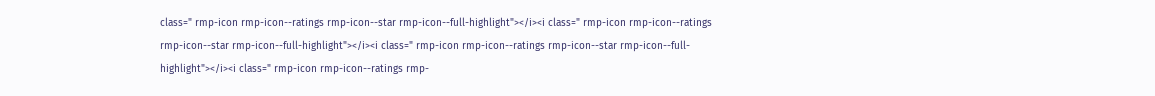class=" rmp-icon rmp-icon--ratings rmp-icon--star rmp-icon--full-highlight"></i><i class=" rmp-icon rmp-icon--ratings rmp-icon--star rmp-icon--full-highlight"></i><i class=" rmp-icon rmp-icon--ratings rmp-icon--star rmp-icon--full-highlight"></i><i class=" rmp-icon rmp-icon--ratings rmp-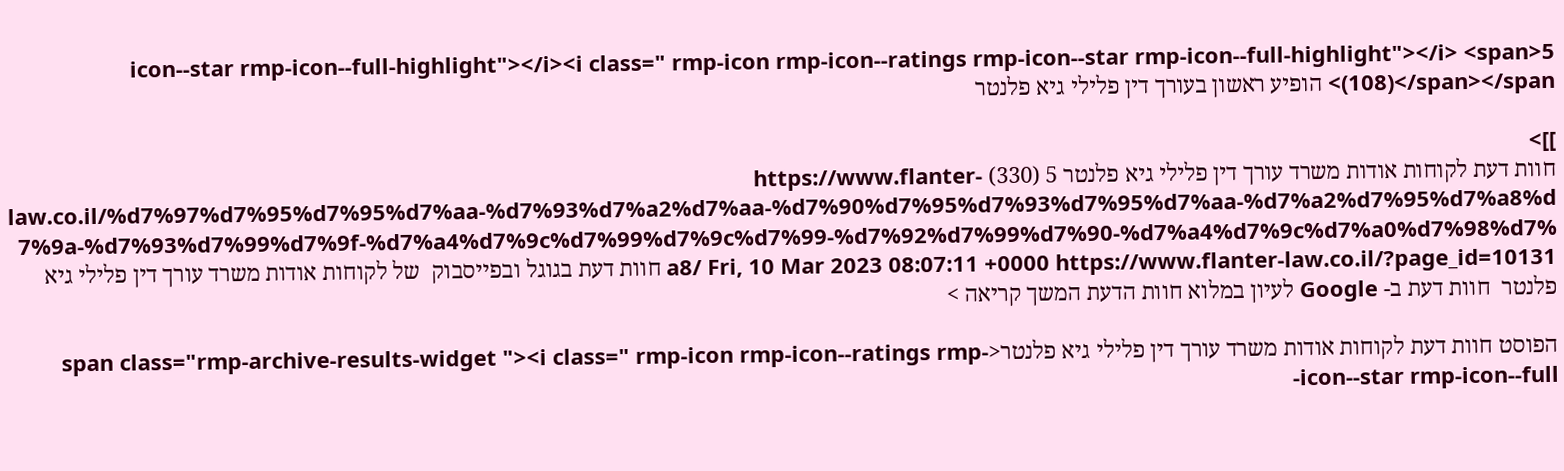icon--star rmp-icon--full-highlight"></i><i class=" rmp-icon rmp-icon--ratings rmp-icon--star rmp-icon--full-highlight"></i> <span>5 (108)</span></span> הופיע ראשון בעורך דין פלילי גיא פלנטר

]]>
חוות דעת לקוחות אודות משרד עורך דין פלילי גיא פלנטר 5 (330) https://www.flanter-law.co.il/%d7%97%d7%95%d7%95%d7%aa-%d7%93%d7%a2%d7%aa-%d7%90%d7%95%d7%93%d7%95%d7%aa-%d7%a2%d7%95%d7%a8%d7%9a-%d7%93%d7%99%d7%9f-%d7%a4%d7%9c%d7%99%d7%9c%d7%99-%d7%92%d7%99%d7%90-%d7%a4%d7%9c%d7%a0%d7%98%d7%a8/ Fri, 10 Mar 2023 08:07:11 +0000 https://www.flanter-law.co.il/?page_id=10131 חוות דעת בגוגל ובפייסבוק  של לקוחות אודות משרד עורך דין פלילי גיא פלנטר  חוות דעת ב- Google לעיון במלוא חוות הדעת המשך קריאה >

הפוסט חוות דעת לקוחות אודות משרד עורך דין פלילי גיא פלנטר<span class="rmp-archive-results-widget "><i class=" rmp-icon rmp-icon--ratings rmp-icon--star rmp-icon--full-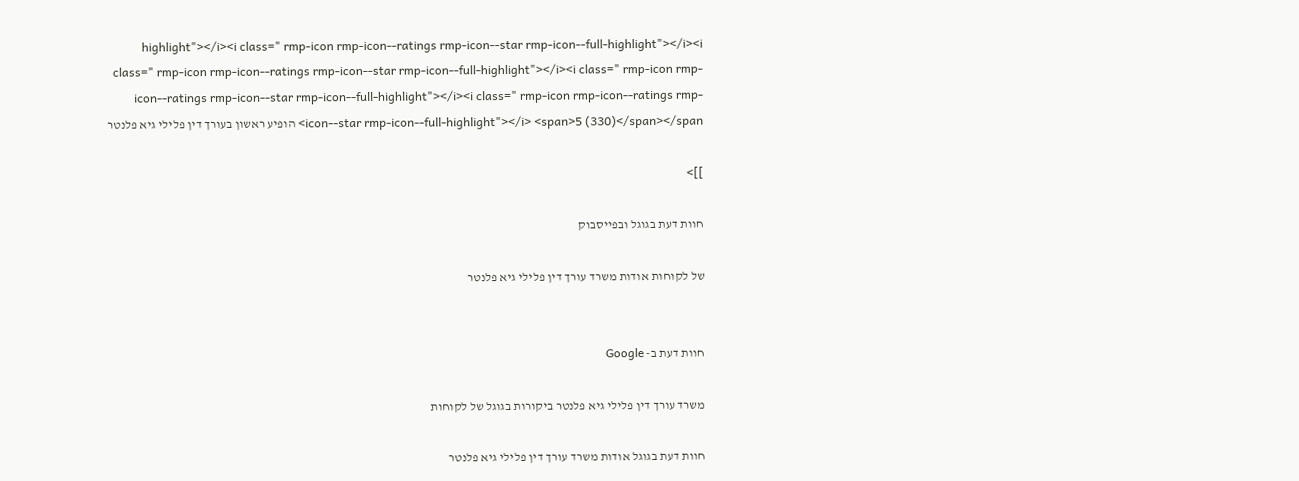highlight"></i><i class=" rmp-icon rmp-icon--ratings rmp-icon--star rmp-icon--full-highlight"></i><i class=" rmp-icon rmp-icon--ratings rmp-icon--star rmp-icon--full-highlight"></i><i class=" rmp-icon rmp-icon--ratings rmp-icon--star rmp-icon--full-highlight"></i><i class=" rmp-icon rmp-icon--ratings rmp-icon--star rmp-icon--full-highlight"></i> <span>5 (330)</span></span> הופיע ראשון בעורך דין פלילי גיא פלנטר

]]>

חוות דעת בגוגל ובפייסבוק

של לקוחות אודות משרד עורך דין פלילי גיא פלנטר


חוות דעת ב- Google

משרד עורך דין פלילי גיא פלנטר ביקורות בגוגל של לקוחות

חוות דעת בגוגל אודות משרד עורך דין פלילי גיא פלנטר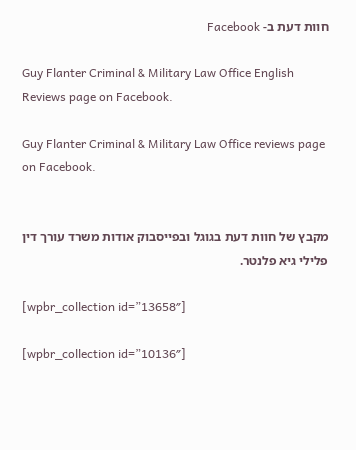חוות דעת ב- Facebook

Guy Flanter Criminal & Military Law Office English Reviews page on Facebook.

Guy Flanter Criminal & Military Law Office reviews page on Facebook.


מקבץ של חוות דעת בגוגל ובפייסבוק אודות משרד עורך דין פלילי גיא פלנטר.

[wpbr_collection id=”13658″]

[wpbr_collection id=”10136″]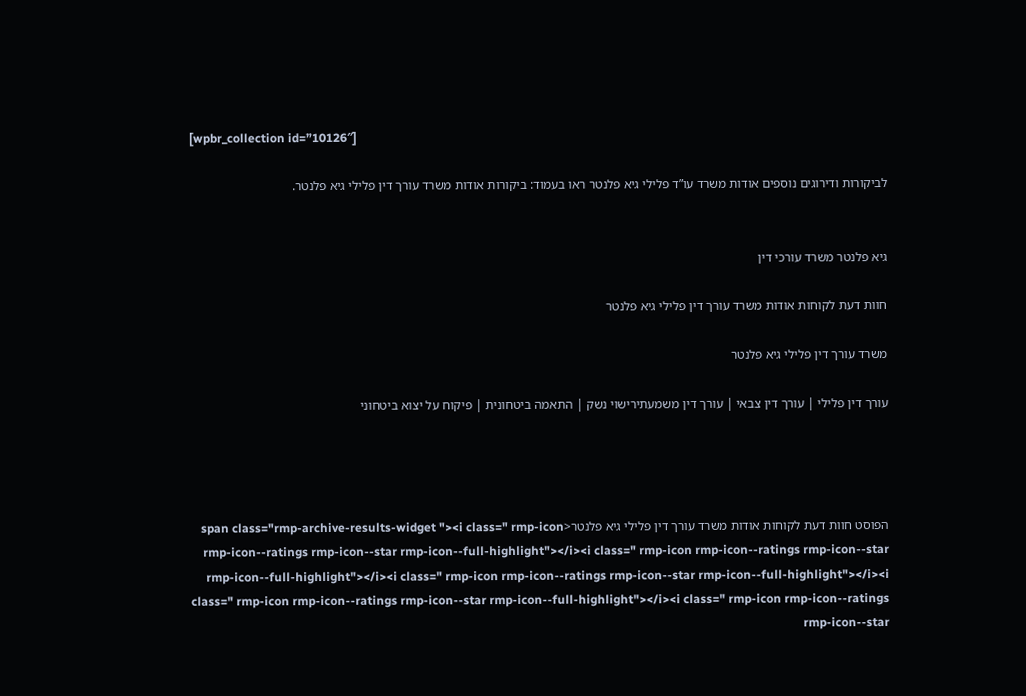[wpbr_collection id=”10126″]

לביקורות ודירוגים נוספים אודות משרד עו”ד פלילי גיא פלנטר ראו בעמוד: ביקורות אודות משרד עורך דין פלילי גיא פלנטר.


גיא פלנטר משרד עורכי דין

חוות דעת לקוחות אודות משרד עורך דין פלילי גיא פלנטר

משרד עורך דין פלילי גיא פלנטר

עורך דין פלילי | עורך דין צבאי | עורך דין משמעתירישוי נשק | התאמה ביטחונית | פיקוח על יצוא ביטחוני




הפוסט חוות דעת לקוחות אודות משרד עורך דין פלילי גיא פלנטר<span class="rmp-archive-results-widget "><i class=" rmp-icon rmp-icon--ratings rmp-icon--star rmp-icon--full-highlight"></i><i class=" rmp-icon rmp-icon--ratings rmp-icon--star rmp-icon--full-highlight"></i><i class=" rmp-icon rmp-icon--ratings rmp-icon--star rmp-icon--full-highlight"></i><i class=" rmp-icon rmp-icon--ratings rmp-icon--star rmp-icon--full-highlight"></i><i class=" rmp-icon rmp-icon--ratings rmp-icon--star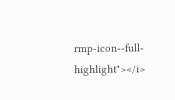rmp-icon--full-highlight"></i>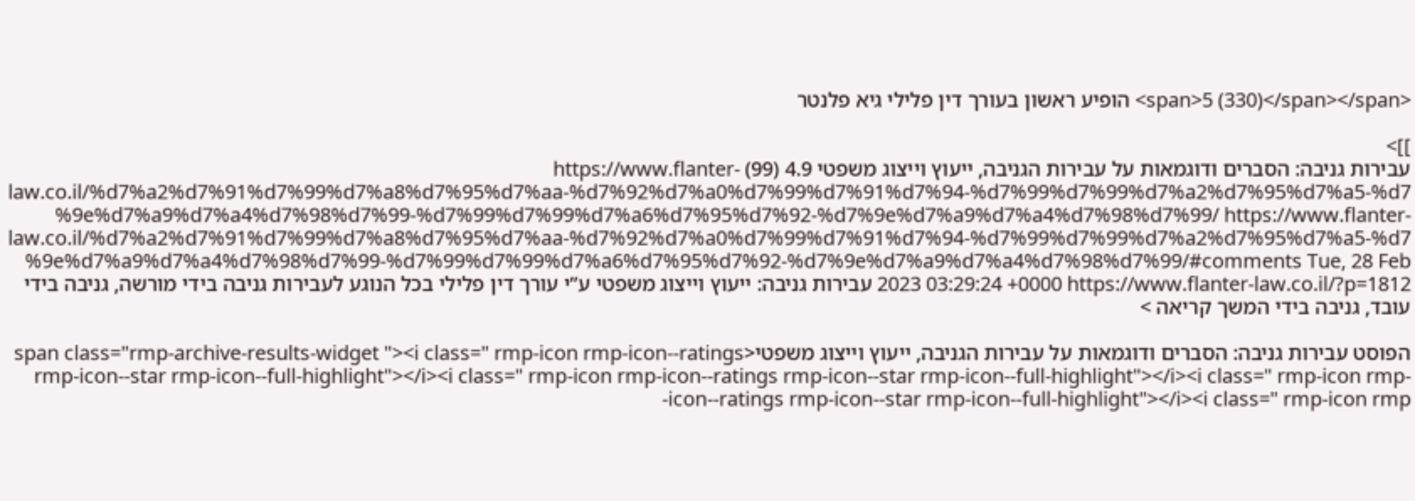<span>5 (330)</span></span> הופיע ראשון בעורך דין פלילי גיא פלנטר

]]>
עבירות גניבה: הסברים ודוגמאות על עבירות הגניבה, ייעוץ וייצוג משפטי 4.9 (99) https://www.flanter-law.co.il/%d7%a2%d7%91%d7%99%d7%a8%d7%95%d7%aa-%d7%92%d7%a0%d7%99%d7%91%d7%94-%d7%99%d7%99%d7%a2%d7%95%d7%a5-%d7%9e%d7%a9%d7%a4%d7%98%d7%99-%d7%99%d7%99%d7%a6%d7%95%d7%92-%d7%9e%d7%a9%d7%a4%d7%98%d7%99/ https://www.flanter-law.co.il/%d7%a2%d7%91%d7%99%d7%a8%d7%95%d7%aa-%d7%92%d7%a0%d7%99%d7%91%d7%94-%d7%99%d7%99%d7%a2%d7%95%d7%a5-%d7%9e%d7%a9%d7%a4%d7%98%d7%99-%d7%99%d7%99%d7%a6%d7%95%d7%92-%d7%9e%d7%a9%d7%a4%d7%98%d7%99/#comments Tue, 28 Feb 2023 03:29:24 +0000 https://www.flanter-law.co.il/?p=1812 עבירות גניבה: ייעוץ וייצוג משפטי ע”י עורך דין פלילי בכל הנוגע לעבירות גניבה בידי מורשה, גניבה בידי עובד, גניבה בידי המשך קריאה >

הפוסט עבירות גניבה: הסברים ודוגמאות על עבירות הגניבה, ייעוץ וייצוג משפטי<span class="rmp-archive-results-widget "><i class=" rmp-icon rmp-icon--ratings rmp-icon--star rmp-icon--full-highlight"></i><i class=" rmp-icon rmp-icon--ratings rmp-icon--star rmp-icon--full-highlight"></i><i class=" rmp-icon rmp-icon--ratings rmp-icon--star rmp-icon--full-highlight"></i><i class=" rmp-icon rmp-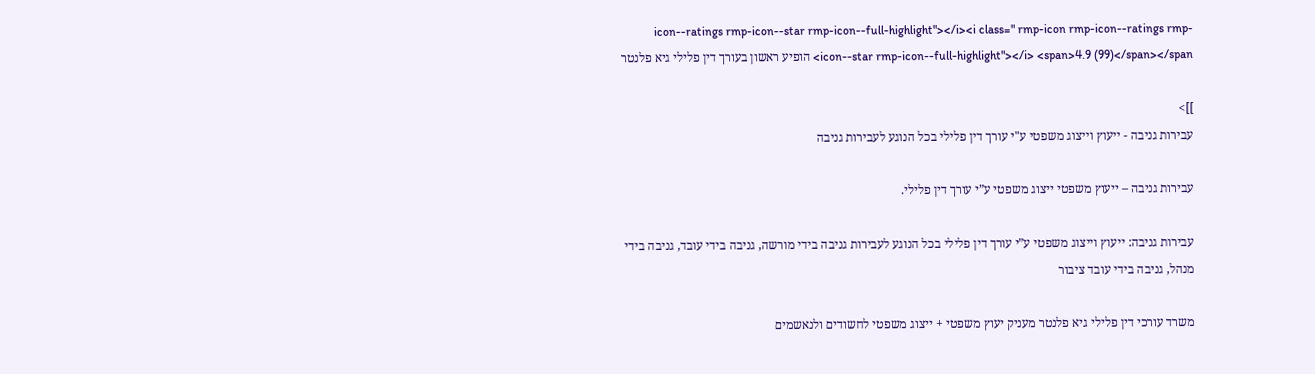icon--ratings rmp-icon--star rmp-icon--full-highlight"></i><i class=" rmp-icon rmp-icon--ratings rmp-icon--star rmp-icon--full-highlight"></i> <span>4.9 (99)</span></span> הופיע ראשון בעורך דין פלילי גיא פלנטר

]]>
עבירות גניבה - ייעוץ וייצוג משפטי ע"י עורך דין פלילי בכל הנוגע לעבירות גניבה

עבירות גניבה – ייעוץ משפטי ייצוג משפטי ע”י עורך דין פלילי.

עבירות גניבה: ייעוץ וייצוג משפטי ע”י עורך דין פלילי בכל הנוגע לעבירות גניבה בידי מורשה, גניבה בידי עובד, גניבה בידי מנהל, גניבה בידי עובד ציבור

משרד עורכי דין פלילי גיא פלנטר מעניק יעוץ משפטי + ייצוג משפטי לחשודים ולנאשמים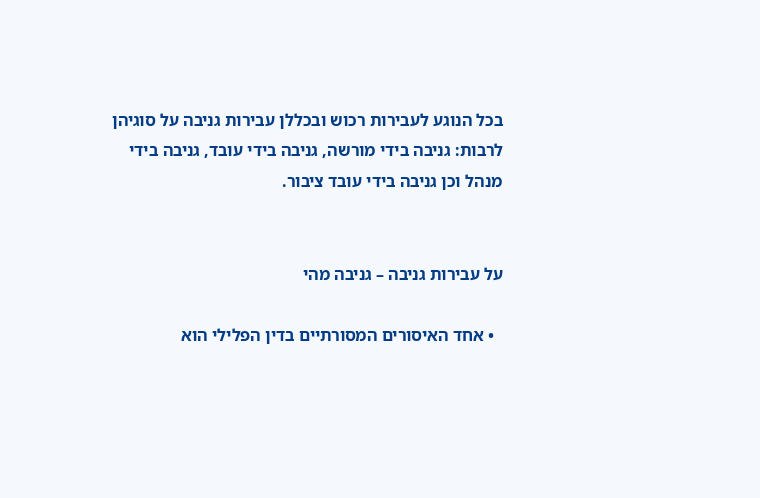בכל הנוגע לעבירות רכוש ובכללן עבירות גניבה על סוגיהן לרבות: גניבה בידי מורשה, גניבה בידי עובד, גניבה בידי מנהל וכן גניבה בידי עובד ציבור.


על עבירות גניבה – גניבה מהי

  • אחד האיסורים המסורתיים בדין הפלילי הוא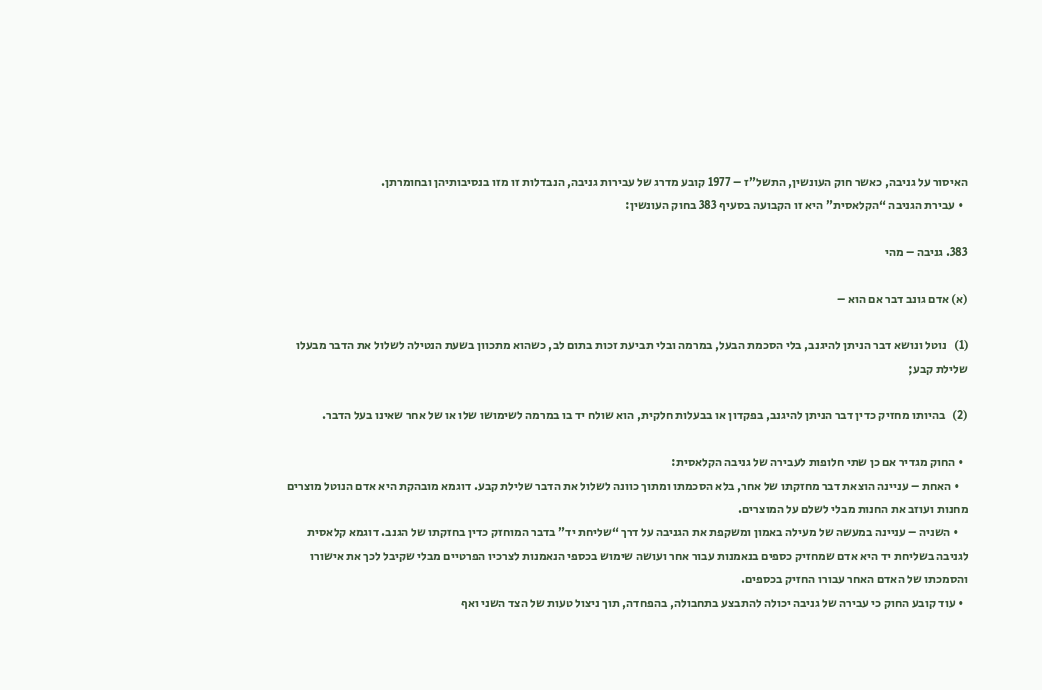האיסור על גניבה, כאשר חוק העונשין, התשל”ז – 1977 קובע מדרג של עבירות גניבה, הנבדלות זו מזו בנסיבותיהן ובחומרתן.
  • עבירת הגניבה “הקלאסית” היא זו הקבועה בסעיף 383 בחוק העונשין:

383. גניבה – מהי

(א) אדם גונב דבר אם הוא –

(1)   נוטל ונושא דבר הניתן להיגנב, בלי הסכמת הבעל, במרמה ובלי תביעת זכות בתום לב, כשהוא מתכוון בשעת הנטילה לשלול את הדבר מבעלו שלילת קבע;

(2)   בהיותו מחזיק כדין דבר הניתן להיגנב, בפקדון או בבעלות חלקית, הוא שולח יד בו במרמה לשימושו שלו או של אחר שאינו בעל הדבר.

  • החוק מגדיר אם כן שתי חלופות לעבירה של גניבה הקלאסית:
    • האחת – עניינה הוצאת דבר מחזקתו של אחר, בלא הסכמתו ומתוך כוונה לשלול את הדבר שלילת קבע. דוגמא מובהקת היא אדם הנוטל מוצרים מחנות ועוזב את החנות מבלי לשלם על המוצרים.
    • השניה – עניינה במעשה של מעילה באמון ומשקפת את הגניבה על דרך “שליחת יד” בדבר המוחזק כדין בחזקתו של הגנב. דוגמא קלאסית לגניבה בשליחת יד היא אדם שמחזיק כספים בנאמנות עבור אחר ועושה שימוש בכספי הנאמנות לצרכיו הפרטיים מבלי שקיבל לכך את אישורו והסמכתו של האדם האחר עבורו החזיק בכספים.
  • עוד קובע החוק כי עבירה של גניבה יכולה להתבצע בתחבולה, בהפחדה, תוך ניצול טעות של הצד השני ואף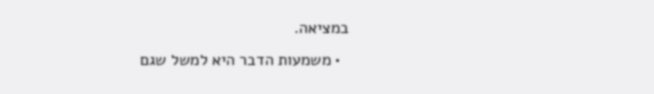במציאה.
  • משמעות הדבר היא למשל שגם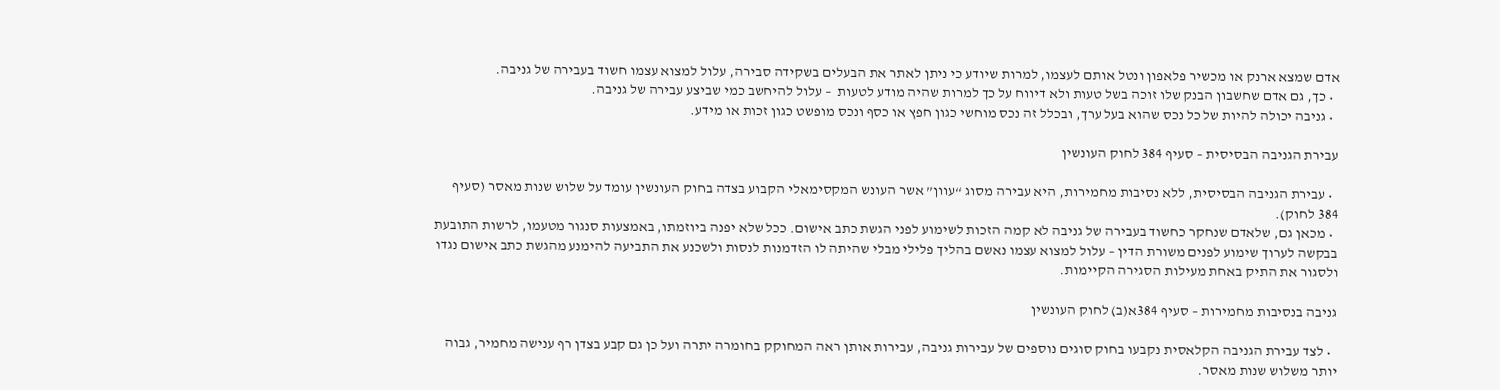אדם שמצא ארנק או מכשיר פלאפון ונטל אותם לעצמו, למרות שיודע כי ניתן לאתר את הבעלים בשקידה סבירה, עלול למצוא עצמו חשוד בעבירה של גניבה.
  • כך, גם אדם שחשבון הבנק שלו זוכה בשל טעות ולא דיווח על כך למרות שהיה מודע לטעות  – עלול להיחשב כמי שביצע עבירה של גניבה.
  • גניבה יכולה להיות של כל נכס שהוא בעל ערך, ובכלל זה נכס מוחשי כגון חפץ או כסף ונכס מופשט כגון זכות או מידע.

עבירת הגניבה הבסיסית – סעיף 384 לחוק העונשין

  • עבירת הגניבה הבסיסית, ללא נסיבות מחמירות, היא עבירה מסוג “עוון” אשר העונש המקסימאלי הקבוע בצדה בחוק העונשין עומד על שלוש שנות מאסר (סעיף 384 לחוק).
  • מכאן גם, שלאדם שנחקר כחשוד בעבירה של גניבה לא קמה הזכות לשימוע לפני הגשת כתב אישום. ככל שלא יפנה ביוזמתו, באמצעות סנגור מטעמו, לרשות התובעת בבקשה לערוך שימוע לפנים משורת הדין – עלול למצוא עצמו נאשם בהליך פלילי מבלי שהיתה לו הזדמנות לנסות ולשכנע את התביעה להימנע מהגשת כתב אישום נגדו ולסגור את התיק באחת מעילות הסגירה הקיימות.

גניבה בנסיבות מחמירות – סעיף 384א(ב) לחוק העונשין

  • לצד עבירת הגניבה הקלאסית נקבעו בחוק סוגים נוספים של עבירות גניבה, עבירות אותן ראה המחוקק בחומרה יתרה ועל כן גם קבע בצדן רף ענישה מחמיר, גבוה יותר משלוש שנות מאסר.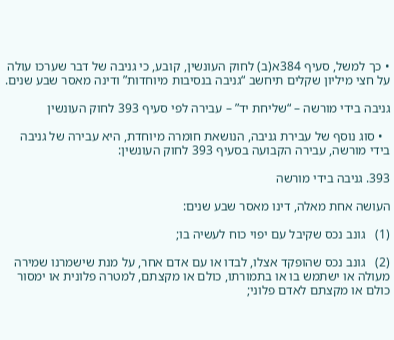• כך למשל, סעיף 384א(ב) לחוק העונשין, קובע, כי גניבה של דבר שערכו עולה על חצי מיליון שקלים תיחשב “גניבה בנסיבות מיוחדות” ודינה מאסר שבע שנים.

גניבה בידי מורשה – “שליחת יד” – עבירה לפי סעיף 393 לחוק העונשין

  • סוג נוסף של עבירת גניבה, הנושאת חומרה מיוחדת, היא עבירה של גניבה בידי מורשה, עבירה הקבועה בסעיף 393 לחוק העונשין:

393. גניבה בידי מורשה

העושה אחת מאלה, דינו מאסר שבע שנים:

(1)   גונב נכס שקיבל עם יפוי כוח לעשיה בו;

(2)   גונב נכס שהופקד אצלו, לבדו או עם אדם אחר, על מנת שישמרנו שמירה מעולה או ישתמש בו או בתמורתו, כולם או מקצתם, למטרה פלונית או ימסור כולם או מקצתם לאדם פלוני;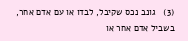(3)   גונב נכס שקיבל, לבדו או עם אדם אחר, בשביל אדם אחר או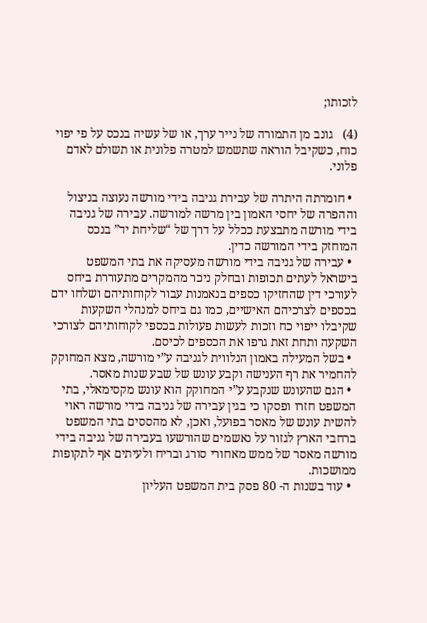לזכותו;

(4)   גונב מן התמורה של נייר ערך, או של עשיה בנכס על פי יפוי כוח, כשקיבל הוראה שתשמש למטרה פלונית או תשולם לאדם פלוני.

  • חומרתה היתרה של עבירת גניבה בידי מורשה נעוצה בניצול וההפרה של יחסי האמון בין מרשה למורשה. עבירה של גניבה בידי מורשה מתבצעת ככלל על דרך של “שליחת יד” בנכס המוחזק בידי המורשה כדין.
  • עבירה של גניבה בידי מורשה מעסיקה את בתי המשפט בישראל לעתים תכופות ובחלק ניכר מהמקרים מתעוררת ביחס לעורכי דין שהחזיקו כספים בנאמנות עבור לקוחותיהם ושלחו ידם בכספים לצרכיהם האישיים, כמו גם ביחס למנהלי השקעות שקיבלו ייפוי כח וזכות לעשות פעולות בכספי לקוחותיהם לצורכי השקעה ותחת זאת גרפו את הכספים לכיסם.
  • בשל המעילה באמון הנלווית לגניבה ע”י מורשה, מצא המחוקק להחמיר את רף הענישה וקבע עונש של שבע שנות מאסר.
  • הגם שהעונש שנקבע ע”י המחוקק הוא עונש מקסימאלי, בתי המשפט חזרו ופסקו כי בגין עבירה של גניבה בידי מורשה ראוי להשית עונש של מאסר בפועל, ואכן, לא מהססים בתי המשפט ברחבי הארץ לגזור על נאשמים שהורשעו בעבירה של גניבה בידי מורשה מאסר של ממש מאחורי סורג ובריח ולעיתים אף לתקופות ממושכות.
  • עוד בשנות ה- 80 פסק בית המשפט העליון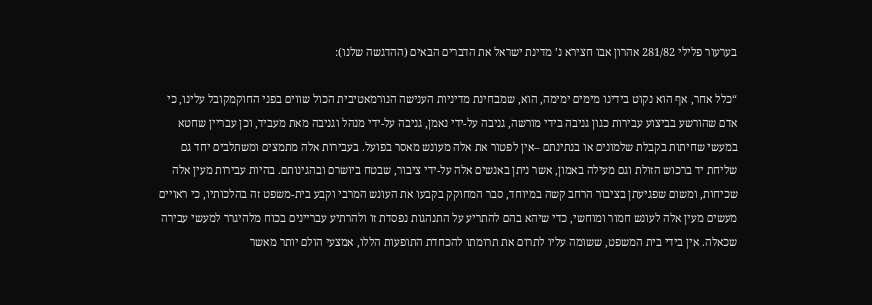בערעור פלילי 281/82 אהרון אבו חצירא נ’ מדינת ישראל את הדברים הבאים (ההדגשה שלנו):

“כלל אחר, אף הוא נקוט בידינו מימים ימימה, הוא, שמבחינת מדיניות הענישה הנורמאטיבית הכול שווים בפני החוקמקובל עלינו, כי אדם שהורשע בביצוע עבירות כגון גניבה בידי מורשה, גניבה על-ידי נאמן, גניבה על-ידי מנהל וגניבה מאת מעביד, וכן עבריין שחטא במעשי שחיתות בקבלת שלמונים או בנתינתם –אין לפטור את אלה מעונש מאסר בפועל. בעבירות אלה מתמצים ומשתלבים יחד גם שליחת יד ברכוש הזולת וגם מעילה באמון, אשר ניתן באנשים אלה על-ידי ציבור, שבטח ביושרם ובהגינותם. בהיות עבירות מעין אלה שכיחות, ומשום שפגיעתן בציבור הרחב קשה במיוחד, סבר המחוקק בקבעו את העונש המרבי וקבע בית-משפט זה בהלכותיו, כי ראויים מעשים מעין אלה לעונש חמור ומוחשי, כדי שיהא בהם להתריע על התנהגות נפסדת זו ולהרתיע עבריינים בכוח מלהיגרר למעשי עבירה שכאלה. אין בידי בית המשפט, ששומה עליו לתרום את תרומתו להכחדת התופעות הללו, אמצעי הולם יותר מאשר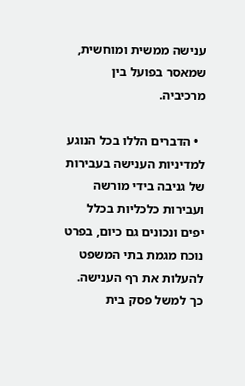ענישה ממשית ומוחשית, שמאסר בפועל בין מרכיביה.

  • הדברים הללו בכל הנוגע למדיניות הענישה בעבירות של גניבה בידי מורשה ועבירות כלכליות בכלל יפים ונכונים גם כיום, בפרט נוכח מגמת בתי המשפט להעלות את רף הענישה. כך למשל פסק בית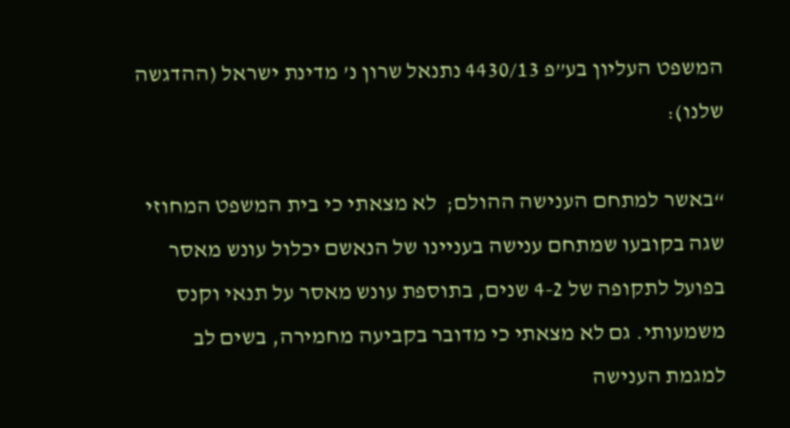המשפט העליון בע”פ 4430/13 נתנאל שרון נ’ מדינת ישראל (ההדגשה שלנו):

“באשר למתחם הענישה ההולם;  לא מצאתי כי בית המשפט המחוזי שגה בקובעו שמתחם ענישה בעניינו של הנאשם יכלול עונש מאסר בפועל לתקופה של 4-2 שנים, בתוספת עונש מאסר על תנאי וקנס משמעותי. גם לא מצאתי כי מדובר בקביעה מחמירה, בשים לב למגמת הענישה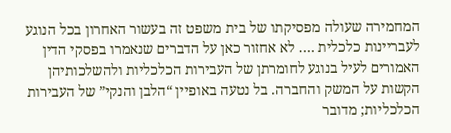המחמירה שעולה מפסיקתו של בית משפט זה בעשור האחרון בכל הנוגע לעבריינות כלכלית …. לא אחזור כאן על הדברים שנאמרו בפסקי הדין האמורים לעיל בנוגע לחומרתן של העבירות הכלכליות ולהשלכותיהן הקשות על המשק והחברה. בל נטעה באופיין “הלבן והנקי” של העבירות הכלכליות; מדובר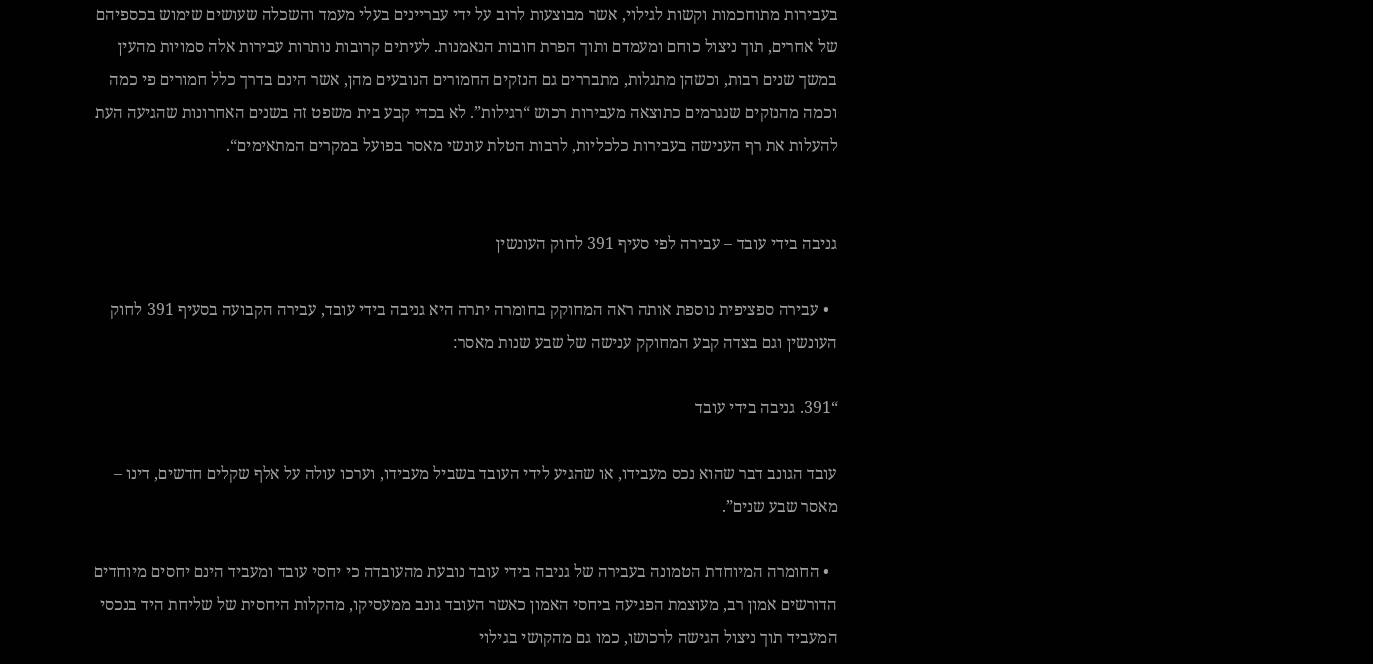בעבירות מתוחכמות וקשות לגילוי, אשר מבוצעות לרוב על ידי עבריינים בעלי מעמד והשכלה שעושים שימוש בכספיהם של אחרים, תוך ניצול כוחם ומעמדם ותוך הפרת חובות הנאמנות. לעיתים קרובות נותרות עבירות אלה סמויות מהעין במשך שנים רבות, וכשהן מתגלות, מתבררים גם הנזקים החמורים הנובעים מהן, אשר הינם בדרך כלל חמורים פי כמה וכמה מהנזקים שנגרמים כתוצאה מעבירות רכוש “רגילות”. לא בכדי קבע בית משפט זה בשנים האחרונות שהגיעה העת להעלות את רף הענישה בעבירות כלכליות, לרבות הטלת עונשי מאסר בפועל במקרים המתאימים“.


גניבה בידי עובד – עבירה לפי סעיף 391 לחוק העונשין

  • עבירה ספציפית נוספת אותה ראה המחוקק בחומרה יתרה היא גניבה בידי עובד, עבירה הקבועה בסעיף 391 לחוק העונשין וגם בצדה קבע המחוקק ענישה של שבע שנות מאסר:

“391. גניבה בידי עובד

עובד הגונב דבר שהוא נכס מעבידו, או שהגיע לידי העובד בשביל מעבידו, וערכו עולה על אלף שקלים חדשים, דינו – מאסר שבע שנים”.

  • החומרה המיוחדת הטמונה בעבירה של גניבה בידי עובד נובעת מהעובדה כי יחסי עובד ומעביד הינם יחסים מיוחדים הדורשים אמון רב, מעוצמת הפגיעה ביחסי האמון כאשר העובד גונב ממעסיקו, מהקלות היחסית של שליחת היד בנכסי המעביד תוך ניצול הגישה לרכושו, כמו גם מהקושי בגילוי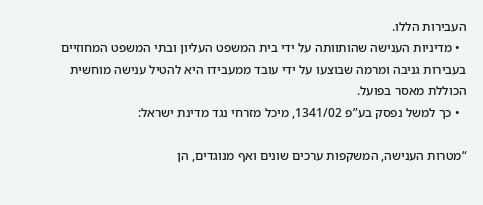העבירות הללו.
  • מדיניות הענישה שהותוותה על ידי בית המשפט העליון ובתי המשפט המחוזיים בעבירות גניבה ומרמה שבוצעו על ידי עובד ממעבידו היא להטיל ענישה מוחשית הכוללת מאסר בפועל.
  • כך למשל נפסק בע”פ 1341/02, מיכל מזרחי נגד מדינת ישראל:

“מטרות הענישה, המשקפות ערכים שונים ואף מנוגדים, הן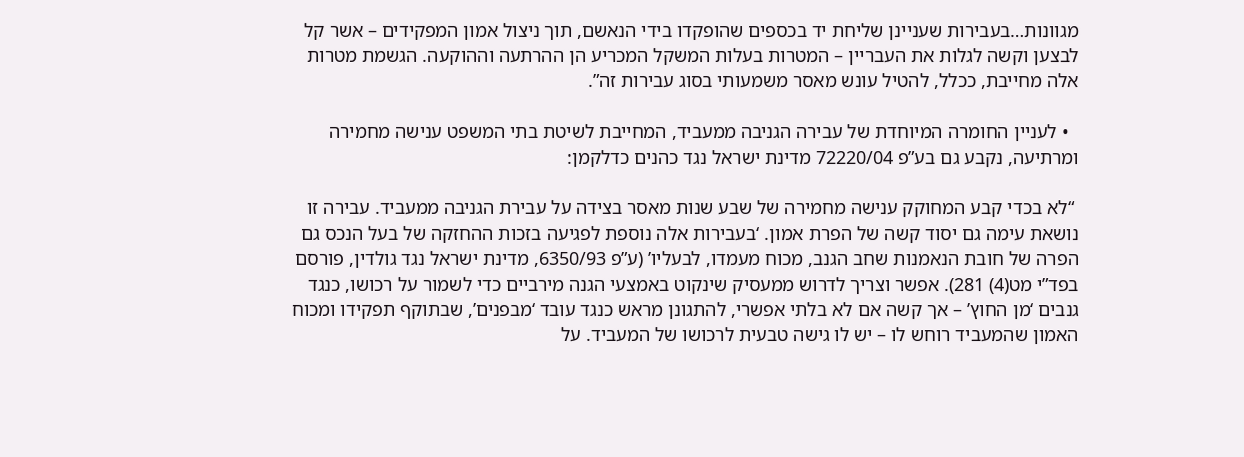מגוונות…בעבירות שעניינן שליחת יד בכספים שהופקדו בידי הנאשם, תוך ניצול אמון המפקידים – אשר קל לבצען וקשה לגלות את העבריין – המטרות בעלות המשקל המכריע הן ההרתעה וההוקעה. הגשמת מטרות אלה מחייבת, ככלל, להטיל עונש מאסר משמעותי בסוג עבירות זה”.

  • לעניין החומרה המיוחדת של עבירה הגניבה ממעביד, המחייבת לשיטת בתי המשפט ענישה מחמירה ומרתיעה, נקבע גם בע”פ 72220/04 מדינת ישראל נגד כהנים כדלקמן:

 “לא בכדי קבע המחוקק ענישה מחמירה של שבע שנות מאסר בצידה על עבירת הגניבה ממעביד. עבירה זו נושאת עימה גם יסוד קשה של הפרת אמון. ‘בעבירות אלה נוספת לפגיעה בזכות ההחזקה של בעל הנכס גם הפרה של חובת הנאמנות שחב הגנב, מכוח מעמדו, לבעליו’ (ע”פ 6350/93, מדינת ישראל נגד גולדין, פורסם בפד”י מט(4) 281). אפשר וצריך לדרוש ממעסיק שינקוט באמצעי הגנה מירביים כדי לשמור על רכושו, כנגד גנבים ‘מן החוץ’ – אך קשה אם לא בלתי אפשרי, להתגונן מראש כנגד עובד ‘מבפנים’, שבתוקף תפקידו ומכוח האמון שהמעביד רוחש לו – יש לו גישה טבעית לרכושו של המעביד. על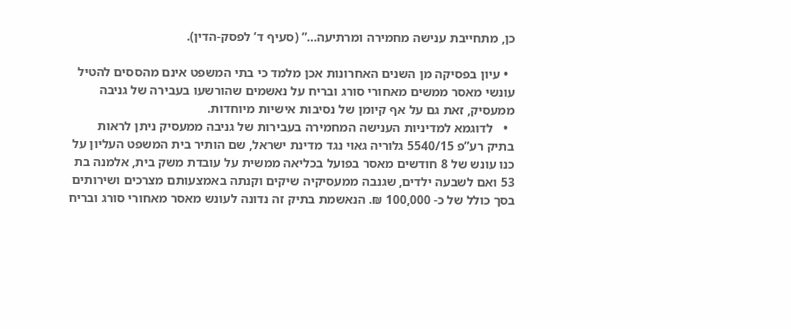כן, מתחייבת ענישה מחמירה ומרתיעה…” (סעיף ד’ לפסק-הדין).

  • עיון בפסיקה מן השנים האחרונות אכן מלמד כי בתי המשפט אינם מהססים להטיל עונשי מאסר ממשים מאחורי סורג ובריח על נאשמים שהורשעו בעבירה של גניבה ממעסיק, זאת גם על אף קיומן של נסיבות אישיות מיוחדות.
  •   לדוגמא למדיניות הענישה המחמירה בעבירות של גניבה ממעסיק ניתן לראות בתיק רע”פ 5540/15 גלוריה גאוי נגד מדינת ישראל, שם הותיר בית המשפט העליון על כנו עונש של 8 חודשים מאסר בפועל בכליאה ממשית על עובדת משק בית, אלמנה בת 53 ואם לשבעה ילדים, שגנבה ממעסיקיה שיקים וקנתה באמצעותם מצרכים ושירותים בסך כולל של כ- 100,000 ₪. הנאשמת בתיק זה נדונה לעונש מאסר מאחורי סורג ובריח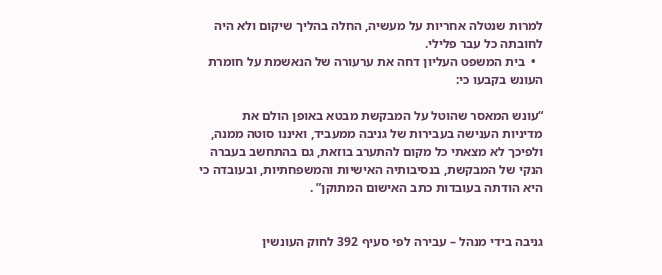למרות שנטלה אחריות על מעשיה, החלה בהליך שיקום ולא היה לחובתה כל עבר פלילי.
  •  בית המשפט העליון דחה את ערעורה של הנאשמת על חומרת העונש בקבעו כי:

“עונש המאסר שהוטל על המבקשת מבטא באופן הולם את מדיניות הענישה בעבירות של גניבה ממעביד, ואיננו סוטה ממנה, ולפיכך לא מצאתי כל מקום להתערב בוזאת, גם בהתחשב בעברה הנקי של המבקשת, בנסיבותיה האישיות והמשפחתיות, ובעובדה כי היא הודתה בעובדות כתב האישום המתוקן” .


גניבה בידי מנהל – עבירה לפי סעיף 392 לחוק העונשין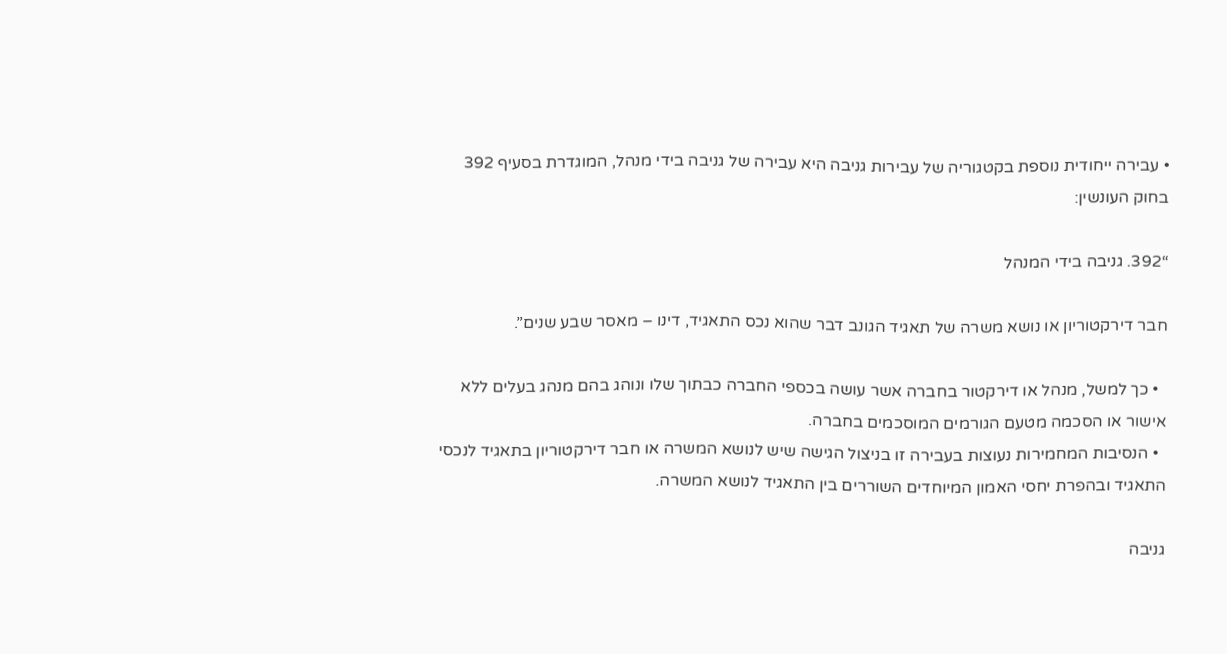• עבירה ייחודית נוספת בקטגוריה של עבירות גניבה היא עבירה של גניבה בידי מנהל, המוגדרת בסעיף 392 בחוק העונשין:

“392. גניבה בידי המנהל

חבר דירקטוריון או נושא משרה של תאגיד הגונב דבר שהוא נכס התאגיד, דינו – מאסר שבע שנים”.

  • כך למשל, מנהל או דירקטור בחברה אשר עושה בכספי החברה כבתוך שלו ונוהג בהם מנהג בעלים ללא אישור או הסכמה מטעם הגורמים המוסכמים בחברה.
  • הנסיבות המחמירות נעוצות בעבירה זו בניצול הגישה שיש לנושא המשרה או חבר דירקטוריון בתאגיד לנכסי התאגיד ובהפרת יחסי האמון המיוחדים השוררים בין התאגיד לנושא המשרה.

גניבה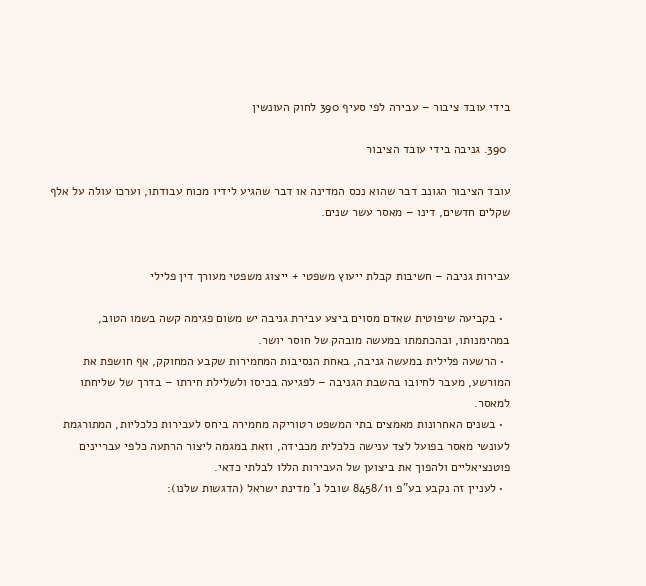בידי עובד ציבור – עבירה לפי סעיף 390 לחוק העונשין

 390. גניבה בידי עובד הציבור

עובד הציבור הגונב דבר שהוא נכס המדינה או דבר שהגיע לידיו מכוח עבודתו, וערכו עולה על אלף שקלים חדשים, דינו – מאסר עשר שנים.


עבירות גניבה – חשיבות קבלת ייעוץ משפטי + ייצוג משפטי מעורך דין פלילי

  • בקביעה שיפוטית שאדם מסוים ביצע עבירת גניבה יש משום פגימה קשה בשמו הטוב, במהימנותו, ובהכתמתו במעשה מובהק של חוסר יושר.
  • הרשעה פלילית במעשה גניבה, באחת הנסיבות המחמירות שקבע המחוקק, אף חושפת את המורשע, מעבר לחיובו בהשבת הגניבה – לפגיעה בכיסו ולשלילת חירתו – בדרך של שליחתו למאסר.
  • בשנים האחרונות מאמצים בתי המשפט רטוריקה מחמירה ביחס לעבירות כלכליות, המתורגמת לעונשי מאסר בפועל לצד ענישה כלכלית מכבידה, וזאת במגמה ליצור הרתעה כלפי עבריינים פוטנציאליים ולהפוך את ביצוען של העבירות הללו לבלתי כדאי.
  • לעניין זה נקבע בע”פ 8458/11 שובל נ’ מדינת ישראל (הדגשות שלנו):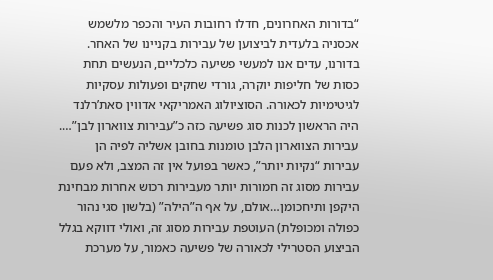“בדורות האחרונים, חדלו רחובות העיר והכפר מלשמש אכסניה בלעדית לביצוען של עבירות בקניינו של האחר. בדורנו, עדים אנו למעשי פשיעה כלכליים, הנעשים תחת כסות של חליפות יוקרה, גורדי שחקים ופעולות עסקיות לגיטימיות לכאורה. הסוציולוג האמריקאי אדווין סאת’רלנד היה הראשון לכנות סוג פשיעה כזה כ”עבירות צווארון לבן”…. עבירות הצווארון הלבן טומנות בחובן אשליה לפיה הן עבירות “נקיות יותר”, כאשר בפועל אין זה המצב, ולא פעם עבירות מסוג זה חמורות יותר מעבירות רכוש אחרות מבחינת היקפן ותיחכומן…אולם, על אף ה”הילה” (בלשון סגי נהור כפולה ומכופלת) העוטפת עבירות מסוג זה, ואולי דווקא בגלל הביצוע הסטרילי לכאורה של פשיעה כאמור, על מערכת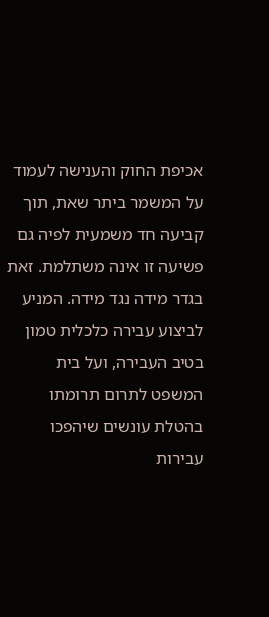אכיפת החוק והענישה לעמוד על המשמר ביתר שאת, תוך קביעה חד משמעית לפיה גם פשיעה זו אינה משתלמת. זאת בגדר מידה נגד מידה. המניע לביצוע עבירה כלכלית טמון בטיב העבירה, ועל בית המשפט לתרום תרומתו בהטלת עונשים שיהפכו עבירות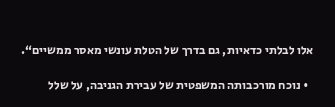אלו לבלתי כדאיות, גם בדרך של הטלת עונשי מאסר ממשיים“.

  • נוכח מורכבותה המשפטית של עבירת הגניבה, על שלל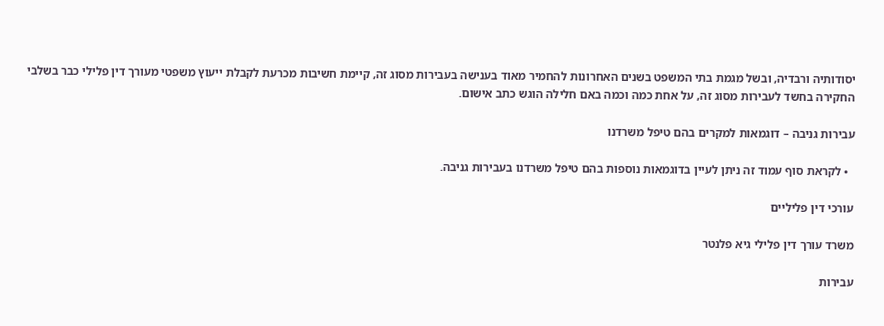יסודותיה ורבדיה, ובשל מגמת בתי המשפט בשנים האחרונות להחמיר מאוד בענישה בעבירות מסוג זה, קיימת חשיבות מכרעת לקבלת ייעוץ משפטי מעורך דין פלילי כבר בשלבי החקירה בחשד לעבירות מסוג זה, על אחת כמה וכמה באם חלילה הוגש כתב אישום.

עבירות גניבה – דוגמאות למקרים בהם טיפל משרדנו

  • לקראת סוף עמוד זה ניתן לעיין בדוגמאות נוספות בהם טיפל משרדנו בעבירות גניבה.

עורכי דין פליליים

משרד עורך דין פלילי גיא פלנטר

עבירות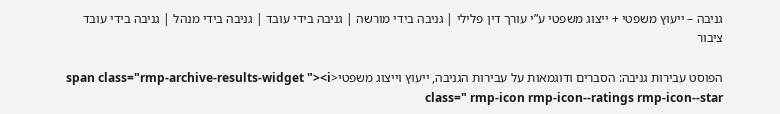גניבה – ייעוץ משפטי + ייצוג משפטי ע”י עורך דין פלילי | גניבה בידי מורשה | גניבה בידי עובד | גניבה בידי מנהל | גניבה בידי עובד ציבור

הפוסט עבירות גניבה: הסברים ודוגמאות על עבירות הגניבה, ייעוץ וייצוג משפטי<span class="rmp-archive-results-widget "><i class=" rmp-icon rmp-icon--ratings rmp-icon--star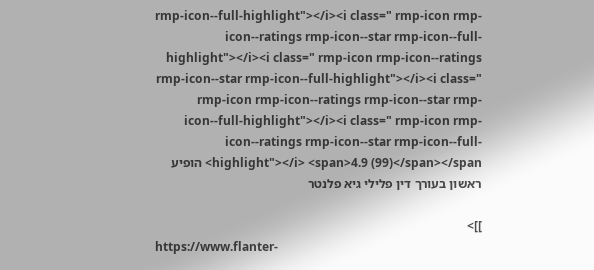rmp-icon--full-highlight"></i><i class=" rmp-icon rmp-icon--ratings rmp-icon--star rmp-icon--full-highlight"></i><i class=" rmp-icon rmp-icon--ratings rmp-icon--star rmp-icon--full-highlight"></i><i class=" rmp-icon rmp-icon--ratings rmp-icon--star rmp-icon--full-highlight"></i><i class=" rmp-icon rmp-icon--ratings rmp-icon--star rmp-icon--full-highlight"></i> <span>4.9 (99)</span></span> הופיע ראשון בעורך דין פלילי גיא פלנטר

]]>
https://www.flanter-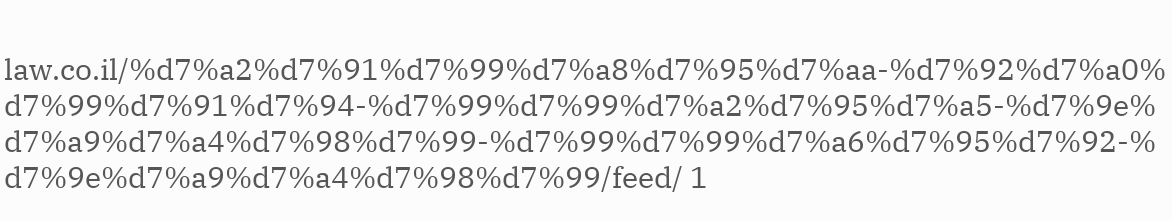law.co.il/%d7%a2%d7%91%d7%99%d7%a8%d7%95%d7%aa-%d7%92%d7%a0%d7%99%d7%91%d7%94-%d7%99%d7%99%d7%a2%d7%95%d7%a5-%d7%9e%d7%a9%d7%a4%d7%98%d7%99-%d7%99%d7%99%d7%a6%d7%95%d7%92-%d7%9e%d7%a9%d7%a4%d7%98%d7%99/feed/ 1